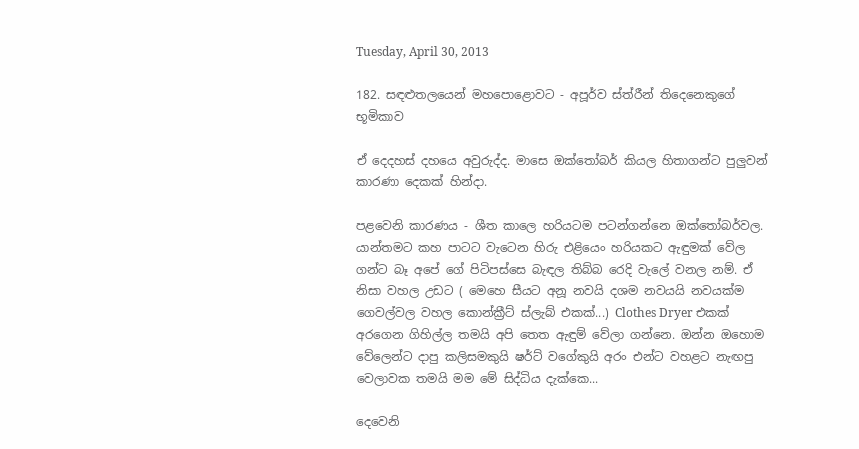Tuesday, April 30, 2013

182. සඳළුතලයෙන් මහපොළොවට - අපූර්ව ස්ත්රීන් තිදෙනෙකුගේ භූමිකාව

ඒ දෙදහස් දහයෙ අවුරුද්ද. මාසෙ ඔක්තෝබර් කියල හිතාගන්ට පුලුවන් කාරණා දෙකක් හින්දා.

පළවෙනි කාරණය - ශීත කාලෙ හරියටම පටන්ගන්නෙ ඔක්තෝබර්වල. යාන්තමට කහ පාටට වැටෙන හිරු එළියෙං හරියකට ඇඳුමක් වේල ගන්ට බෑ අපේ ගේ පිටිපස්සෙ බැඳල තිබ්බ රෙදි වැලේ වනල නම්. ඒ නිසා වහල උඩට ( මෙහෙ සීයට අනූ නවයි දශම නවයයි නවයක්ම ගෙවල්වල වහල කොන්ක්‍රීට් ස්ලැබ් එකක්...) Clothes Dryer එකක් අරගෙන ගිහිල්ල තමයි අපි තෙත ඇඳුම් වේලා ගන්නෙ. ඔන්න ඔහොම වේලෙන්ට දාපු කලිසමකුයි ෂර්ට් වගේකුයි අරං එන්ට වහළට නැඟපු වෙලාවක තමයි මම මේ සිද්ධිය දැක්කෙ...

දෙවෙනි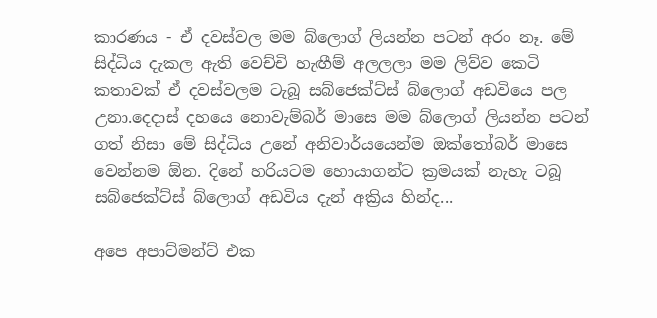කාරණය - ඒ දවස්වල මම බ්ලොග් ලියන්න පටන් අරං නෑ. මේ සිද්ධිය දැකල ඇති වෙච්චි හැඟීම් අලලලා මම ලිව්ව කෙටි කතාවක් ඒ දවස්වලම ටැබූ සබ්ජෙක්ට්ස් බ්ලොග් අඩවියෙ පල උනා.දෙදාස් දහයෙ නොවැම්බර් මාසෙ මම බ්ලොග් ලියන්න පටන් ගත් නිසා මේ සිද්ධිය උනේ අනිවාර්යයෙන්ම ඔක්තෝබර් මාසෙ වෙන්නම ඕන. දිනේ හරියටම හොයාගන්ට ක්‍රමයක් නැහැ ටබූ සබ්ජෙක්ට්ස් බ්ලොග් අඩවිය දැන් අක්‍රිය හින්ද...

අපෙ අපාට්මන්ට් එක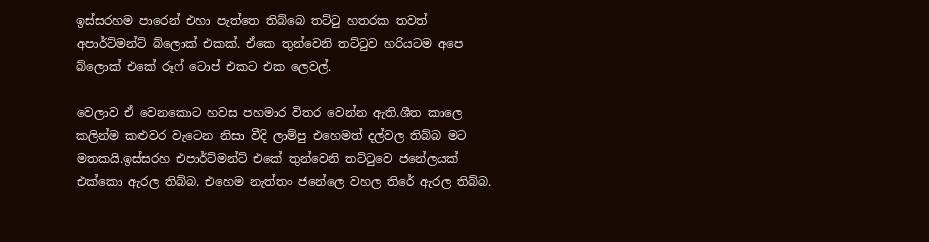ඉස්සරහම පාරෙන් එහා පැත්තෙ තිබ්බෙ තට්ටු හතරක තවත් අපාර්ට්මන්ට් බ්ලොක් එකක්. ඒකෙ තුන්වෙනි තට්ටුව හරියටම අපෙ බ්ලොක් එකේ රූෆ් ටොප් එකට එක ලෙවල්.

වෙලාව ඒ වෙනකොට හවස පහමාර විතර වෙන්න ඇති.ශීත කාලෙ කලින්ම කළුවර වැටෙන නිසා වීදි ලාම්පු එහෙමත් දල්වල තිබ්බ මට මතකයි.ඉස්සරහ එපාර්ට්මන්ට් එකේ තුන්වෙනි තට්ටුවෙ ජනේලයක් එක්කො ඇරල තිබ්බ. එහෙම නැත්තං ජනේලෙ වහල තිරේ ඇරල තිබ්බ.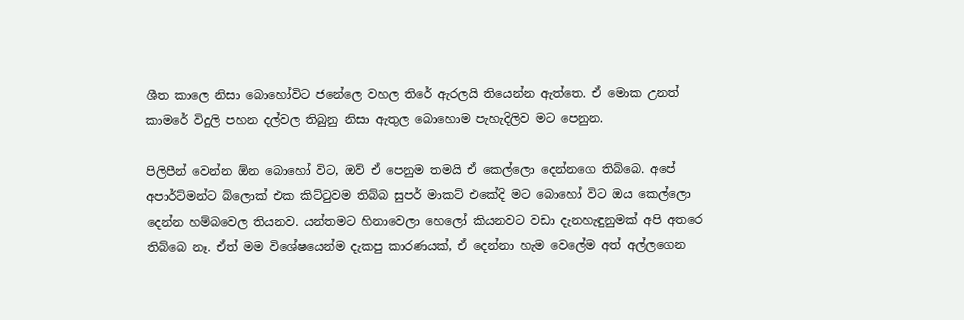ශීත කාලෙ නිසා බොහෝවිට ජනේලෙ වහල තිරේ ඇරලයි තියෙන්න ඇත්තෙ. ඒ මොක උනත් කාමරේ විදුලි පහන දල්වල තිබුනු නිසා ඇතුල බොහොම පැහැදිලිව මට පෙනුන.

පිලිපීන් වෙන්න ඕන බොහෝ විට, ඔව් ඒ පෙනුම තමයි ඒ කෙල්ලො දෙන්නගෙ තිබ්බෙ. අපේ අපාර්ට්මන්ට බ්ලොක් එක කිට්ටුවම තිබ්බ සුපර් මාකට් එකේදි මට බොහෝ විට ඔය කෙල්ලො දෙන්න හම්බවෙල තියනව. යන්තමට හිනාවෙලා හෙලෝ කියනවට වඩා දැනහැඳුනුමක් අපි අතරෙ තිබ්බෙ නෑ. ඒත් මම විශේෂයෙන්ම දැකපු කාරණයක්, ඒ දෙන්නා හැම වෙලේම අත් අල්ලගෙන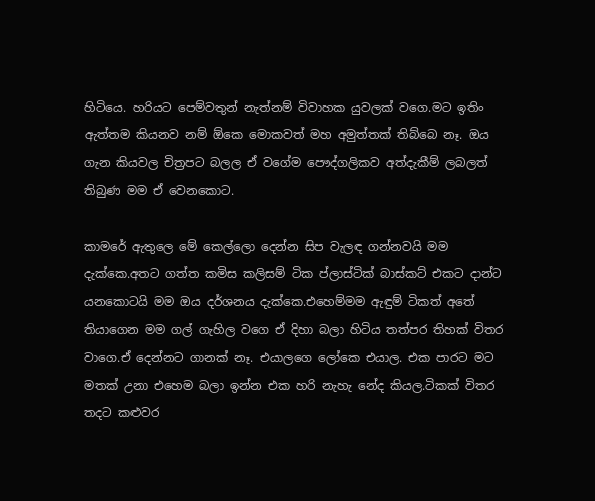හිටියෙ. හරියට පෙම්වතුන් නැත්නම් විවාහක යුවලක් වගෙ.මට ඉතිං ඇත්තම කියනව නම් ඕකෙ මොකවත් මහ අමුත්තක් තිබ්බෙ නෑ. ඔය ගැන කියවල චිත්‍රපට බලල ඒ වගේම පෞද්ගලිකව අත්දැකීම් ලබලත් තිබුණ මම ඒ වෙනකොට.

කාමරේ ඇතුලෙ මේ කෙල්ලො දෙන්න සිප වැලඳ ගන්නවයි මම දැක්කෙ.අතට ගත්ත කමිස කලිසම් ටික ප්ලාස්ටික් බාස්කට් එකට දාන්ට යනකොටයි මම ඔය දර්ශනය දැක්කෙ.එහෙම්මම ඇඳුම් ටිකත් අතේ තියාගෙන මම ගල් ගැහිල වගෙ ඒ දිහා බලා හිටිය තත්පර තිහක් විතර වාගෙ.ඒ දෙන්නට ගානක් නෑ. එයාලගෙ ලෝකෙ එයාල. එක පාරට මට මතක් උනා එහෙම බලා ඉන්න එක හරි නැහැ නේද කියල.ටිකක් විතර තදට කළුවර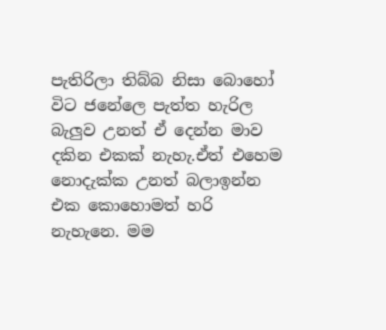පැතිරිලා තිබ්බ නිසා බොහෝ විට ජනේලෙ පැත්ත හැරිල බැලුව උනත් ඒ දෙන්න මාව දකින එකක් නැහැ.ඒත් එහෙම නොදැක්ක උනත් බලාඉන්න එක කොහොමත් හරි නැහැනෙ. මම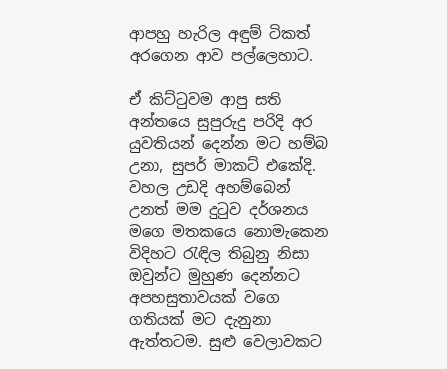ආපහු හැරිල අඳුම් ටිකත් අරගෙන ආව පල්ලෙහාට.

ඒ කිට්ටුවම ආපු සති අන්තයෙ සුපුරුදු පරිදි අර යුවතියන් දෙන්න මට හම්බ උනා, සුපර් මාකට් එකේදි. වහල උඩදි අහම්බෙන් උනත් මම දුටුව දර්ශනය මගෙ මතකයෙ නොමැකෙන විදිහට රැඳිල තිබුනු නිසා ඔවුන්ට මුහුණ දෙන්නට අපහසුතාවයක් වගෙ ගතියක් මට දැනුනා ඇත්තටම. සුළු වෙලාවකට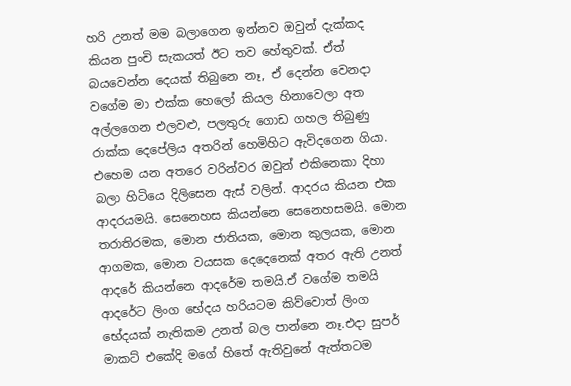හරි උනත් මම බලාගෙන ඉන්නව ඔවුන් දැක්කද කියන පුංචි සැකයත් ඊට තව හේතුවක්. ඒත් බයවෙන්න දෙයක් තිබුනෙ නෑ, ඒ දෙන්න වෙනදා වගේම මා එක්ක හෙලෝ කියල හිනාවෙලා අත අල්ලගෙන එලවළු, පලතුරු ගොඩ ගහල තිබුණු රාක්ක දෙපේලිය අතරින් හෙමිහිට ඇවිදගෙන ගියා. එහෙම යන අතරෙ වරින්වර ඔවුන් එකිනෙකා දිහා බලා හිටියෙ දිලිසෙන ඇස් වලින්. ආදරය කියන එක ආදරයමයි. සෙනෙහස කියන්නෙ සෙනෙහසමයි. මොන තරාතිරමක, මොන ජාතියක, මොන කුලයක, මොන ආගමක, මොන වයසක දෙදෙනෙක් අතර ඇති උනත් ආදරේ කියන්නෙ ආදරේම තමයි.ඒ වගේම තමයි ආදරේට ලිංග භේදය හරියටම කිව්වොත් ලිංග භේදයක් නැතිකම උනත් බල පාන්නෙ නෑ.එදා සුපර් මාකට් එකේදි මගේ හිතේ ඇතිවුනේ ඇත්තටම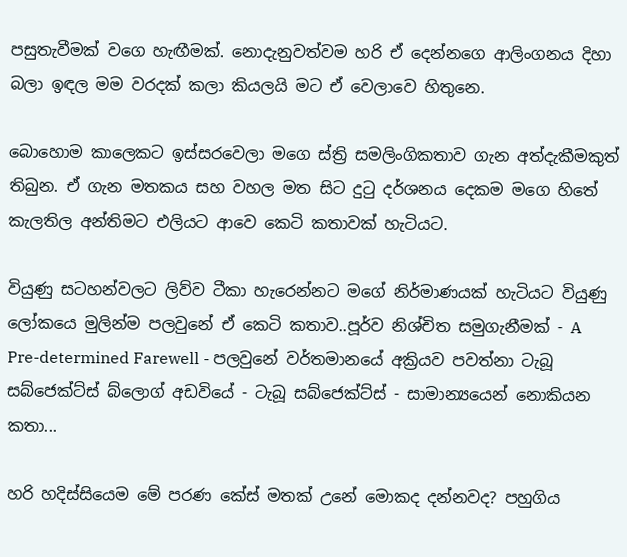පසුතැවීමක් වගෙ හැඟීමක්. නොදැනුවත්වම හරි ඒ දෙන්නගෙ ආලිංගනය දිහා බලා ඉඳල මම වරදක් කලා කියලයි මට ඒ වෙලාවෙ හිතුනෙ.

බොහොම කාලෙකට ඉස්සරවෙලා මගෙ ස්ත්‍රි සමලිංගිකතාව ගැන අත්දැකීමකුත් තිබුන. ඒ ගැන මතකය සහ වහල මත සිට දුටු දර්ශනය දෙකම මගෙ හිතේ කැලතිල අන්තිමට එලියට ආවෙ කෙටි කතාවක් හැටියට.

වියුණු සටහන්වලට ලිව්ව ටීකා හැරෙන්නට මගේ නිර්මාණයක් හැටියට වියුණු ලෝකයෙ මුලින්ම පලවුනේ ඒ කෙටි කතාව..පූර්ව නිශ්චිත සමුගැනීමක් - A Pre-determined Farewell - පලවුනේ වර්තමානයේ අක්‍රියව පවත්නා ටැබූ සබ්ජෙක්ට්ස් බ්ලොග් අඩවියේ - ටැබූ සබ්ජෙක්ට්ස් - සාමාන්‍යයෙන් නොකියන කතා...

හරි හදිස්සියෙම මේ පරණ කේස් මතක් උනේ මොකද දන්නවද? පහුගිය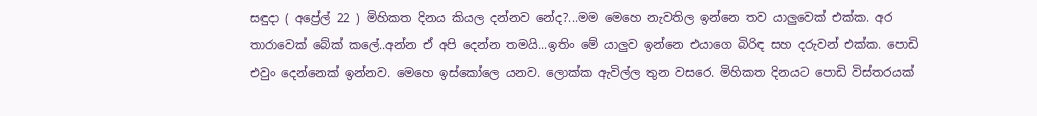සඳුදා ( අප්‍රේල් 22 ) මිහිකත දිනය කියල දන්නව නේද?...මම මෙහෙ නැවතිල ඉන්නෙ තව යාලුවෙක් එක්ක. අර තාරාවෙක් බේක් කලේ..අන්න ඒ අපි දෙන්න තමයි...ඉතිං මේ යාලුව ඉන්නෙ එයාගෙ බිරිඳ සහ දරුවන් එක්ක. පොඩි එවුං දෙන්නෙක් ඉන්නව. මෙහෙ ඉස්කෝලෙ යනව. ලොක්ක ඇවිල්ල තුන වසරෙ. මිහිකත දිනයට පොඩි විස්තරයක්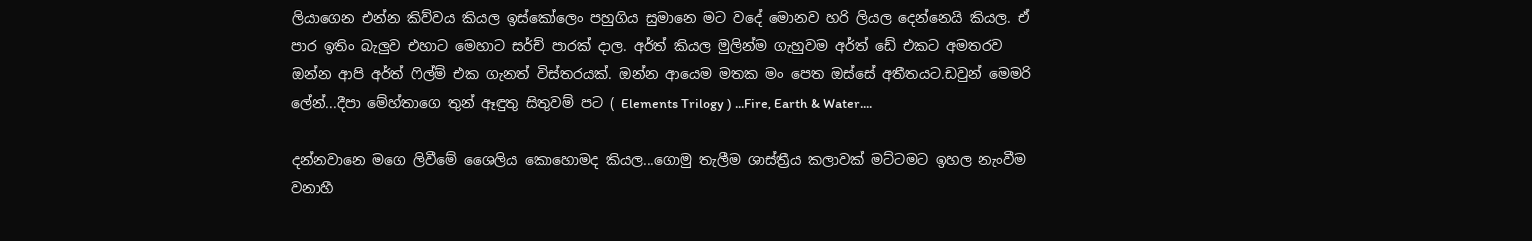ලියාගෙන එන්න කිව්වය කියල ඉස්කෝලෙං පහුගිය සුමානෙ මට වදේ මොනව හරි ලියල දෙන්නෙයි කියල. ඒ පාර ඉතිං බැලුව එහාට මෙහාට සර්ච් පාරක් දාල. අර්ත් කියල මුලින්ම ගැහුවම අර්ත් ඩේ එකට අමතරව ඔන්න ආපි අර්ත් ෆිල්ම් එක ගැනත් විස්තරයක්. ඔන්න ආයෙම මතක මං පෙත ඔස්සේ අතීතයට.ඩවුන් මෙමරි ලේන්...දීපා මේහ්තාගෙ තුන් ඈඳුතු සිතුවම් පට ( Elements Trilogy ) ...Fire, Earth & Water....

දන්නවානෙ මගෙ ලිවීමේ ශෛලිය කොහොමද කියල...ගොමු තැලීම ශාස්ත්‍රීය කලාවක් මට්ටමට ඉහල නැංවීම වනාහී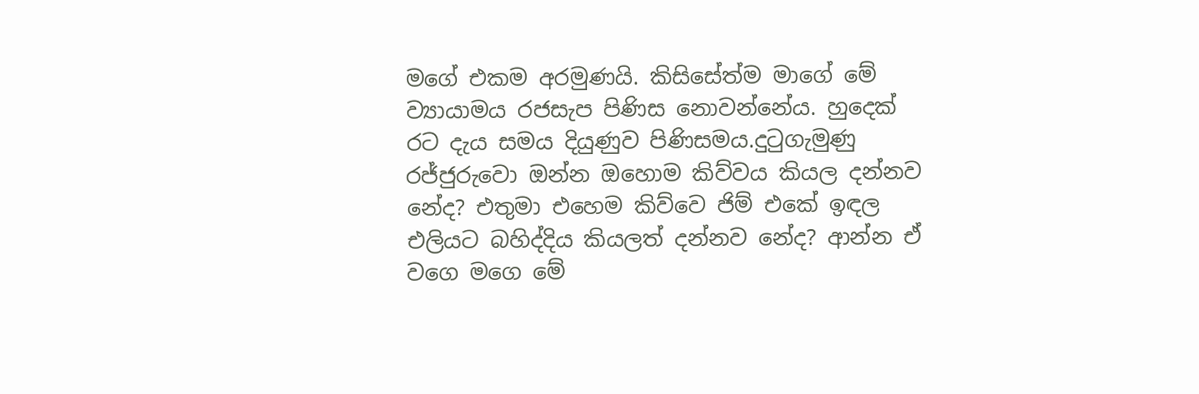මගේ එකම අරමුණයි. කිසිසේත්ම මාගේ මේ ව්‍යායාමය රජසැප පිණිස නොවන්නේය. හුදෙක් රට දැය සමය දියුණුව පිණිසමය.දුටුගැමුණු රජ්ජුරුවො ඔන්න ඔහොම කිව්වය කියල දන්නව නේද? එතුමා එහෙම කිව්වෙ ජිම් එකේ ඉඳල එලියට බහිද්දිය කියලත් දන්නව නේද? ආන්න ඒ වගෙ මගෙ මේ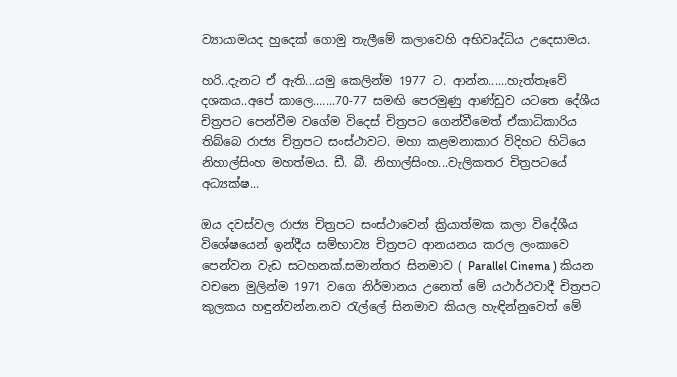ව්‍යායාමයද හුදෙක් ගොමු තැලීමේ කලාවෙහි අභිවෘද්ධිය උදෙසාමය.

හරි..දැනට ඒ ඇති...යමු කෙලින්ම 1977 ට. ආන්න......හැත්තෑවේ දශකය..අපේ කාලෙ.......70-77 සමඟි පෙරමුණු ආණ්ඩුව යටතෙ දේශීය චිත්‍රපට පෙන්වීම වගේම විදෙස් චිත්‍රපට ගෙන්වීමෙත් ඒකාධිකාරිය තිබ්බෙ රාජ්‍ය චිත්‍රපට සංස්ථාවට. මහා කළමනාකාර විදිහට හිටියෙ නිහාල්සිංහ මහත්මය. ඩී. බී. නිහාල්සිංහ...වැලිකතර චිත්‍රපටයේ අධ්‍යක්ෂ...

ඔය දවස්වල රාජ්‍ය චිත්‍රපට සංස්ථාවෙන් ක්‍රියාත්මක කලා විදේශීය විශේෂයෙන් ඉන්දීය සම්භාව්‍ය චිත්‍රපට ආනයනය කරල ලංකාවෙ පෙන්වන වැඩ සටහනක්.සමාන්තර සිනමාව ( Parallel Cinema ) කියන වචනෙ මුලින්ම 1971 වගෙ නිර්මානය උනෙත් මේ යථාර්ථවාදී චිත්‍රපට කුලකය හඳුන්වන්න.නව රැල්ලේ සිනමාව කියල හැඳින්නුවෙත් මේ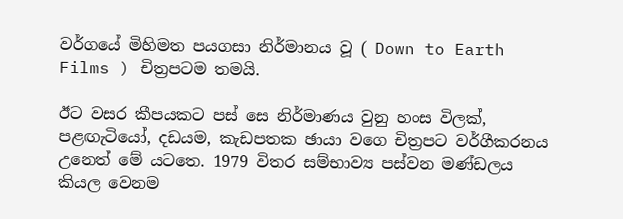වර්ගයේ මිහිමත පයගසා නිර්මානය වූ ( Down to Earth Films ) චිත්‍රපටම තමයි.

ඊට වසර කීපයකට පස් සෙ නිර්මාණය වුනු හංස විලක්, පළඟැටියෝ, දඩයම, කැඩපතක ඡායා වගෙ චිත්‍රපට වර්ගීකරනය උනෙත් මේ යටතෙ. 1979 විතර සම්භාව්‍ය පස්වන මණ්ඩලය කියල වෙනම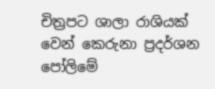චිත්‍රපට ශාලා රාශියක් වෙන් කෙරුනා ප්‍රදර්ශන පෝලිමේ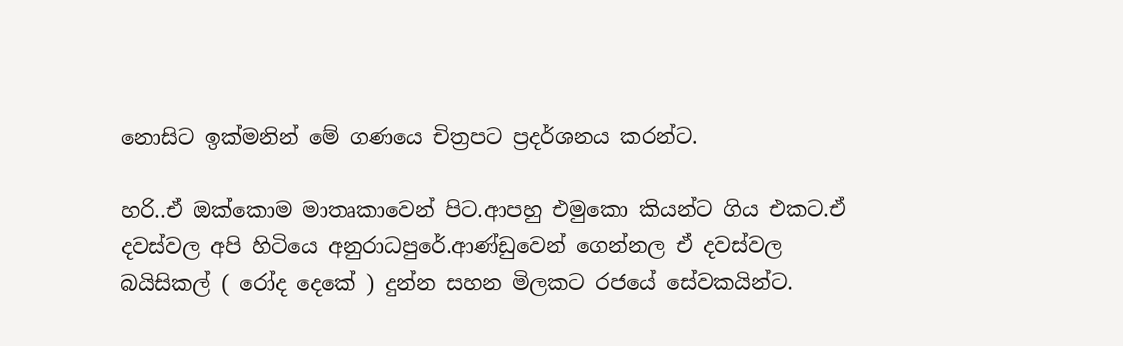නොසිට ඉක්මනින් මේ ගණයෙ චිත්‍රපට ප්‍රදර්ශනය කරන්ට.

හරි..ඒ ඔක්කොම මාතෘකාවෙන් පිට.ආපහු එමුකො කියන්ට ගිය එකට.ඒ දවස්වල අපි හිටියෙ අනුරාධපුරේ.ආණ්ඩුවෙන් ගෙන්නල ඒ දවස්වල බයිසිකල් ( රෝද දෙකේ ) දුන්න සහන මිලකට රජයේ සේවකයින්ට.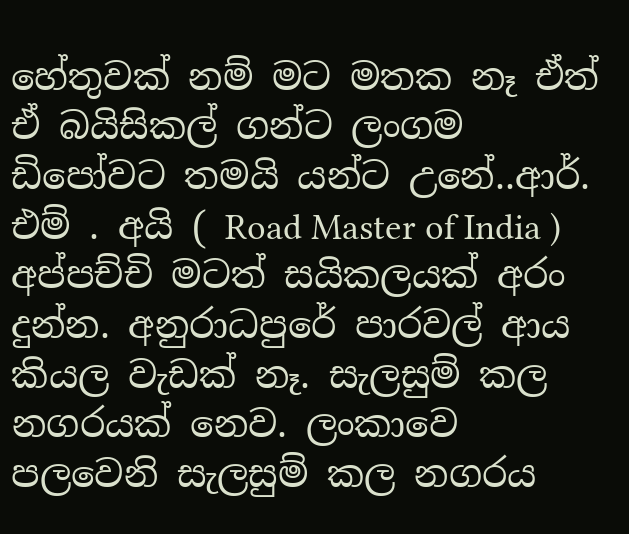හේතුවක් නම් මට මතක නෑ ඒත් ඒ බයිසිකල් ගන්ට ලංගම ඩිපෝවට තමයි යන්ට උනේ..ආර්. එම් . අයි ( Road Master of India ) අප්පච්චි මටත් සයිකලයක් අරං දුන්න. අනුරාධපුරේ පාරවල් ආය කියල වැඩක් නෑ. සැලසුම් කල නගරයක් නෙව. ලංකාවෙ පලවෙනි සැලසුම් කල නගරය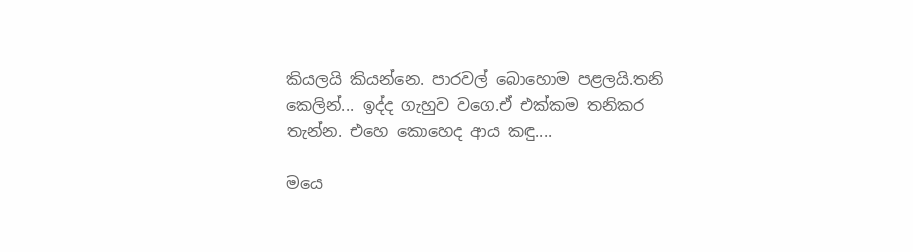කියලයි කියන්නෙ. පාරවල් බොහොම පළලයි.තනි කෙලින්... ඉද්ද ගැහුව වගෙ.ඒ එක්කම තනිකර තැන්න. එහෙ කොහෙද ආය කඳු....

මයෙ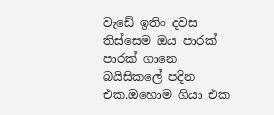වැඩේ ඉතිං දවස තිස්සෙම ඔය පාරක් පාරක් ගානෙ බයිසිකලේ පදින එක.ඔහොම ගියා එක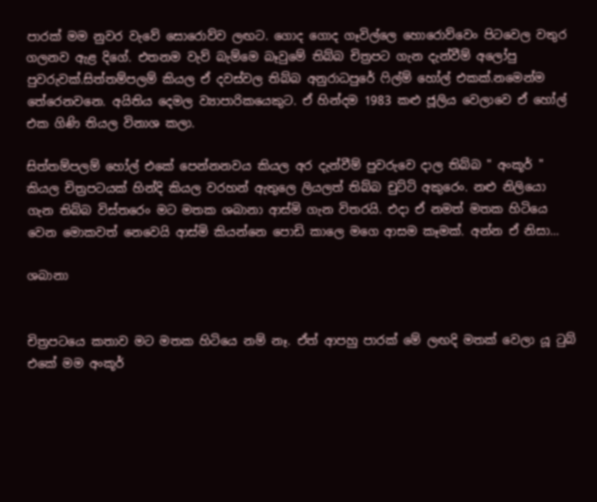පාරක් මම නුවර වැවේ සොරොව්ව ලඟට. ගොද ගොද ගෑවිල්ලෙ හොරොව්වෙං පිටවෙල වතුර ගලනව ඇළ දිගේ. එතනම වැව් බැම්මෙ බෑවුමේ තිබ්බ චිත්‍රපට ගැන දැන්වීම් අලෝපු පුවරුවක්.සිත්තම්පලම් කියල ඒ දවස්වල තිබ්බ අනුරාධපුරේ ෆිල්ම් හෝල් එකක්.නමෙන්ම තේරෙනවනෙ. අයිතිය දෙමල ව්‍යාපාරිකයෙකුට. ඒ හින්දම 1983 කළු ජූලිය වෙලාවෙ ඒ හෝල් එක ගිණි තියල විනාශ කලා.

සිත්තම්පලම් හෝල් එකේ පෙන්නනවය කියල අර දැන්වීම් පුවරුවෙ දාල තිබ්බ " අංකූර් " කියල චිත්‍රපටයක් හින්දි කියල වරහන් ඇතුලෙ ලියලත් තිබ්බ චුට්ටි අකුරෙං. නළු නිලියො ගැන තිබ්බ විස්තරෙං මට මතක ශබානා ආස්මි ගැන විතරයි. එදා ඒ නමත් මතක හිටියෙ වෙන මොකවත් නෙවෙයි ආස්මි කියන්නෙ පොඩි කාලෙ මගෙ ආසම කෑමක්. අන්න ඒ නිසා...

ශබානා


චිත්‍රපටයෙ කතාව මට මතක හිටියෙ නම් නෑ. ඒත් ආපහු පාරක් මේ ලඟදි මතක් වෙලා යූ ටුබ් එකේ මම අංකූර්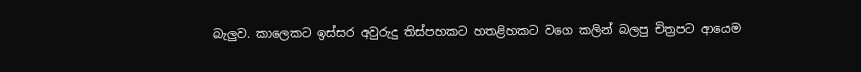බැලුව. කාලෙකට ඉස්සර අවුරුදු තිස්පහකට හතළිහකට වගෙ කලින් බලපු චිත්‍රපට ආයෙම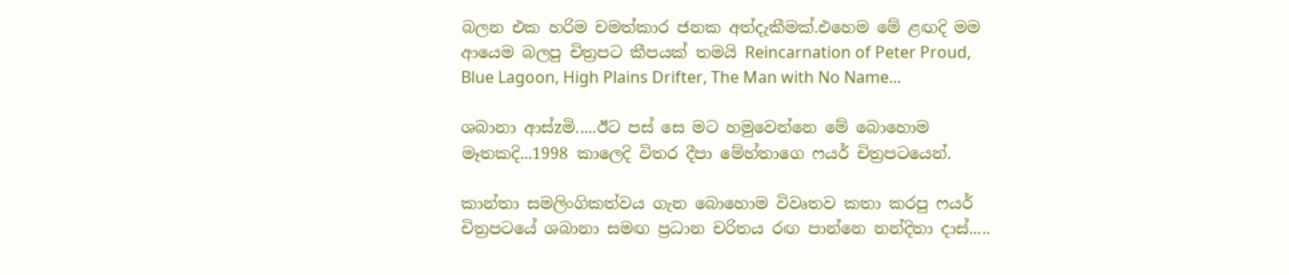බලන එක හරිම චමත්කාර ජනක අත්දැකීමක්.එහෙම මේ ළඟදි මම ආයෙම බලපු චිත්‍රපට කීපයක් තමයි Reincarnation of Peter Proud, Blue Lagoon, High Plains Drifter, The Man with No Name...

ශබානා ආස්zමි.....ඊට පස් සෙ මට හමුවෙන්නෙ මේ බොහොම මෑතකදි...1998 කාලෙදි විතර දීපා මේහ්තාගෙ ෆයර් චිත්‍රපටයෙන්.

කාන්තා සමලිංගිකත්වය ගැන බොහොම විවෘතව කතා කරපු ෆයර් චිත්‍රපටයේ ශබානා සමඟ ප්‍රධාන චරිතය රඟ පාන්නෙ නන්දිතා දාස්.....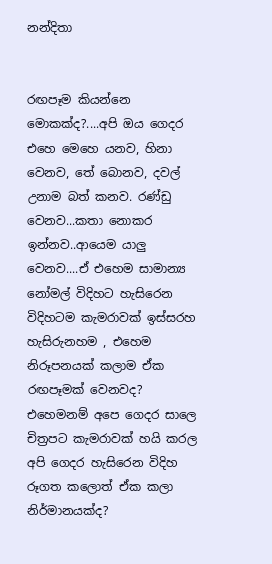නන්දිතා


රඟපෑම කියන්නෙ මොකක්ද?....අපි ඔය ගෙදර එහෙ මෙහෙ යනව, හිනා වෙනව, තේ බොනව, දවල් උනාම බත් කනව. රණ්ඩු වෙනව...කතා නොකර ඉන්නව..ආයෙම යාලු වෙනව....ඒ එහෙම සාමාන්‍ය නෝමල් විදිහට හැසිරෙන විදිහටම කැමරාවක් ඉස්සරහ හැසිරුනහම , එහෙම නිරූපනයක් කලාම ඒක රඟපෑමක් වෙනවද? එහෙමනම් අපෙ ගෙදර සාලෙ චිත්‍රපට කැමරාවක් හයි කරල අපි ගෙදර හැසිරෙන විදිහ රූගත කලොත් ඒක කලා නිර්මානයක්ද?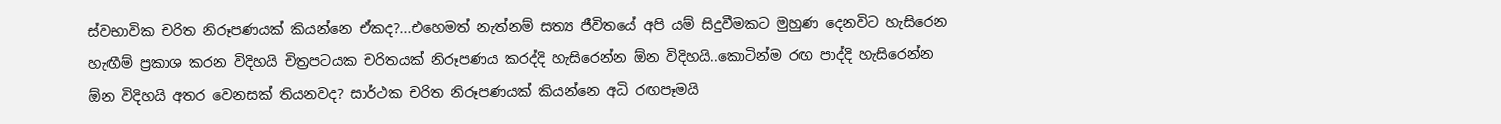ස්වභාවික චරිත නිරූපණයක් කියන්නෙ ඒකද?...එහෙමත් නැත්නම් සත්‍ය ජීවිතයේ අපි යම් සිදුවීමකට මුහුණ දෙනවිට හැසිරෙන හැඟීම් ප්‍රකාශ කරන විදිහයි චිත්‍රපටයක චරිතයක් නිරූපණය කරද්දි හැසිරෙන්න ඕන විදිහයි..කොටින්ම රඟ පාද්දි හැසිරෙන්න ඕන විදිහයි අතර වෙනසක් තියනවද? සාර්ථක චරිත නිරූපණයක් කියන්නෙ අධි රඟපෑමයි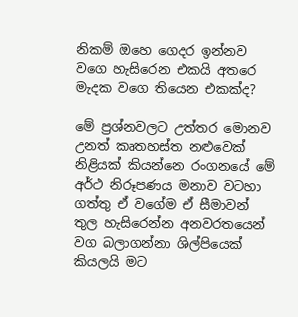නිකම් ඔහෙ ගෙදර ඉන්නව වගෙ හැසිරෙන එකයි අතරෙ මැදක වගෙ තියෙන එකක්ද?

මේ ප්‍රශ්නවලට උත්තර මොනව උනත් කෘතහස්ත නළුවෙක් නිළියක් කියන්නෙ රංගනයේ මේ අර්ථ නිරූපණය මනාව වටහා ගත්තු ඒ වගේම ඒ සීමාවන් තුල හැසිරෙන්න අනවරතයෙන් වග බලාගන්නා ශිල්පියෙක් කියලයි මට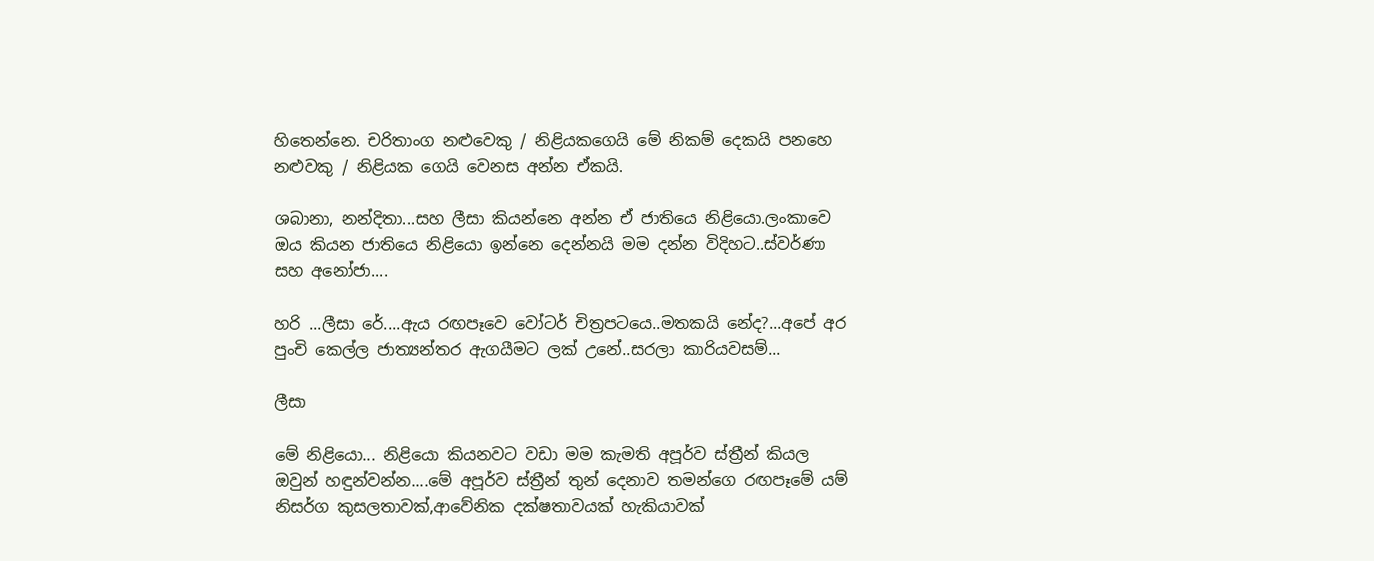හිතෙන්නෙ. චරිතාංග නළුවෙකු / නිළියකගෙයි මේ නිකම් දෙකයි පනහෙ නළුවකු / නිළියක ගෙයි වෙනස අන්න ඒකයි.

ශබානා, නන්දිතා...සහ ලීසා කියන්නෙ අන්න ඒ ජාතියෙ නිළියො.ලංකාවෙ ඔය කියන ජාතියෙ නිළියො ඉන්නෙ දෙන්නයි මම දන්න විදිහට..ස්වර්ණා සහ අනෝජා....

හරි ...ලීසා රේ....ඇය රඟපෑවෙ වෝටර් චිත්‍රපටයෙ..මතකයි නේද?...අපේ අර පුංචි කෙල්ල ජාත්‍යන්තර ඇගයීමට ලක් උනේ..සරලා කාරියවසම්...

ලීසා

මේ නිළියො... නිළියො කියනවට වඩා මම කැමති අපූර්ව ස්ත්‍රීන් කියල ඔවුන් හඳුන්වන්න....මේ අපූර්ව ස්ත්‍රීන් තුන් දෙනාව තමන්ගෙ රඟපෑමේ යම් නිසර්ග කුසලතාවක්,ආවේනික දක්ෂතාවයක් හැකියාවක්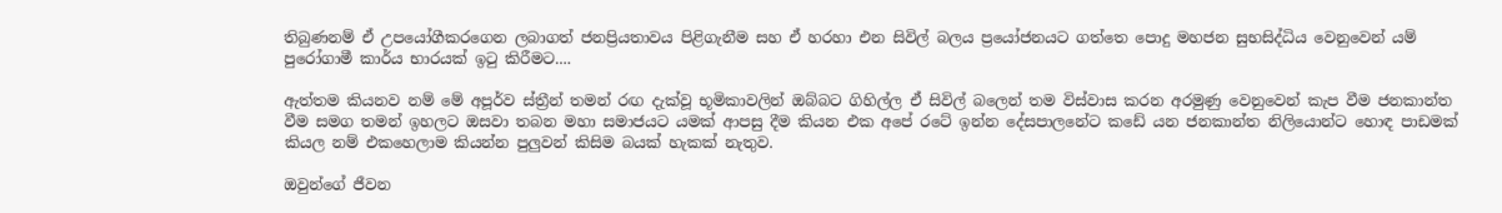තිබුණනම් ඒ උපයෝගීකරගෙන ලබාගත් ජනප්‍රියතාවය පිළිගැනීම සහ ඒ හරහා එන සිවිල් බලය ප්‍රයෝජනයට ගත්තෙ පොදු මහජන සුභසිද්ධිය වෙනුවෙන් යම් පුරෝගාමී කාර්ය භාරයක් ඉටු කිරීමට....

ඇත්තම කියනව නම් මේ අපූර්ව ස්ත්‍රීන් තමන් රඟ දැක්වූ භූමිකාවලින් ඔබ්බට ගිහිල්ල ඒ සිවිල් බලෙන් තම විස්වාස කරන අරමුණු වෙනුවෙන් කැප වීම ජනකාන්ත වීම සමග තමන් ඉහලට ඔසවා තබන මහා සමාජයට යමක් ආපසු දීම කියන එක අපේ රටේ ඉන්න දේසපාලනේට කඩේ යන ජනකාන්ත නිලියොන්ට හොඳ පාඩමක් කියල නම් එකහෙලාම කියන්න පුලුවන් කිසිම බයක් හැකක් නැතුව.

ඔවුන්ගේ ජීවන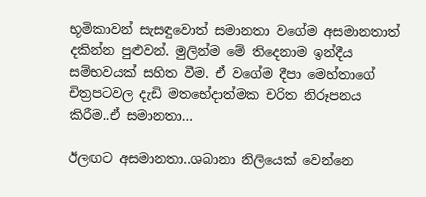භූමිකාවන් සැසඳුවොත් සමානතා වගේම අසමානතාත් දකින්න පුළුවන්. මුලින්ම මේ තිදෙනාම ඉන්දීය සම්භවයක් සහිත වීම. ඒ වගේම දීපා මෙහ්තාගේ චිත්‍රපටවල දැඩි මතභේදාත්මක චරිත නිරූපනය කිරීම..ඒ සමානතා…

ඊලඟට අසමානතා..ශබානා නිලියෙක් වෙන්නෙ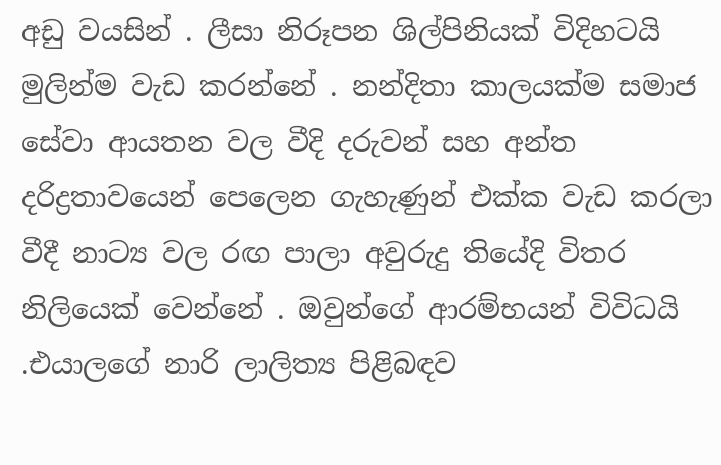අඩු වයසින් . ලීසා නිරූපන ශිල්පිනියක් විදිහටයි මුලින්ම වැඩ කරන්නේ . නන්දිතා කාලයක්ම සමාජ සේවා ආයතන වල වීදි දරුවන් සහ අන්ත දරිද්‍රතාවයෙන් පෙලෙන ගැහැණුන් එක්ක වැඩ කරලා වීදී නාට්‍ය වල රඟ පාලා අවුරුදු තියේදි විතර නිලියෙක් වෙන්නේ . ඔවුන්ගේ ආරම්භයන් විවිධයි .එයාලගේ නාරි ලාලිත්‍ය පිළිබඳව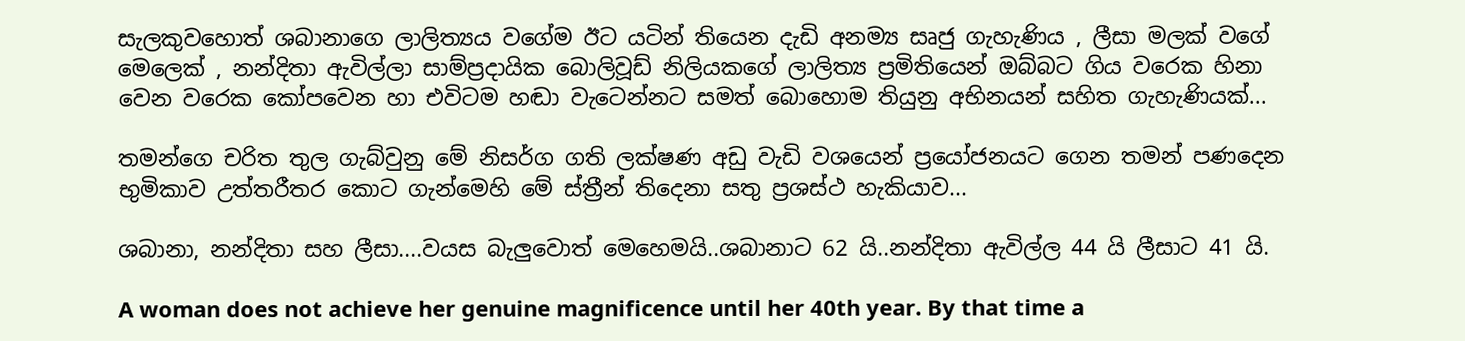සැලකුවහොත් ශබානාගෙ ලාලිත්‍යය වගේම ඊට යටින් තියෙන දැඩි අනම්‍ය සෘජු ගැහැණිය , ලීසා මලක් වගේ මෙලෙක් , නන්දිතා ඇවිල්ලා සාම්ප්‍රදායික බොලිවූඩ් නිලියකගේ ලාලිත්‍ය ප්‍රමිතියෙන් ඔබ්බට ගිය වරෙක හිනා වෙන වරෙක කෝපවෙන හා එවිටම හඬා වැටෙන්නට සමත් බොහොම තියුනු අභිනයන් සහිත ගැහැණියක්...

තමන්ගෙ චරිත තුල ගැබ්වුනු මේ නිසර්ග ගති ලක්ෂණ අඩු වැඩි වශයෙන් ප්‍රයෝජනයට ගෙන තමන් පණදෙන භුමිකාව උත්තරීතර කොට ගැන්මෙහි මේ ස්ත්‍රීන් තිදෙනා සතු ප්‍රශස්ථ හැකියාව...

ශබානා, නන්දිතා සහ ලීසා....වයස බැලුවොත් මෙහෙමයි..ශබානාට 62 යි..නන්දිතා ඇවිල්ල 44 යි ලීසාට 41 යි.

A woman does not achieve her genuine magnificence until her 40th year. By that time a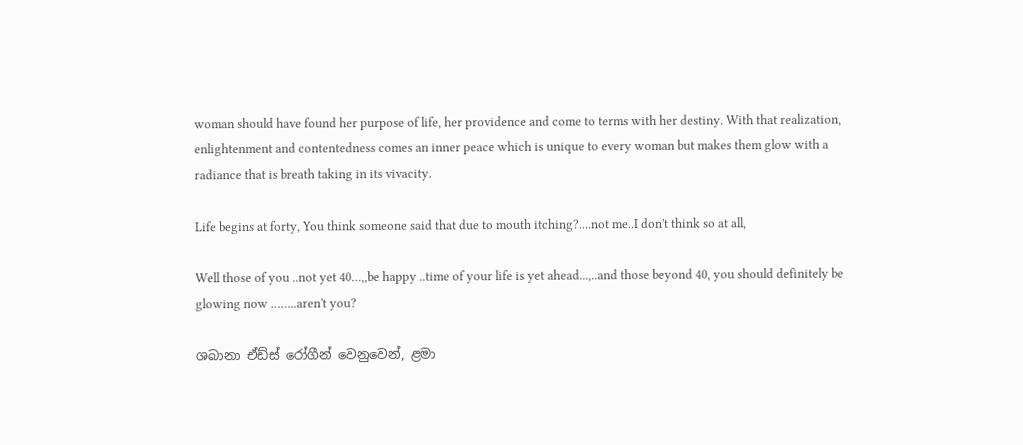woman should have found her purpose of life, her providence and come to terms with her destiny. With that realization, enlightenment and contentedness comes an inner peace which is unique to every woman but makes them glow with a radiance that is breath taking in its vivacity.

Life begins at forty, You think someone said that due to mouth itching?....not me..I don't think so at all,

Well those of you ..not yet 40…,,be happy ..time of your life is yet ahead...,..and those beyond 40, you should definitely be glowing now ……..aren't you?

ශබානා ඒඩ්ස් රෝගීන් වෙනුවෙන්, ළමා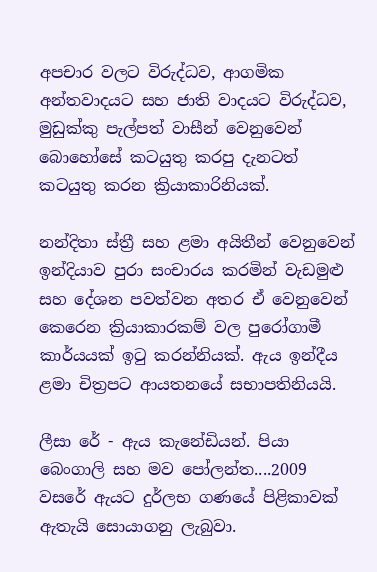අපචාර වලට විරුද්ධව, ආගමික අන්තවාදයට සහ ජාති වාදයට විරුද්ධව, මුඩුක්කු පැල්පත් වාසීන් වෙනුවෙන් බොහෝසේ කටයුතු කරපු දැනටත් කටයුතු කරන ක්‍රියාකාරිනියක්.

නන්දිතා ස්ත්‍රී සහ ළමා අයිතීන් වෙනුවෙන් ඉන්දියාව පුරා සංචාරය කරමින් වැඩමුළු සහ දේශන පවත්වන අතර ඒ වෙනුවෙන් කෙරෙන ක්‍රියාකාරකම් වල පුරෝගාමී කාර්යයක් ඉටු කරන්නියක්. ඇය ඉන්දීය ළමා චිත්‍රපට ආයතනයේ සභාපතිනියයි.

ලීසා රේ - ඇය කැනේඩියන්. පියා බෙංගාලි සහ මව පෝලන්ත....2009 වසරේ ඇයට දුර්ලභ ගණයේ පිළිකාවක් ඇතැයි සොයාගනු ලැබුවා.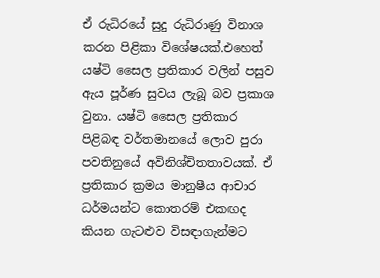ඒ රුධිරයේ සුදු රුධිරාණු විනාශ කරන පිළිකා විශේෂයක්.එහෙත් යෂ්ටි සෛල ප්‍රතිකාර වලින් පසුව ඇය පූර්ණ සුවය ලැබූ බව ප්‍රකාශ වුනා. යෂ්ටි සෛල ප්‍රතිකාර පිළිබඳ වර්තමානයේ ලොව පුරා පවතිනුයේ අවිනිශ්චිතතාවයක්. ඒ ප්‍රතිකාර ක්‍රමය මානුෂීය ආචාර ධර්මයන්ට කොතරම් එකඟද කියන ගැටළුව විසඳාගැන්මට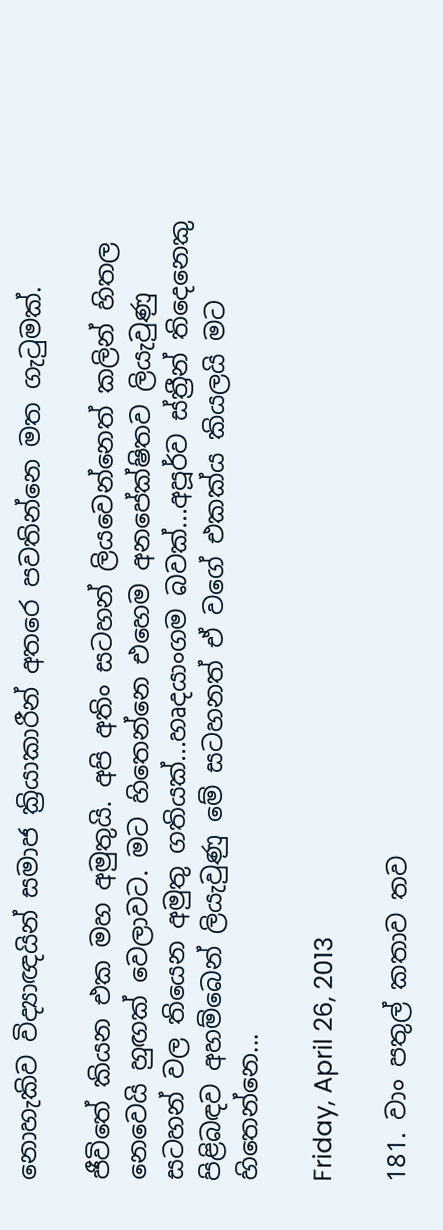නොහැකිව විද්‍යාඥයින් සමාජ ක්‍රියාකාරීන් අතරෙ පවතින්නෙ මත ගැටුමක්.

ජීවිතේ කියන එක මහ අමුතුයි. අපි අතිං සටහන් ලියවෙන්නෙත් කලින් හිතල නෙවෙයි හුඟක් වෙලාවට. මට හිතෙන්නෙ එහෙම අනපේක්ෂිතව ලියැවුණු සටහන් වල තියෙන අමුතු ගතියක්...හෘදයාංගම බවක්...අපූර්ව ස්ත්‍රීන් තිදෙනෙකු පිළිබඳව අහම්බෙන් ලියැවුණු මේ සටහනත් ඒ වගේ එකක්ය කියලයි මට හිතෙන්නෙ...

Friday, April 26, 2013

181. වාං පතුල් කතාව තව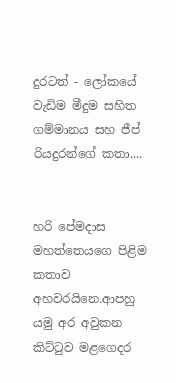දුරටත් - ලෝකයේ වැඩිම මීදුම සහිත ගම්මානය සහ ජීප් රියදුරන්ගේ කතා....


හරි පේමදාස මහත්තෙයගෙ පිළිම කතාව අහවරයිනෙ.ආපහු යමු අර අවුකන කිට්ටුව මළගෙදර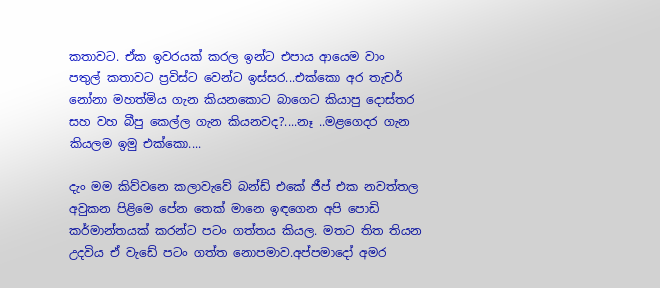කතාවට. ඒක ඉවරයක් කරල ඉන්ට එපාය ආයෙම වාං පතුල් කතාවට ප්‍රවිස්ට වෙන්ට ඉස්සර...එක්කො අර තැචර් නෝනා මහත්මිය ගැන කියනකොට බාගෙට කියාපු දොස්තර සහ වහ බීපු කෙල්ල ගැන කියනවද?....නෑ ..මළගෙදර ගැන කියලම ඉමු එක්කො....

දැං මම කිව්වනෙ කලාවැවේ බන්ඩ් එකේ ජීප් එක නවත්තල අවුකන පිළිමෙ පේන තෙක් මානෙ ඉඳගෙන අපි පොඩි කර්මාන්තයක් කරන්ට පටං ගත්තය කියල. මතට තිත තියන උදවිය ඒ වැඩේ පටං ගත්ත නොපමාව.අප්පමාදෝ අමර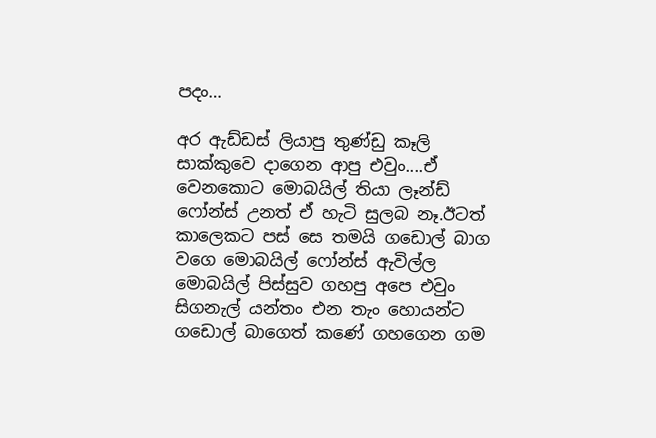පදං…

අර ඇඩ්ඩස් ලියාපු තුණ්ඩු කෑලි සාක්කුවෙ දාගෙන ආපු එවුං....ඒ වෙනකොට මොබයිල් තියා ලෑන්ඩ් ෆෝන්ස් උනත් ඒ හැටි සුලබ නෑ.ඊටත් කාලෙකට පස් සෙ තමයි ගඩොල් බාග වගෙ මොබයිල් ෆෝන්ස් ඇවිල්ල මොබයිල් පිස්සුව ගහපු අපෙ එවුං සිගනැල් යන්තං එන තැං හොයන්ට ගඩොල් බාගෙත් කණේ ගහගෙන ගම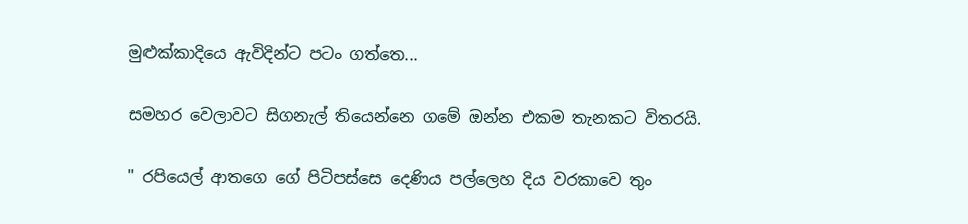මුළුක්කාදියෙ ඇවිදින්ට පටං ගත්තෙ...

සමහර වෙලාවට සිගනැල් තියෙන්නෙ ගමේ ඔන්න එකම තැනකට විතරයි.

" රපියෙල් ආතගෙ ගේ පිටිපස්සෙ දෙණිය පල්ලෙහ දිය වරකාවෙ තුං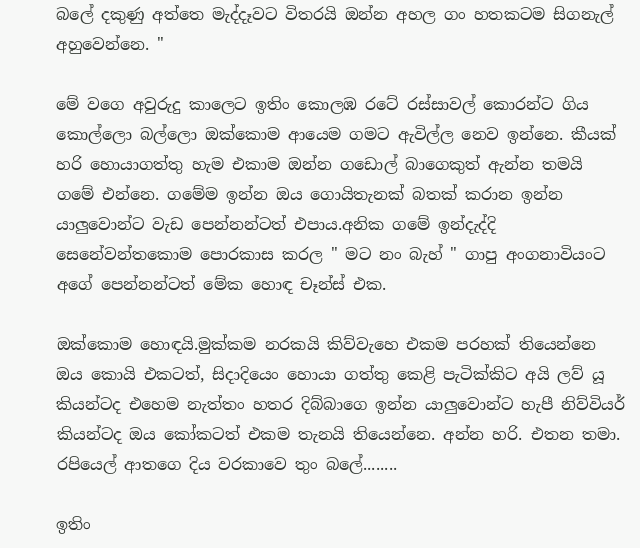බලේ දකුණු අත්තෙ මැද්දෑවට විතරයි ඔන්න අහල ගං හතකටම සිගනැල් අහුවෙන්නෙ. "

මේ වගෙ අවුරුදු කාලෙට ඉතිං කොලඹ රටේ රස්සාවල් කොරන්ට ගිය කොල්ලො බල්ලො ඔක්කොම ආයෙම ගමට ඇවිල්ල නෙව ඉන්නෙ. කීයක් හරි හොයාගත්තු හැම එකාම ඔන්න ගඩොල් බාගෙකුත් ඇන්න තමයි ගමේ එන්නෙ. ගමේම ඉන්න ඔය ගොයිතැනක් බතක් කරාන ඉන්න යාලුවොන්ට වැඩ පෙන්නන්ටත් එපාය.අනික ගමේ ඉන්දැද්දි සෙනේවන්තකොම පොරකාස කරල " මට නං බැහ් " ගාපු අංගනාවියංට අගේ පෙන්නන්ටත් මේක හොඳ චෑන්ස් එක.

ඔක්කොම හොඳයි.මුක්කම නරකයි කිව්වැහෙ එකම පරහක් තියෙන්නෙ ඔය කොයි එකටත්, සිදාදියෙං හොයා ගත්තු කෙළි පැටික්කිට අයි ලව් යූ කියන්ටද එහෙම නැත්තං හතර දිබ්බාගෙ ඉන්න යාලුවොන්ට හැපී නිව්වියර් කියන්ටද ඔය කෝකටත් එකම තැනයි තියෙන්නෙ. අන්න හරි. එතන තමා. රපියෙල් ආතගෙ දිය වරකාවෙ තුං බලේ........

ඉතිං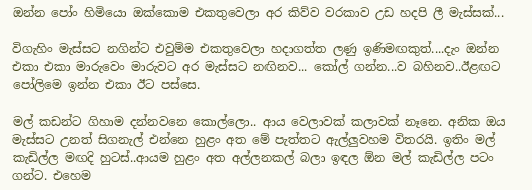ඔන්න පෝං හිමියො ඔක්කොම එකතුවෙලා අර කිව්ව වරකාව උඩ හදපි ලී මැස්සක්...

විගැහිං මැස්සට නගින්ට එවුම්ම එකතුවෙලා හදාගත්ත ලණු ඉණිමඟකුත්....දැං ඔන්න එකා එකා මාරුවෙං මාරුවට අර මැස්සට නඟිනව... කෝල් ගන්න...ව බහිනව..ඊළඟට පෝලිමෙ ඉන්න එකා ඊට පස්සෙ.

මල් කඩන්ට ගිහාම දන්නවනෙ කොල්ලො.. ආය වෙලාවක් කලාවක් නෑනෙ. අනික ඔය මැස්සට උනත් සිගනැල් එන්නෙ හුළං අත මේ පැත්තට ඇල්ලුවහම විතරයි. ඉතිං මල් කැඩිල්ල මඟදි හුටස්..ආයම හුළං අත අල්ලනකල් බලා ඉඳල ඕන මල් කැඩිල්ල පටං ගන්ට. එහෙම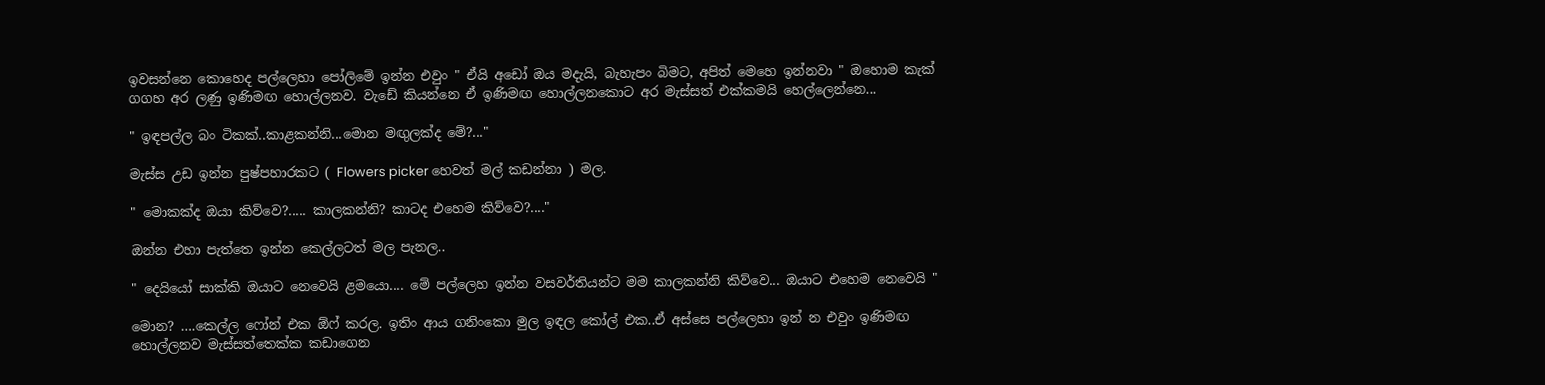ඉවසන්නෙ කොහෙද පල්ලෙහා පෝලිමේ ඉන්න එවුං " ඒයි අඩෝ ඔය මදැයි, බැහැපං බිමට, අපිත් මෙහෙ ඉන්නවා " ඔහොම කැක් ගගහ අර ලණු ඉණිමඟ හොල්ලනව. වැඩේ කියන්නෙ ඒ ඉණිමඟ හොල්ලනකොට අර මැස්සත් එක්කමයි හෙල්ලෙන්නෙ...

" ඉඳපල්ල බං ටිකක්..කාළකන්නි...මොන මඟුලක්ද මේ?..."

මැස්ස උඩ ඉන්න පුෂ්පහාරකට ( Flowers picker හෙවත් මල් කඩන්නා ) මල.

" මොකක්ද ඔයා කිව්වෙ?..... කාලකන්නි? කාටද එහෙම කිව්වෙ?...."

ඔන්න එහා පැත්තෙ ඉන්න කෙල්ලටත් මල පැනල..

" දෙයියෝ සාක්කි ඔයාට නෙවෙයි ළමයො.... මේ පල්ලෙහ ඉන්න වසවර්තියන්ට මම කාලකන්නි කිව්වෙ... ඔයාට එහෙම නෙවෙයි "

මොන? ….කෙල්ල ෆෝන් එක ඕෆ් කරල. ඉතිං ආය ගනිංකො මුල ඉඳල කෝල් එක..ඒ අස්සෙ පල්ලෙහා ඉන් න එවුං ඉණිමඟ හොල්ලනව මැස්සත්තෙක්ක කඩාගෙන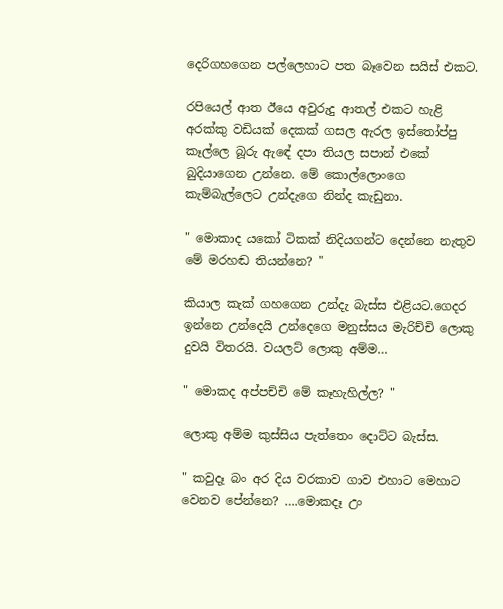දෙරිගහගෙන පල්ලෙහාට පත බෑවෙන සයිස් එකට.

රපියෙල් ආත ඊයෙ අවුරුදු ආතල් එකට හැළි අරක්කු වඩියක් දෙකක් ගසල ඇරල ඉස්තෝප්පු කෑල්ලෙ බූරු ඇඳේ දපා තියල සපාන් එකේ බුදියාගෙන උන්නෙ. මේ කොල්ලොංගෙ කැම්බැල්ලෙට උන්දැගෙ නින්ද කැඩුනා.

" මොකාද යකෝ ටිකක් නිදියගන්ට දෙන්නෙ නැතුව මේ මරහඬ තියන්නෙ? "

කියාල කැක් ගහගෙන උන්දැ බැස්ස එළියට.ගෙදර ඉන්නෙ උන්දෙයි උන්දෙගෙ මනුස්සය මැරිච්චි ලොකු දුවයි විතරයි. වයලට් ලොකු අම්ම…

" මොකද අප්පච්චි මේ කෑහැහිල්ල? "

ලොකු අම්ම කුස්සිය පැත්තෙං දොට්ට බැස්ස.

" කවුදෑ බං අර දිය වරකාව ගාව එහාට මෙහාට වෙනව පේන්නෙ? ….මොකදෑ උං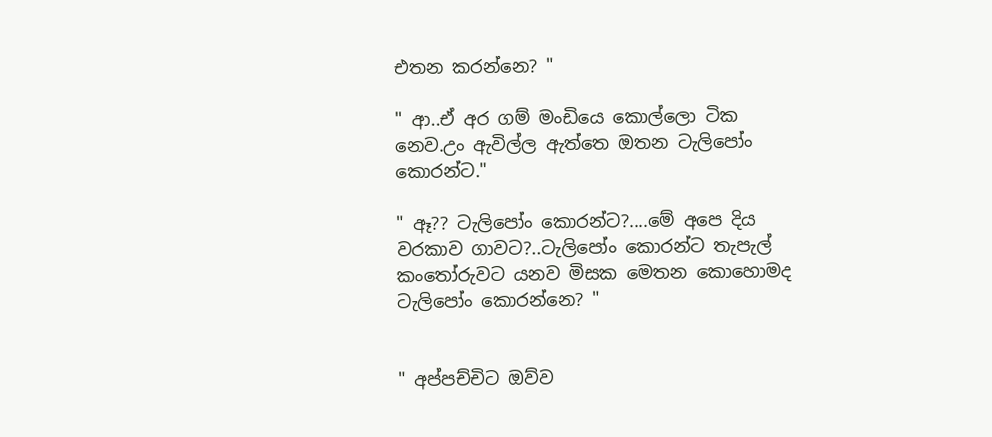එතන කරන්නෙ? "

" ආ..ඒ අර ගම් මංඩියෙ කොල්ලො ටික නෙව.උං ඇවිල්ල ඇත්තෙ ඔතන ටැලිපෝං කොරන්ට."

" ඈ?? ටැලිපෝං කොරන්ට?....මේ අපෙ දිය වරකාව ගාවට?..ටැලිපෝං කොරන්ට තැපැල් කංතෝරුවට යනව මිසක මෙතන කොහොමද ටැලිපෝං කොරන්නෙ? "


" අප්පච්චිට ඔව්ව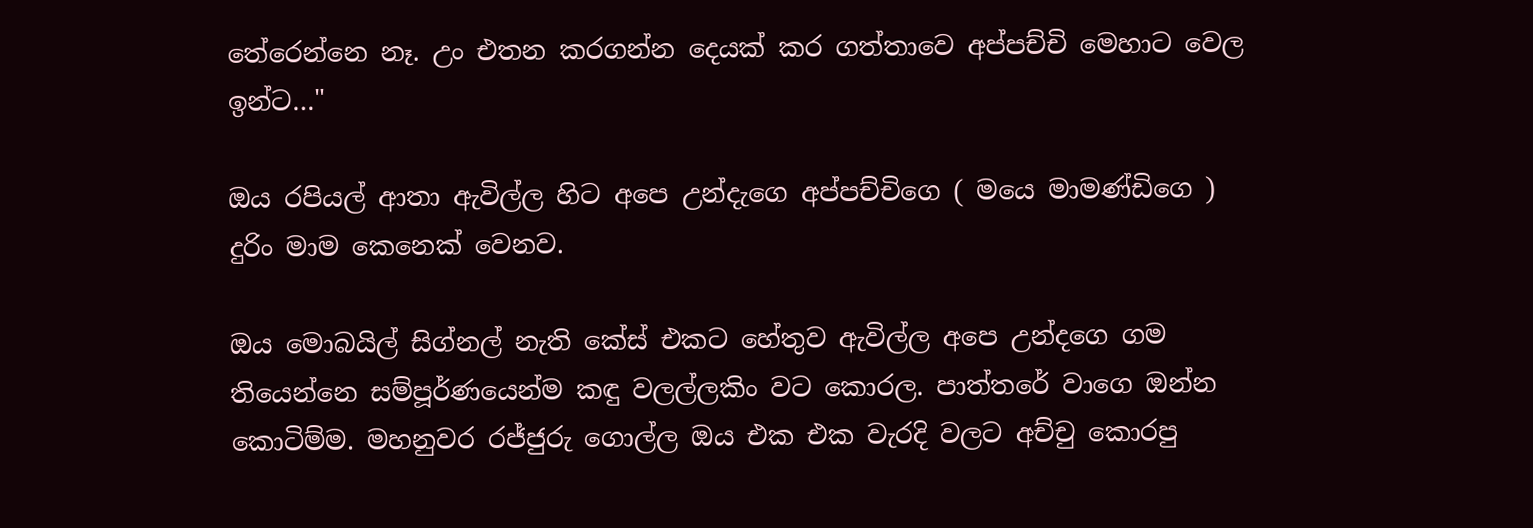තේරෙන්නෙ නෑ. උං එතන කරගන්න දෙයක් කර ගත්තාවෙ අප්පච්චි මෙහාට වෙල ඉන්ට…"

ඔය රපියල් ආතා ඇවිල්ල හිට අපෙ උන්දැගෙ අප්පච්චිගෙ ( මයෙ මාමණ්ඩිගෙ ) දුරිං මාම කෙනෙක් වෙනව.

ඔය මොබයිල් සිග්නල් නැති කේස් එකට හේතුව ඇවිල්ල අපෙ උන්දගෙ ගම තියෙන්නෙ සම්පූර්ණයෙන්ම කඳු වලල්ලකිං වට කොරල. පාත්තරේ වාගෙ ඔන්න කොටිම්ම. මහනුවර රජ්ජුරු ගොල්ල ඔය එක එක වැරදි වලට අච්චු කොරපු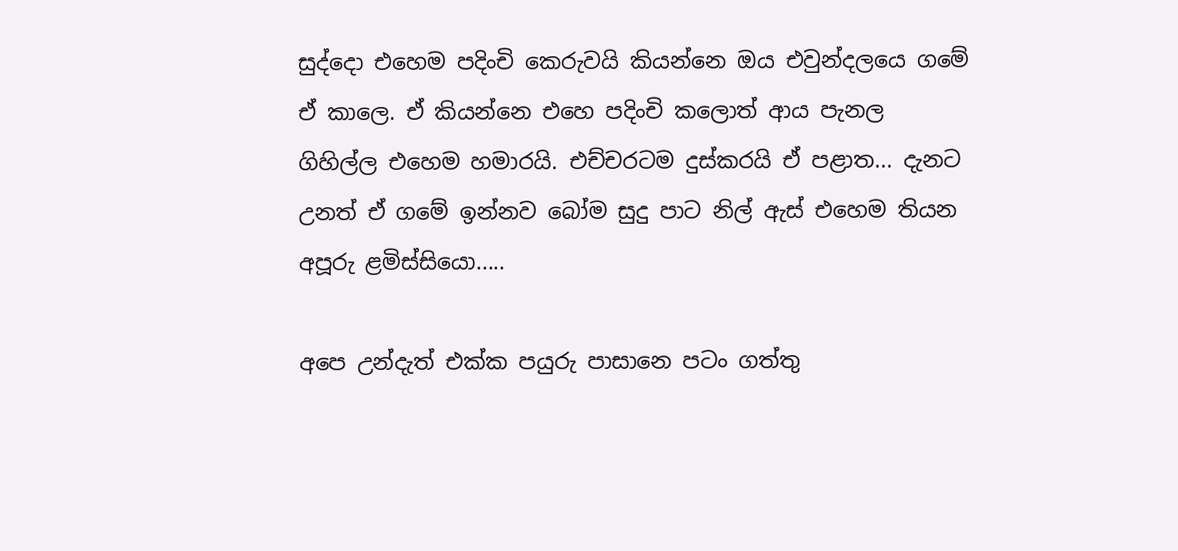සුද්දො එහෙම පදිංචි කෙරුවයි කියන්නෙ ඔය එවුන්දලයෙ ගමේ ඒ කාලෙ. ඒ කියන්නෙ එහෙ පදිංචි කලොත් ආය පැනල ගිහිල්ල එහෙම හමාරයි. එච්චරටම දුස්කරයි ඒ පළාත... දැනට උනත් ඒ ගමේ ඉන්නව බෝම සුදු පාට නිල් ඇස් එහෙම තියන අපූරු ළමිස්සියො.....

අපෙ උන්දැත් එක්ක පයුරු පාසානෙ පටං ගත්තු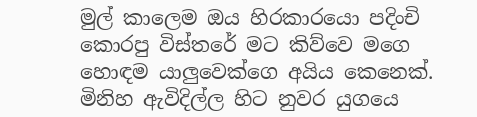මුල් කාලෙම ඔය හිරකාරයො පදිංචි කොරපු විස්තරේ මට කිව්වෙ මගෙ හොඳම යාලුවෙක්ගෙ අයිය කෙනෙක්. මිනිහ ඇවිදිල්ල හිට නුවර යුගයෙ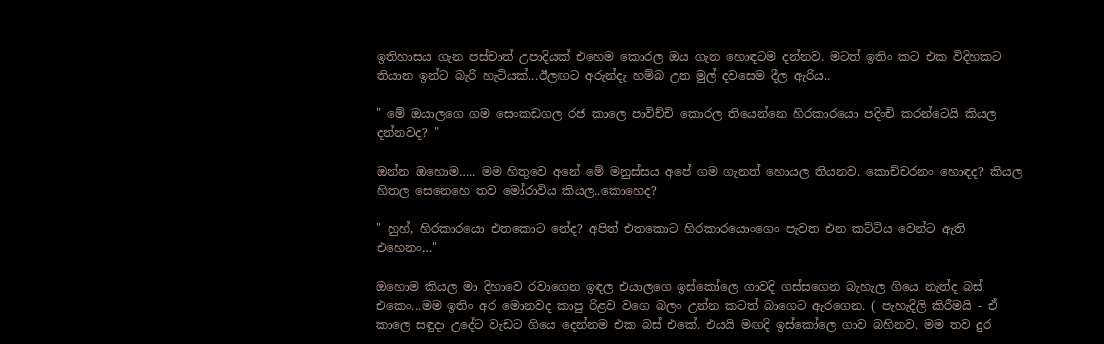ඉතිහාසය ගැන පස්චාත් උපාදියක් එහෙම කොරල ඔය ගැන හොඳටම දන්නව. මටත් ඉතිං කට එක විදිහකට තියාන ඉන්ට බැරි හැටියක්...ඊලඟට අරුන්දැ හම්බ උන මුල් දවසෙම දීල ඇරිය..

" මේ ඔයාලගෙ ගම සෙංකඩගල රජ කාලෙ පාවිච්චි කොරල තියෙන්නෙ හිරකාරයො පදිංචි කරන්ටෙයි කියල දන්නවද? "

ඔන්න ඔහොම….. මම හිතුවෙ අනේ මේ මනුස්සය අපේ ගම ගැනත් හොයල තියනව. කොච්චරනං හොඳද? කියල හිතල සෙනෙහෙ තව මෝරාවිය කියල..කොහෙද?

" හුහ්, හිරකාරයො එතකොට නේද? අපිත් එතකොට හිරකාරයොංගෙං පැවත එන කට්ටිය වෙන්ට ඇති එහෙනං…"

ඔහොම කියල මා දිහාවෙ රවාගෙන ඉඳල එයාලගෙ ඉස්කෝලෙ ගාවදි ගස්සගෙන බැහැල ගියෙ නැත්ද බස් එකෙං...මම ඉතිං අර මොනවද කාපු රිළව වගෙ බලං උන්න කටත් බාගෙට ඇරගෙන. ( පැහැදිලි කිරීමයි - ඒ කාලෙ සඳුදා උදේට වැඩට ගියෙ දෙන්නම එක බස් එකේ. එයයි මඟදි ඉස්කෝලෙ ගාව බහිනව. මම තව දුර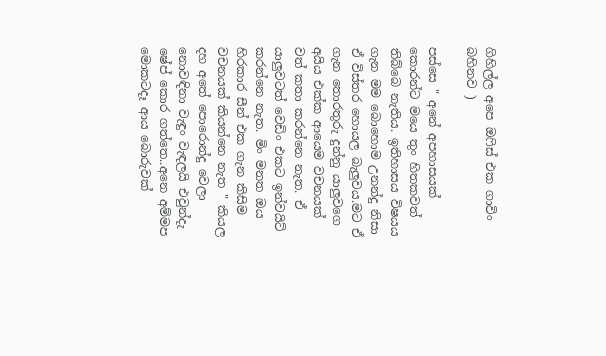ගිහිල්ල අපෙ ඔෆිස් එක ගාවිං බහිනව )

පස්සෙ " අනේ අපහාසයක් කොරන්ට මයෙ තුං හිතකවත් තිබ්බෙ නැතිය. ඉතිහාසය විෂයය ගැන මම බොහොම උනන්දු නිසා ඒ විස්තර හොයල බැලුවය.මට ඒ ගැන තොරතුරු දුන්නු යාලුවගෙ අයිය එක්ක ආයෙම වචනයක් වත් කතා කරන්නෙ නැත. ඒ යාලුවටත් වෙඩිං එකට ඉන්වයිට් කරන්නෙ නැත. මිං මනත ඔය හිරකාර සීන් එක ගැන කිසිම වචනයක් කියන්නෙ නැත " කියල දහ අතේ පොරොන්දු වෙලා නොවඳිනා වැඳුං වැඳලයි එවුන්දැ ෂේප් කොර ගත්තෙ..අනෙ අම්මප මොකටදෑ ආය බොරුවක්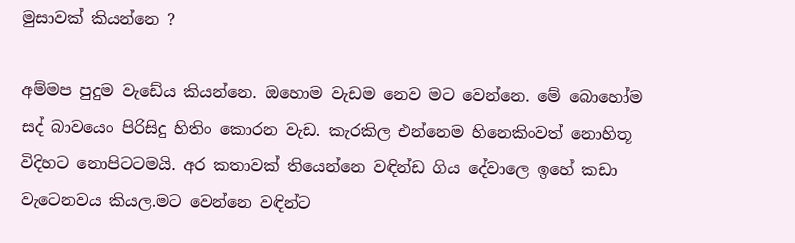මුසාවක් කියන්නෙ ?

අම්මප පුදුම වැඩේය කියන්නෙ. ඔහොම වැඩම නෙව මට වෙන්නෙ. මේ බොහෝම සද් බාවයෙං පිරිසිදු හිතිං කොරන වැඩ. කැරකිල එන්නෙම හිනෙකිංවත් නොහිතූ විදිහට නොපිටටමයි. අර කතාවක් තියෙන්නෙ වඳින්ඩ ගිය දේවාලෙ ඉහේ කඩා වැටෙනවය කියල.මට වෙන්නෙ වඳින්ට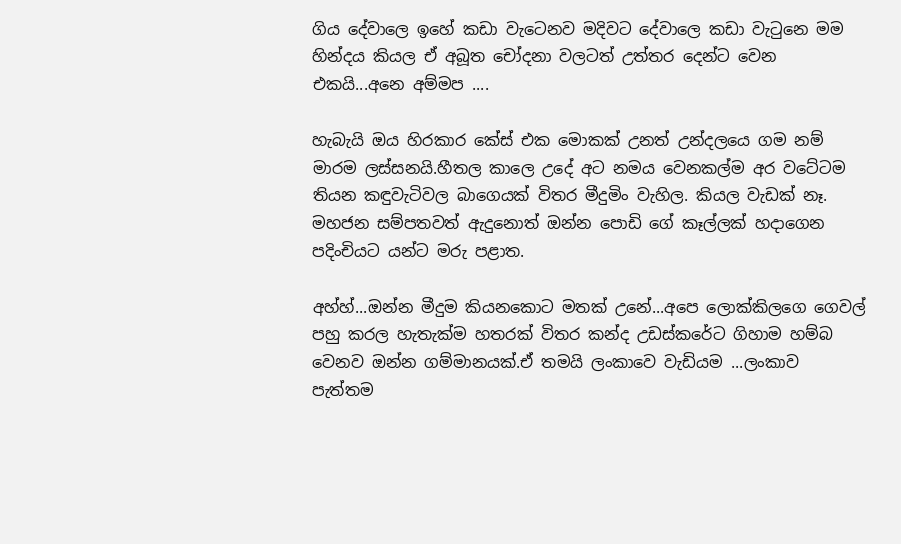ගිය දේවාලෙ ඉහේ කඩා වැටෙනව මදිවට දේවාලෙ කඩා වැටුනෙ මම හින්දය කියල ඒ අබූත චෝදනා වලටත් උත්තර දෙන්ට වෙන එකයි...අනෙ අම්මප ....

හැබැයි ඔය හිරකාර කේස් එක මොකක් උනත් උන්දලයෙ ගම නම් මාරම ලස්සනයි.හීතල කාලෙ උදේ අට නමය වෙනකල්ම අර වටේටම තියන කඳුවැටිවල බාගෙයක් විතර මීදුමිං වැහිල. කියල වැඩක් නෑ. මහජන සම්පතවත් ඇදුනොත් ඔන්න පොඩි ගේ කෑල්ලක් හදාගෙන පදිංචියට යන්ට මරු පළාත.

අහ්හ්...ඔන්න මීදුම කියනකොට මතක් උනේ...අපෙ ලොක්කිලගෙ ගෙවල් පහු කරල හැතැක්ම හතරක් විතර කන්ද උඩස්කරේට ගිහාම හම්බ වෙනව ඔන්න ගම්මානයක්.ඒ තමයි ලංකාවෙ වැඩියම ...ලංකාව පැත්තම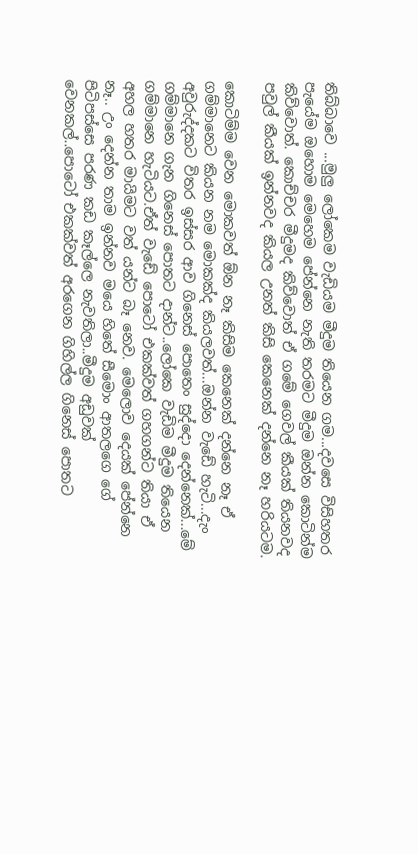තිබ්බාවෙ ...මුලු ලෝකෙම වැඩියම මීදුම තියෙන ගම...දවසෙ විසිහතර පැයේම ඔහොම මෙහෙම පේන්නෙ නැති තරමට මීදුම ඔන්න කොටින්ම කිව්වොත්. කොච්චර මීදුමද කිව්වොත් ඒ ගමේ ගෙවල් කීයක් තියනවද පවුල් කීයක් ඉන්නවද කියල උනත් කිසි කෙනෙක් දන්නෙ නෑ හරියටම.

කොටිම්ම වෙන මොකවත් ඕන නෑ කිසිම කෙනෙක් දන්නෙ නෑ ඒ ගම්මානෙට කියන නම මොකක්ද කියලවත්...ඔන්න වැඩේ හැටි...දැං අවුරුද්දකට විතර ඉස්සර ආව ගිනෙස් පොතෙං සුද්දො දෙන්නෙක්...මේ ගම්මානෙ ගැන ගිනෙස් පොතට දාන්ට..ලෝකෙ වැඩිම මීදුම තියෙන ගම්මානෙ හැටියට.ඒත් වැඩේ පොටෝ එකක්වත් ගහගන්ට තියා ඒ අහල හතර මායිමට වත් යන්ට බෑ නෙව. මෙලොව දෙයක් පේන්නෙ නෑ.. උං දෙන්න තාම ඉන්නව මයෙ හිතේ සීමොං ආතලගෙ ගේ පිටිපස්සෙ පරණ කඩ කෑල්ලෙ නැවතිලා..මීදුම අඩුවක් වෙනකල්..පොටෝ එකක්වත් අරගෙන ගිහිල්ල ගිනෙස් පොතට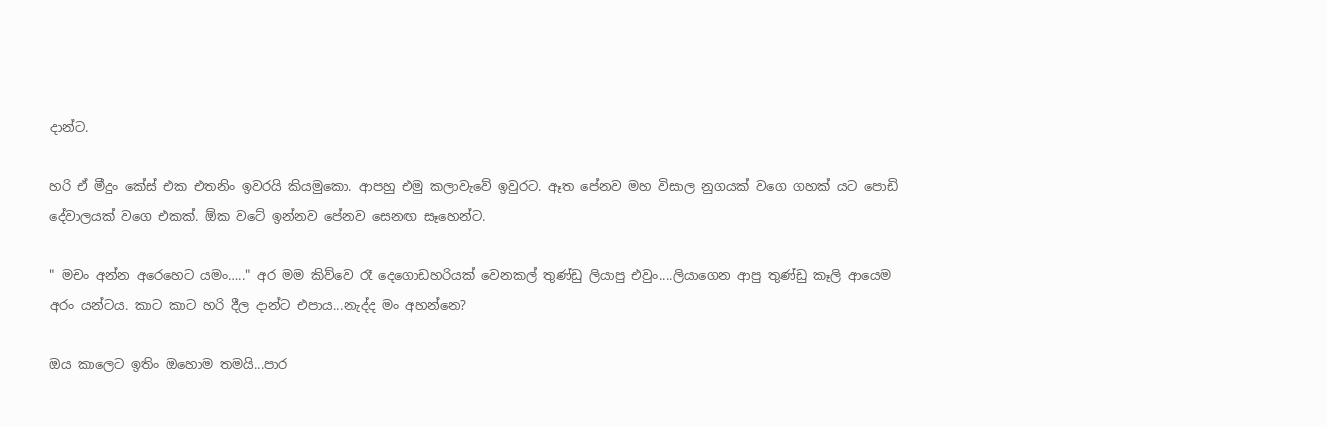දාන්ට.

හරි ඒ මීදුං කේස් එක එතනිං ඉවරයි කියමුකො. ආපහු එමු කලාවැවේ ඉවුරට. ඈත පේනව මහ විසාල නුගයක් වගෙ ගහක් යට පොඩි දේවාලයක් වගෙ එකක්. ඕක වටේ ඉන්නව පේනව සෙනඟ සෑහෙන්ට.

" මචං අන්න අරෙහෙට යමං….." අර මම කිව්වෙ රෑ දෙගොඩහරියක් වෙනකල් තුණ්ඩු ලියාපු එවුං....ලියාගෙන ආපු තුණ්ඩු කෑලි ආයෙම අරං යන්ටය. කාට කාට හරි දීල දාන්ට එපාය...නැද්ද මං අහන්නෙ?

ඔය කාලෙට ඉතිං ඔහොම තමයි...පාර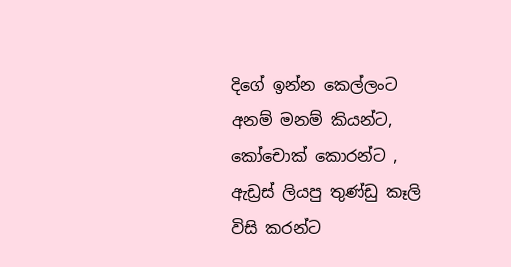දිගේ ඉන්න කෙල්ලංට අනම් මනම් කියන්ට, කෝචොක් කොරන්ට , ඇඩ්‍රස් ලියපු තුණ්ඩු කෑලි විසි කරන්ට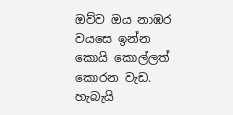ඔව්ව ඔය නාඹර වයසෙ ඉන්න කොයි කොල්ලත් කොරන වැඩ. හැබැයි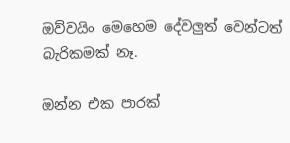ඔව්වයිං මෙහෙම දේවලුත් වෙන්ටත් බැරිකමක් නෑ.

ඔන්න එක පාරක්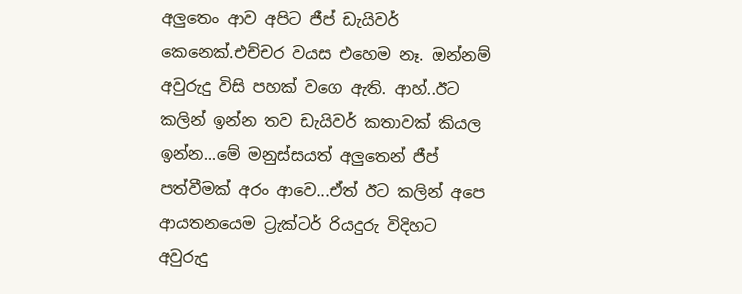අලුතෙං ආව අපිට ජීප් ඩැයිවර් කෙනෙක්.එච්චර වයස එහෙම නෑ. ඔන්නම් අවුරුදු විසි පහක් වගෙ ඇති. ආහ්..ඊට කලින් ඉන්න තව ඩැයිවර් කතාවක් කියල ඉන්න...මේ මනුස්සයත් අලුතෙන් ජීප් පත්වීමක් අරං ආවෙ...ඒත් ඊට කලින් අපෙ ආයතනයෙම ට්‍රැක්ටර් රියදුරු විදිහට අවුරුදු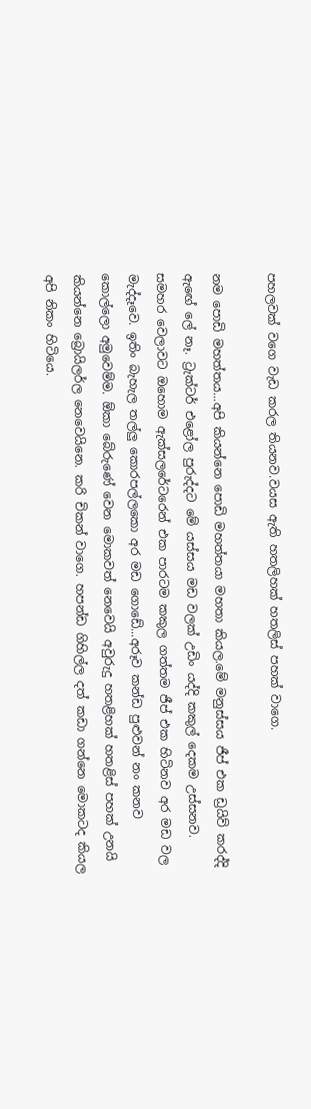පහලවක් වගෙ වැඩ කරල තියනව.වයස ඇති හතලිහක් හතලිස් පහක් වාගෙ.

නම පොඩි මහත්තය...අපි කියන්නෙ පොඩි මහත්තයා මහතා කියල.මේ මනුස්සය ජීප් එක ඩ්‍රයිව් කරද්දි ඇඟේ ලේ නෑ. ට්‍රැක්ටර් එළෝල පුරුද්දට මේ යස්සය මඩ වලක් උඩිං යද්දි කකුල් දෙකම උස්සනව. සමහර වෙලාවට ඔහොම ඇක්සලරේටරෙන් එක පාරටම කකුල ගත්තම ජීප් එක හිටිනව අර මඩ වල මැද්දෑවෙ. ඉතිං බැහැල තල්ලු කොරපල්ලකො අර මඩ ගොඩේ...අරූව කන්ඩ පුළුවන් නං කනව කොල්ලො අමුවෙම්ම. ඕකා බේරුණේ වෙන මොකවත් නෙවෙයි අවුරුදු හතළිහක් හතළිස් පහක් උනයි කියන්නෙ බ්‍රොයිලර්ල නෙවෙයිනෙ. කරි චිකන් වාගෙ. හපන්ඩ ගිහිල්ල දත් කඩා ගන්නෙ මොකටද කියල අපි නිකං හිටියෙ.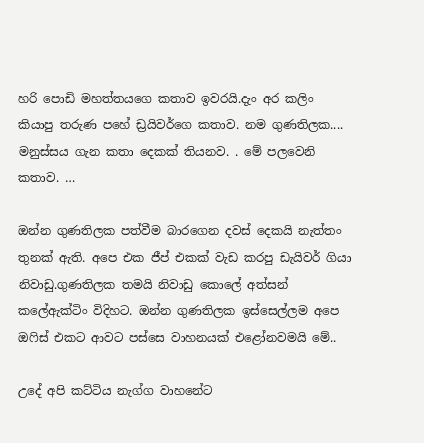හරි පොඩි මහත්තයගෙ කතාව ඉවරයි.දැං අර කලිං කියාපු තරුණ පහේ ඩ්‍රයිවර්ගෙ කතාව. නම ගුණතිලක.... මනුස්සය ගැන කතා දෙකක් තියනව. . මේ පලවෙනි කතාව. …

ඔන්න ගුණතිලක පත්වීම බාරගෙන දවස් දෙකයි නැත්තං තුනක් ඇති. අපෙ එක ජීප් එකක් වැඩ කරපු ඩැයිවර් ගියා නිවාඩු.ගුණතිලක තමයි නිවාඩු කොලේ අත්සන් කලේඇක්ටිං විදිහට. ඔන්න ගුණතිලක ඉස්සෙල්ලම අපෙ ඔෆිස් එකට ආවට පස්සෙ වාහනයක් එළෝනවමයි මේ..

උදේ අපි කට්ටිය නැග්ග වාහනේට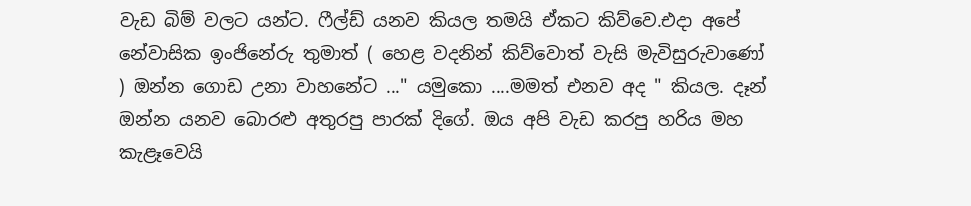වැඩ බිම් වලට යන්ට. ෆීල්ඩ් යනව කියල තමයි ඒකට කිව්වෙ.එදා අපේ නේවාසික ඉංජිනේරු තුමාත් ( හෙළ වදනින් කිව්වොත් වැසි මැවිසුරුවාණෝ ) ඔන්න ගොඩ උනා වාහනේට ..." යමුකො ....මමත් එනව අද " කියල. දෑන් ඔන්න යනව බොරළු අතුරපු පාරක් දිගේ. ඔය අපි වැඩ කරපු හරිය මහ කැළෑවෙයි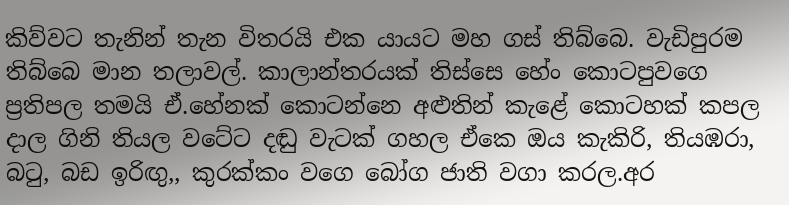කිව්වට තැනින් තැන විතරයි එක යායට මහ ගස් තිබ්බෙ. වැඩිපුරම තිබ්බෙ මාන තලාවල්. කාලාන්තරයක් තිස්සෙ හේං කොටපුවගෙ ප්‍රතිපල තමයි ඒ.හේනක් කොටන්නෙ අළුතින් කැළේ කොටහක් කපල දාල ගිනි තියල වටේට දඬු වැටක් ගහල ඒකෙ ඔය කැකිරි, තියඹරා, බටු, බඩ ඉරිඟු,, කුරක්කං වගෙ බෝග ජාති වගා කරල.අර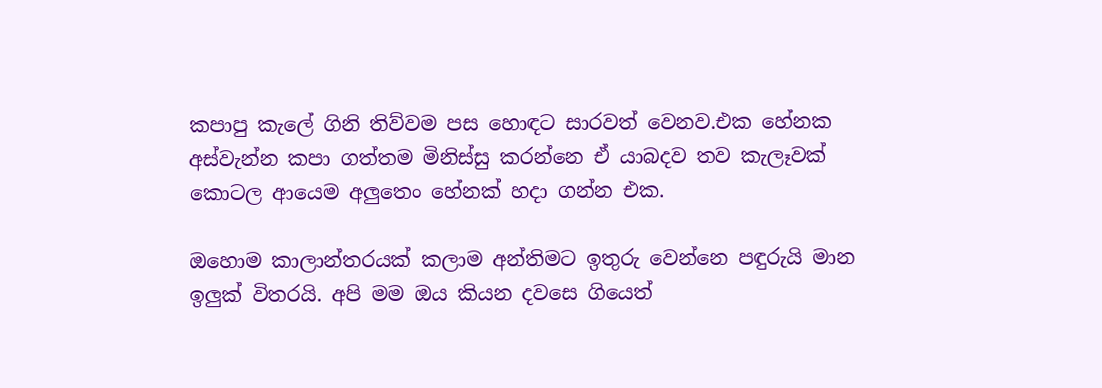කපාපු කැලේ ගිනි තිව්වම පස හොඳට සාරවත් වෙනව.එක හේනක අස්වැන්න කපා ගත්තම මිනිස්සු කරන්නෙ ඒ යාබදව තව කැලෑවක් කොටල ආයෙම අලුතෙං හේනක් හදා ගන්න එක.

ඔහොම කාලාන්තරයක් කලාම අන්තිමට ඉතුරු වෙන්නෙ පඳුරුයි මාන ඉලුක් විතරයි. අපි මම ඔය කියන දවසෙ ගියෙත්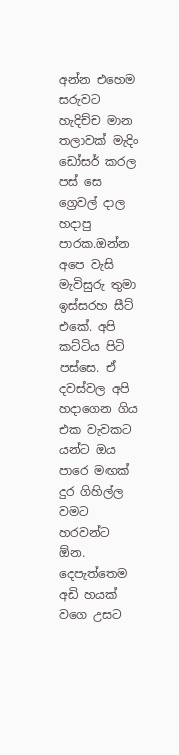අන්න එහෙම සරුවට හැදිච්ච මාන තලාවක් මැදිං ඩෝසර් කරල පස් සෙ ග්‍රෙවල් දාල හදාපු පාරක.ඔන්න අපෙ වැසි මැවිසුරු තුමා ඉස්සරහ සීට් එකේ. අපි කට්ටිය පිටි පස්සෙ. ඒ දවස්වල අපි හදාගෙන ගිය එක වැවකට යන්ට ඔය පාරෙ මඟක් දුර ගිහිල්ල වමට හරවන්ට ඕන. දෙපැත්තෙම අඩි හයක් වගෙ උසට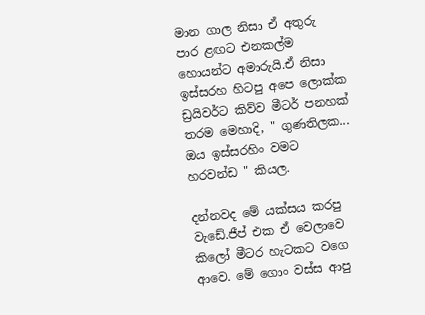මාන ගාල නිසා ඒ අතුරු පාර ළඟට එනකල්ම හොයන්ට අමාරුයි.ඒ නිසා ඉස්සරහ හිටපු අපෙ ලොක්ක ඩ්‍රයිවර්ට කිව්ව මීටර් පනහක් තරම මෙහාදි, " ගුණතිලක... ඔය ඉස්සරහිං වමට හරවන්ඩ " කියල.

දන්නවද මේ යක්සය කරපු වැඩේ.ජීප් එක ඒ වෙලාවෙ කිලෝ මීටර හැටකට වගෙ ආවෙ. මේ ගොං වස්ස ආපු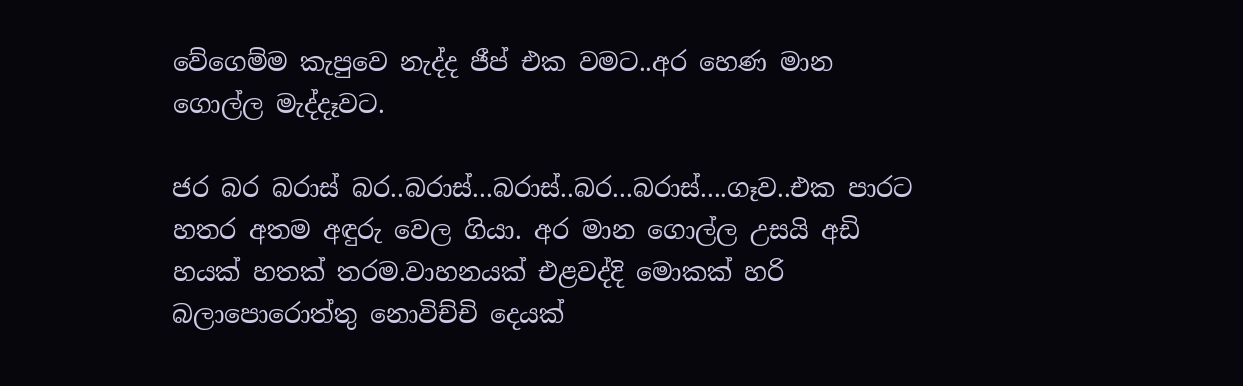වේගෙම්ම කැපුවෙ නැද්ද ජීප් එක වමට..අර හෙණ මාන ගොල්ල මැද්දෑවට.

ජර බර බරාස් බර..බරාස්...බරාස්..බර...බරාස්....ගෑව..එක පාරට හතර අතම අඳුරු වෙල ගියා. අර මාන ගොල්ල උසයි අඩි හයක් හතක් තරම.වාහනයක් එළවද්දි මොකක් හරි බලාපොරොත්තු නොවිච්චි දෙයක්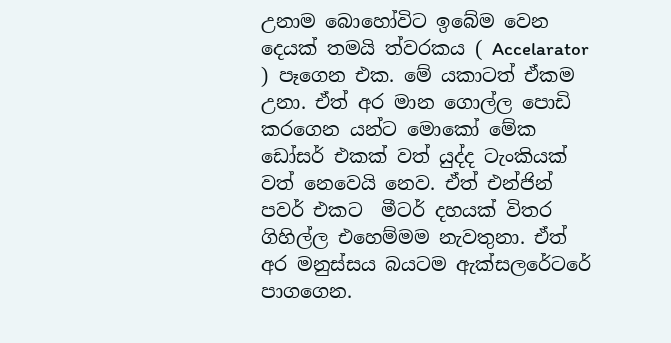උනාම බොහෝවිට ඉබේම වෙන දෙයක් තමයි ත්වරකය ( Accelarator ) පෑගෙන එක. මේ යකාටත් ඒකම උනා. ඒත් අර මාන ගොල්ල පොඩි කරගෙන යන්ට මොකෝ මේක ඩෝසර් එකක් වත් යුද්ද ටැංකියක් වත් නෙවෙයි නෙව. ඒත් එන්ජින් පවර් එකට  මීටර් දහයක් විතර ගිහිල්ල එහෙම්මම නැවතුනා. ඒත් අර මනුස්සය බයටම ඇක්සලරේටරේ පාගගෙන.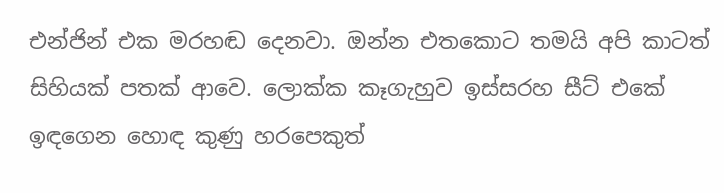එන්ජින් එක මරහඬ දෙනවා. ඔන්න එතකොට තමයි අපි කාටත් සිහියක් පතක් ආවෙ. ලොක්ක කෑගැහුව ඉස්සරහ සීට් එකේ ඉඳගෙන හොඳ කුණු හරපෙකුත්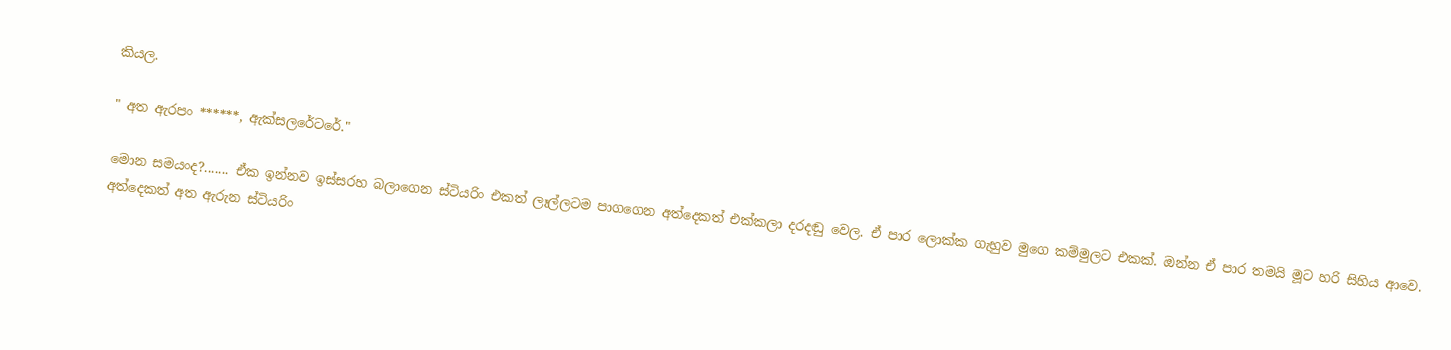කියල.

" අත ඇරපං ******, ඇක්සලරේටරේ."

මොන සමයංද?....... ඒක ඉන්නව ඉස්සරහ බලාගෙන ස්ටියරිං එකත් ලෑල්ලටම පාගගෙන අත්දෙකත් එක්කලා දරදඬු වෙල. ඒ පාර ලොක්ක ගැහුව මුගෙ කම්මුලට එකක්. ඔන්න ඒ පාර තමයි මූට හරි සිහිය ආවෙ. අත්දෙකත් අත ඇරුන ස්ටියරිං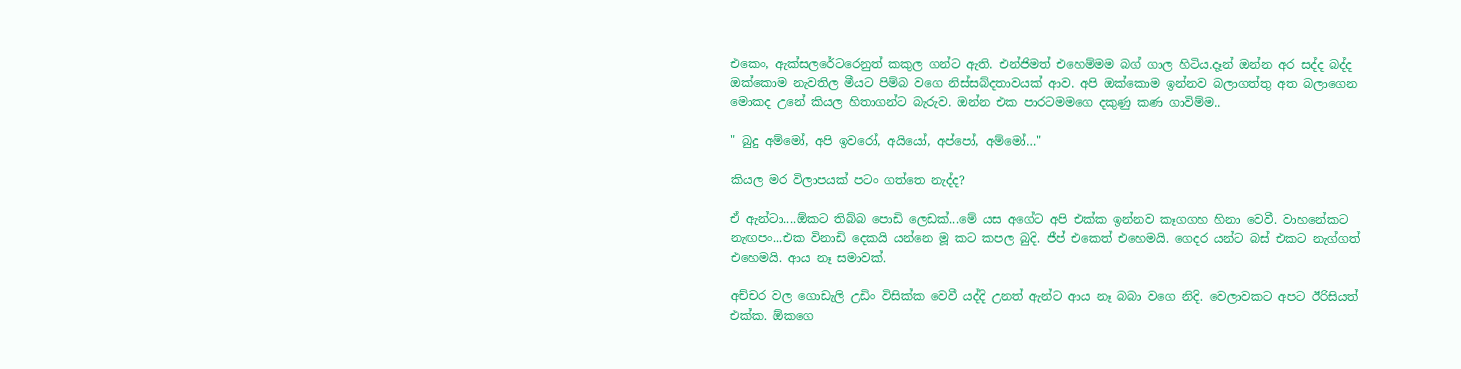එකෙං, ඇක්සලරේටරෙනුත් කකුල ගන්ට ඇති. එන්ජිමත් එහෙම්මම බග් ගාල හිටිය.දෑන් ඔන්න අර සද්ද බද්ද ඔක්කොම නැවතිල මීයට පිම්බ වගෙ නිස්සබ්දතාවයක් ආව. අපි ඔක්කොම ඉන්නව බලාගත්තු අත බලාගෙන මොකද උනේ කියල හිතාගන්ට බැරුව. ඔන්න එක පාරටමමගෙ දකුණු කණ ගාවිම්ම..

" බුදු අම්මෝ, අපි ඉවරෝ, අයියෝ, අප්පෝ, අම්මෝ…"

කියල මර විලාපයක් පටං ගත්තෙ නැද්ද?

ඒ ඇන්ටා....ඕකට තිබ්බ පොඩි ලෙඩක්...මේ යස අගේට අපි එක්ක ඉන්නව කෑගගහ හිනා වෙවී. වාහනේකට නැඟපං...එක විනාඩි දෙකයි යන්නෙ මූ කට කපල බුදි. ජීප් එකෙත් එහෙමයි. ගෙදර යන්ට බස් එකට නැග්ගත් එහෙමයි. ආය නෑ සමාවක්.

අච්චර වල ගොඩැලි උඩිං විසික්ක වෙවී යද්දි උනත් ඇන්ට ආය නෑ බබා වගෙ නිදි. වෙලාවකට අපට ඊරිසියත් එක්ක. ඕකගෙ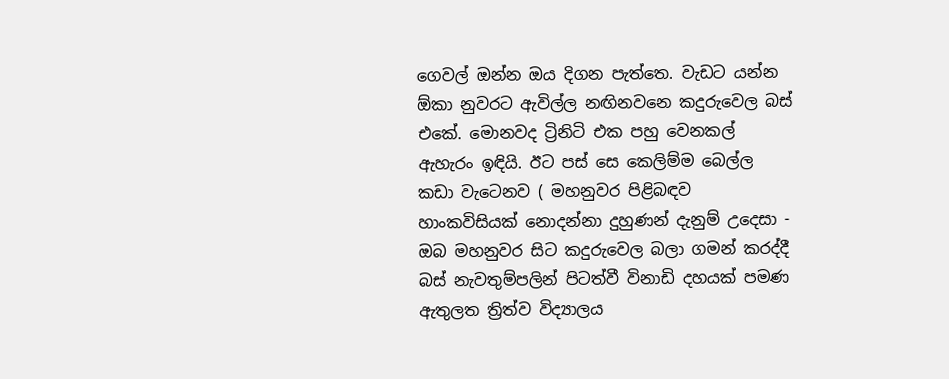ගෙවල් ඔන්න ඔය දිගන පැත්තෙ. වැඩට යන්න ඕකා නුවරට ඇවිල්ල නඟිනවනෙ කදුරුවෙල බස් එකේ. මොනවද ට්‍රිනිටි එක පහු වෙනකල් ඇහැරං ඉඳියි. ඊට පස් සෙ කෙලිම්ම බෙල්ල කඩා වැටෙනව ( මහනුවර පිළිබඳව හාංකවිසියක් නොදන්නා දුහුණන් දැනුම් උදෙසා - ඔබ මහනුවර සිට කදුරුවෙල බලා ගමන් කරද්දී බස් නැවතුම්පලින් පිටත්වී විනාඩි දහයක් පමණ ඇතුලත ත්‍රිත්ව විද්‍යාලය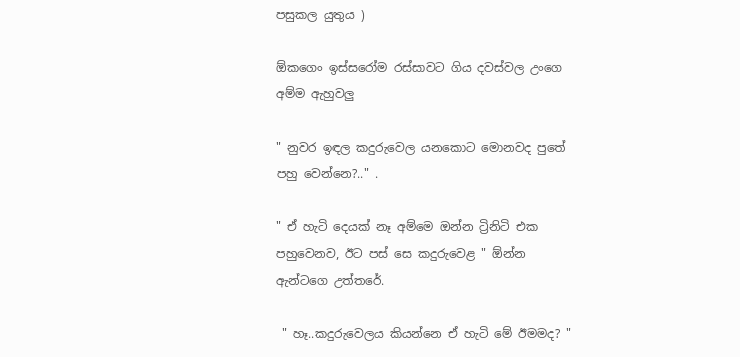පසුකල යුතුය )

ඕකගෙං ඉස්සරෝම රස්සාවට ගිය දවස්වල උංගෙ අම්ම ඇහුවලු

" නුවර ඉඳල කදුරුවෙල යනකොට මොනවද පුතේ පහු වෙන්නෙ?.." .

" ඒ හැටි දෙයක් නෑ අම්මෙ ඔන්න ට්‍රිනිටි එක පහුවෙනව, ඊට පස් සෙ කදුරුවෙළ " ඕන්න ඇන්ටගෙ උත්තරේ.

 " හෑ..කදුරුවෙලය කියන්නෙ ඒ හැටි මේ ඊමමද? "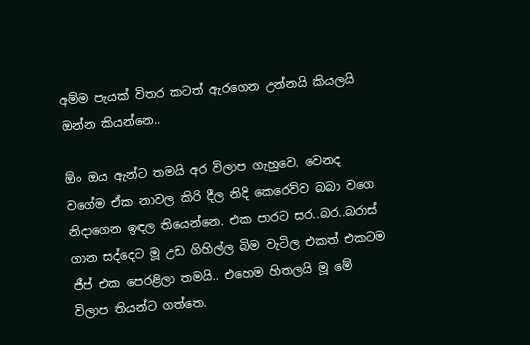අම්ම පැයක් විතර කටත් ඇරගෙන උන්නයි කියලයි ඔන්න කියන්නෙ..

ඕං ඔය ඇන්ට තමයි අර විලාප ගැහුවෙ. වෙනද වගේම ඒක නාවල කිරි දීල නිදි කෙරෙව්ව බබා වගෙ නිදාගෙන ඉඳල තියෙන්නෙ. එක පාරට සර..බර..බරාස් ගාන සද්දෙට මූ උඩ ගිහිල්ල බිම වැටිල එකත් එකටම ජීප් එක පෙරළිලා තමයි.. එහෙම හිතලයි මූ මේ විලාප තියන්ට ගත්තෙ.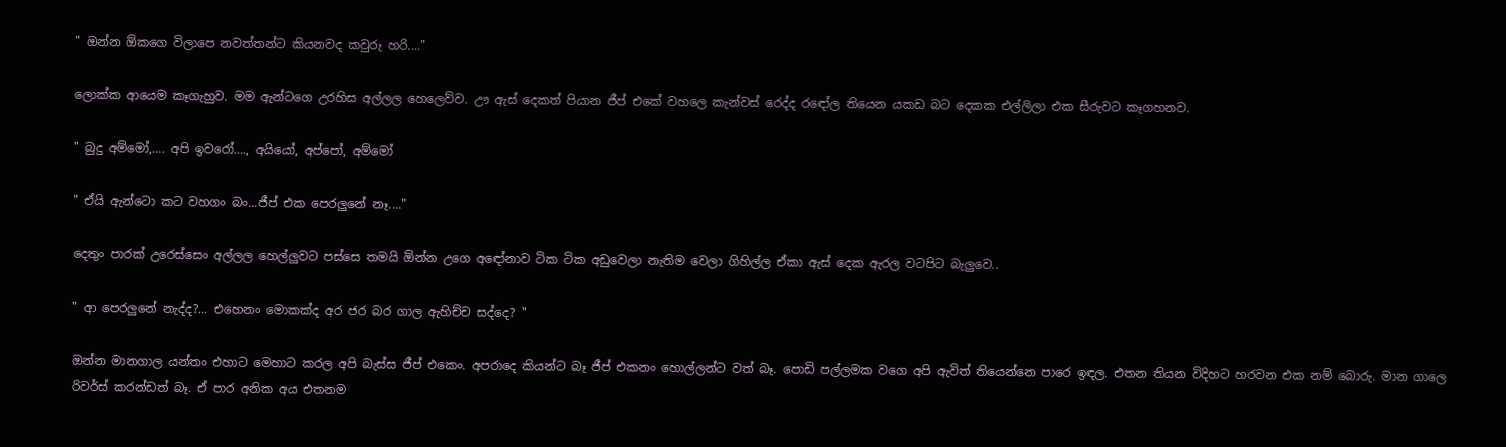" ඔන්න ඕකගෙ විලාපෙ නවත්තන්ට කියනවද කවුරු හරි...."

ලොක්ක ආයෙම කෑගැහුව. මම ඇන්ටගෙ උරහිස අල්ලල හෙලෙව්ව. ඌ ඇස් දෙකත් පියාන ජීප් එකේ වහලෙ කැන්වස් රෙද්ද රඳෝල තියෙන යකඩ බට දෙකක එල්ලිලා එක සීරුවට කෑගහනව.

" බුදු අම්මෝ,…. අපි ඉවරෝ…., අයියෝ, අප්පෝ, අම්මෝ

" ඒයි ඇන්ටො කට වහගං බං...ජීප් එක පෙරලුනේ නෑ...."

දෙතුං පාරක් උරෙස්සෙං අල්ලල හෙල්ලුවට පස්සෙ තමයි ඕන්න උගෙ අඳෝනාව ටික ටික අඩුවෙලා නැතිම වෙලා ගිහිල්ල ඒකා ඇස් දෙක ඇරල වටපිට බැලුවෙ..

" ආ පෙරලුනේ නැද්ද?... එහෙනං මොකක්ද අර ජර බර ගාල ඇහිච්ච සද්දෙ? "

ඔන්න මානගාල යන්තං එහාට මෙහාට කරල අපි බැස්ස ජීප් එකෙං. අපරාදෙ කියන්ට බෑ ජීප් එකනං හොල්ලන්ට වත් බෑ. පොඩි පල්ලමක වගෙ අපි ඇවිත් තියෙන්නෙ පාරෙ ඉඳල. එතන තියන විදිහට හරවන එක නම් බොරු. මාන ගාලෙ රිවර්ස් කරන්ඩත් බෑ. ඒ පාර අනික අය එතනම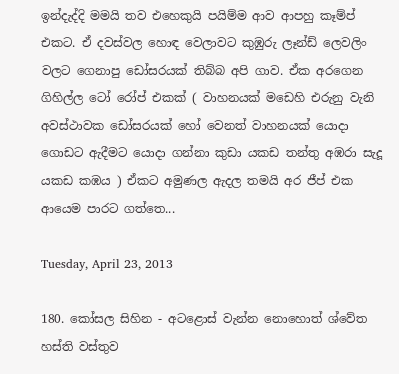ඉන්දැද්දි මමයි තව එහෙකුයි පයිම්ම ආව ආපහු කෑම්ප් එකට. ඒ දවස්වල හොඳ වෙලාවට කුඹුරු ලෑන්ඩ් ලෙවලිං වලට ගෙනාපු ඩෝසරයක් තිබ්බ අපි ගාව. ඒක අරගෙන ගිහිල්ල ටෝ රෝප් එකක් ( වාහනයක් මඩෙහි එරුනු වැනි අවස්ථාවක ඩෝසරයක් හෝ වෙනත් වාහනයක් යොදා ගොඩට ඇදීමට යොදා ගන්නා කුඩා යකඩ තන්තු අඹරා සැදූ යකඩ කඹය ) ඒකට අමුණල ඇදල තමයි අර ජීප් එක ආයෙම පාරට ගත්තෙ...

Tuesday, April 23, 2013

180. කෝසල සිහින - අටළොස් වැන්න නොහොත් ශ්වේත හස්ති වස්තුව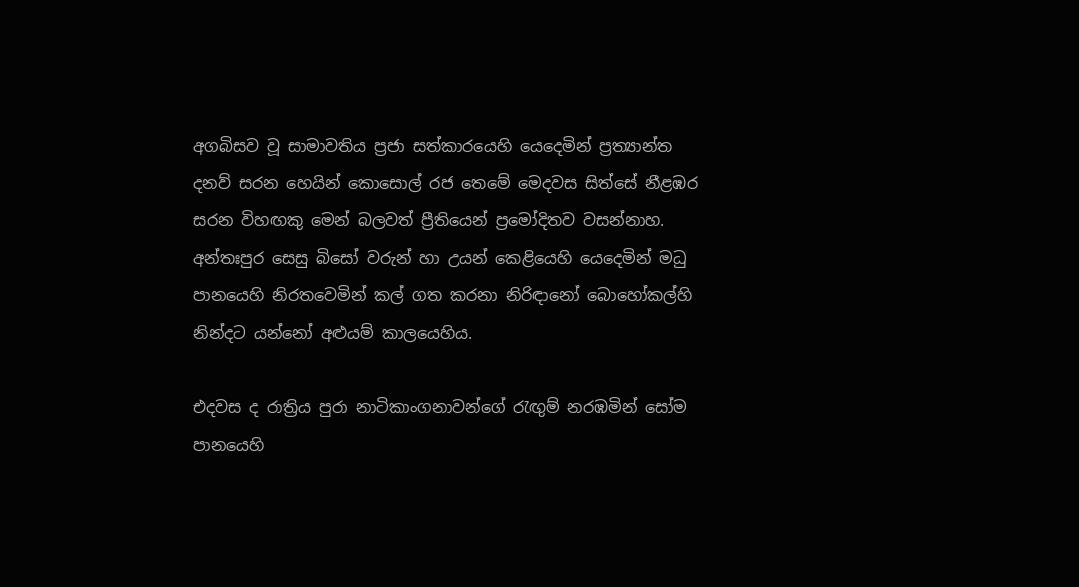අගබිසව වූ සාමාවතිය ප්‍රජා සත්කාරයෙහි යෙදෙමින් ප්‍රත්‍යාන්ත දනව් සරන හෙයින් කොසොල් රජ තෙමේ මෙදවස සිත්සේ නීළඹර සරන විහඟකු මෙන් බලවත් ප්‍රීතියෙන් ප්‍රමෝදිතව වසන්නාහ. අන්තඃපුර සෙසු බිසෝ වරුන් හා උයන් කෙළියෙහි යෙදෙමින් මධු පානයෙහි නිරතවෙමින් කල් ගත කරනා නිරිඳානෝ බොහෝකල්හි නින්දට යන්නෝ අළුයම් කාලයෙහිය.

එදවස ද රාත්‍රිය පුරා නාටිකාංගනාවන්ගේ රැඟුම් නරඹමින් සෝම පානයෙහි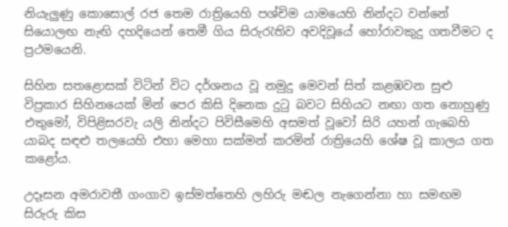නියැලුණු කොසොල් රජ තෙම රාත්‍රියෙහි පශ්චිම යාමයෙහි නින්දට වන්නේ සියොලඟ නැඟි දහදියෙන් තෙමී ගිය සිරුරැතිව අවදිවූයේ හෝරාවකුදු ගතවීමට ද ප්‍රථමයෙනි.

සිහින සතළොසක් විටින් විට දර්ශනය වූ නමුදු මෙවන් සිත් කළඹවන සුළු විප්‍රකාර සිහිනයෙක් මින් පෙර කිසි දිනෙක දුටු බවට සිහියට නඟා ගත නොහුණු එතුමෝ, විපිළිසරවැ යලි නින්දට පිවිසීමෙහි අසමත් වූවෝ සිරි යහන් ගැබෙහි යාබද සඳළු තලයෙහි එහා මෙහා සක්මන් කරමින් රාත්‍රියෙහි ශේෂ වූ කාලය ගත කළෝය.

උදෑසන අමරාවතී ගංගාව ඉස්මත්තෙහි ලහිරු මඬල නැගෙන්නා හා සමඟම සිරුරු කිස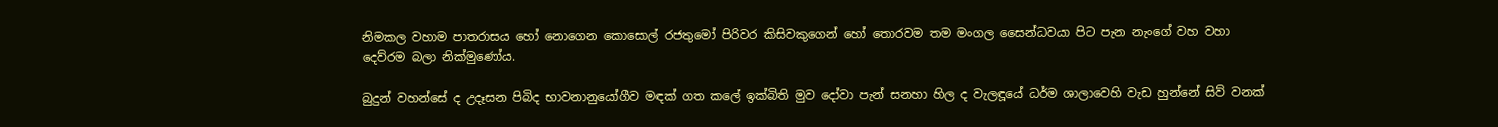නිමකල වහාම පාතරාසය හෝ නොගෙන කොසොල් රජතුමෝ පිරිවර කිසිවකුගෙන් හෝ තොරවම තම මංගල සෛන්ධවයා පිට පැන නැංගේ වහ වහා දෙව්රම බලා නික්මුණෝය.

බුදුන් වහන්සේ ද උදෑසන පිබිද භාවනානුයෝගීව මඳක් ගත කලේ ඉක්බිති මුව දෝවා පැන් සනහා හිල ද වැලඳූයේ ධර්ම ශාලාවෙහි වැඩ හුන්නේ සිව් වනක්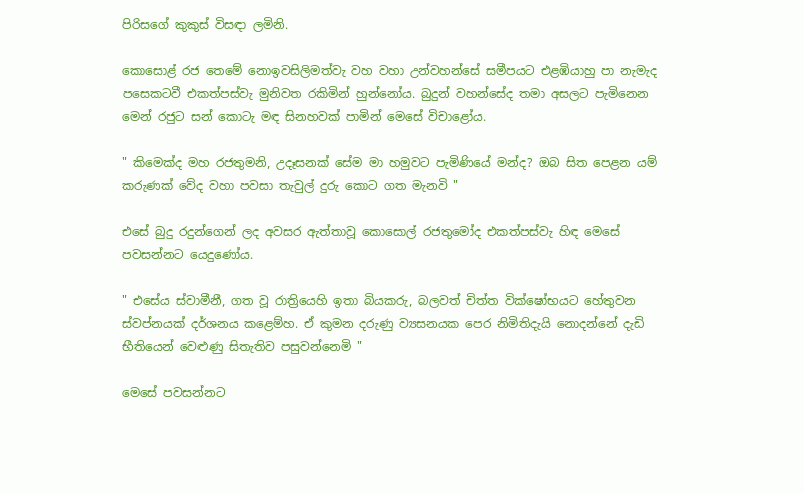පිරිසගේ කුකුස් විසඳා ලමිනි.

කොසොළ් රජ තෙමේ නොඉවසිලිමත්වැ වහ වහා උන්වහන්සේ සමීපයට එළඹියාහු පා නැමැද පසෙකටවී එකත්පස්වැ මුනිවත රකිමින් හුන්නෝය. බුදුන් වහන්සේද තමා අසලට පැමිනෙන මෙන් රජුට සන් කොටැ මඳ සිනහවක් පාමින් මෙසේ විචාළෝය.

" කිමෙක්ද මහ රජතුමනි, උදෑසනක් සේම මා හමුවට පැමිණියේ මන්ද? ඔබ සිත පෙළන යම් කරුණක් වේද වහා පවසා තැවුල් දුරු කොට ගත මැනවි "

එසේ බුදු රදුන්ගෙන් ලද අවසර ඇත්තාවූ කොසොල් රජතුමෝද එකත්පස්වැ හිඳ මෙසේ පවසන්නට යෙදුණෝය.

" එසේය ස්වාමීනී, ගත වූ රාත්‍රියෙහි ඉතා බියකරු, බලවත් චිත්ත වික්ෂෝභයට හේතුවන ස්වප්නයක් දර්ශනය කළෙම්හ. ඒ කුමන දරුණු ව්‍යසනයක පෙර නිමිතිදැයි නොදන්නේ දැඩි භීතියෙන් වෙළුණු සිතැතිව පසුවන්නෙමි "

මෙසේ පවසන්නට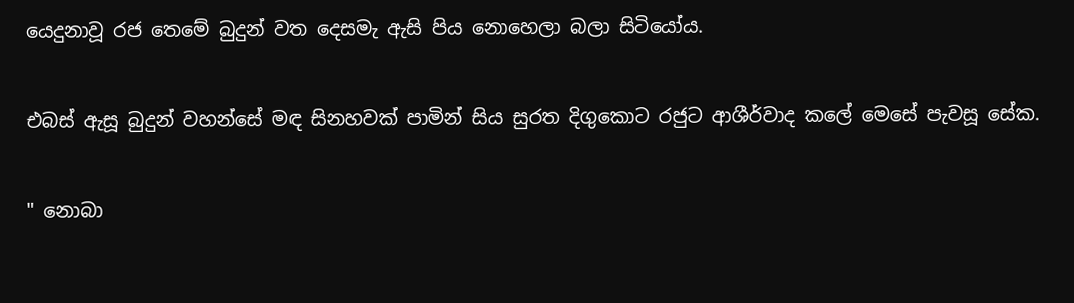යෙදුනාවූ රජ තෙමේ බුදුන් වත දෙසමැ ඇසි පිය නොහෙලා බලා සිටියෝය.

එබස් ඇසූ බුදුන් වහන්සේ මඳ සිනහවක් පාමින් සිය සුරත දිගුකොට රජුට ආශීර්වාද කලේ මෙසේ පැවසූ සේක.

" නොබා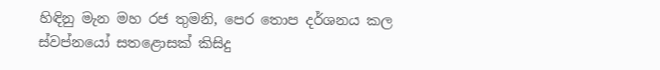හිඳිනු මැන මහ රජ තුමනි, පෙර තොප දර්ශනය කල ස්වප්නයෝ සතළොසක් කිසිදු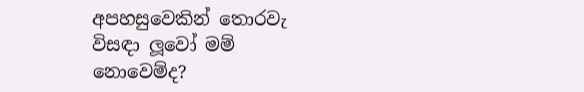අපහසුවෙකින් තොරවැ විසඳා ලූවෝ මම් නොවෙම්ද?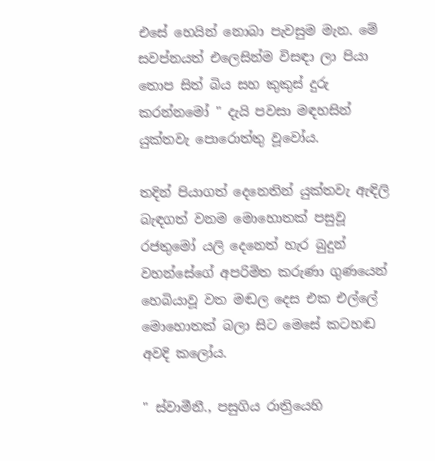එසේ හෙයින් නොබා පැවසුම මැන. මේ සවප්නයත් එලෙසින්ම විසඳා ලා පියා තොප සිත් බිය සහ කුකුස් දුරු කරන්නමෝ " දැයි පවසා මඳහසින් යුක්තවැ පොරොත්තු වූවෝය.

තදින් පියාගත් දෙනෙතින් යුක්තවැ ඇඳිලි බැඳගත් වනම මොහොතක් පසුවූ රජතුමෝ යලි දෙනෙත් හැර බුදුන් වහන්සේගේ අපරිමිත කරුණා ගුණයෙන් හෙබියාවූ වත මඬල දෙස එක එල්ලේ මොහොතක් බලා සිට මෙසේ කටහඬ අවදි කලෝය.

" ස්වාමීනී., පසුගිය රාත්‍රියෙහි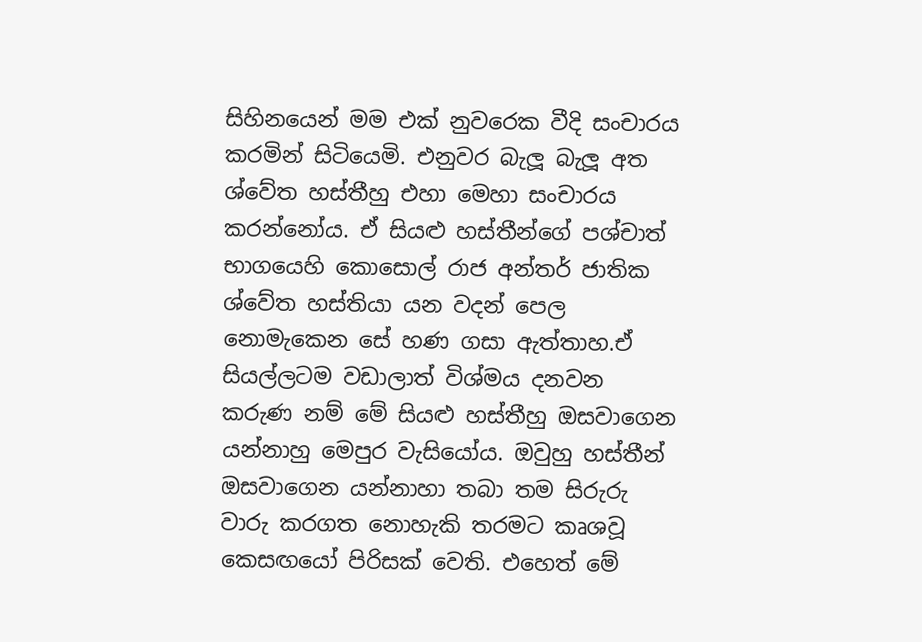සිහිනයෙන් මම එක් නුවරෙක වීදි සංචාරය කරමින් සිටියෙමි. එනුවර බැලූ බැලූ අත ශ්වේත හස්තීහු එහා මෙහා සංචාරය කරන්නෝය. ඒ සියළු හස්තීන්ගේ පශ්චාත් භාගයෙහි කොසොල් රාජ අන්තර් ජාතික ශ්වේත හස්තියා යන වදන් පෙල නොමැකෙන සේ හණ ගසා ඇත්තාහ.ඒ සියල්ලටම වඩාලාත් විශ්මය දනවන කරුණ නම් මේ සියළු හස්තීහු ඔසවාගෙන යන්නාහු මෙපුර වැසියෝය. ඔවුහු හස්තීන් ඔසවාගෙන යන්නාහා තබා තම සිරුරු වාරු කරගත නොහැකි තරමට කෘශවූ කෙසඟයෝ පිරිසක් වෙති. එහෙත් මේ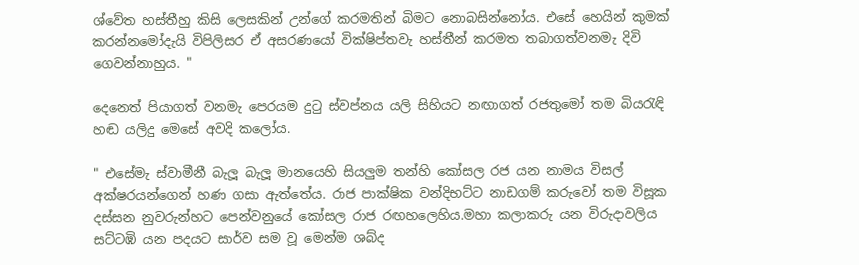ශ්වේත හස්තීහු කිසි ලෙසකින් උන්ගේ කරමතින් බිමට නොබසින්නෝය. එසේ හෙයින් කුමක් කරන්නමෝදැයි විපිලිසර ඒ අසරණයෝ වික්ෂිප්තවැ හස්තීන් කරමත තබාගත්වනමැ දිවි ගෙවන්නාහුය. "

දෙනෙත් පියාගත් වනමැ පෙරයම දුටු ස්වප්නය යලි සිහියට නඟාගත් රජතුමෝ තම බියරැඳි හඬ යලිදු මෙසේ අවදි කලෝය.

" එසේමැ ස්වාමීනී බැලූ බැලූ මානයෙහි සියලුම තන්හි කෝසල රජ යන නාමය විසල් අක්ෂරයන්ගෙන් හණ ගසා ඇත්තේය. රාජ පාක්ෂික වන්දිභට්ට නාඩගම් කරුවෝ තම විසූක දස්සන නුවරුන්හට පෙන්වනුයේ කෝසල රාජ රඟහලෙහිය.මහා කලාකරු යන විරුදාවලිය සට්ටඹි යන පදයට සාර්ව සම වූ මෙන්ම ශබ්ද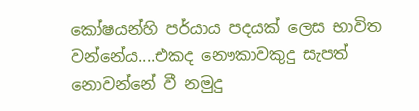කෝෂයන්හි පර්යාය පදයක් ලෙස භාවිත වන්නේය....එකද නෞකාවකුදු සැපත් නොවන්නේ වී නමුදු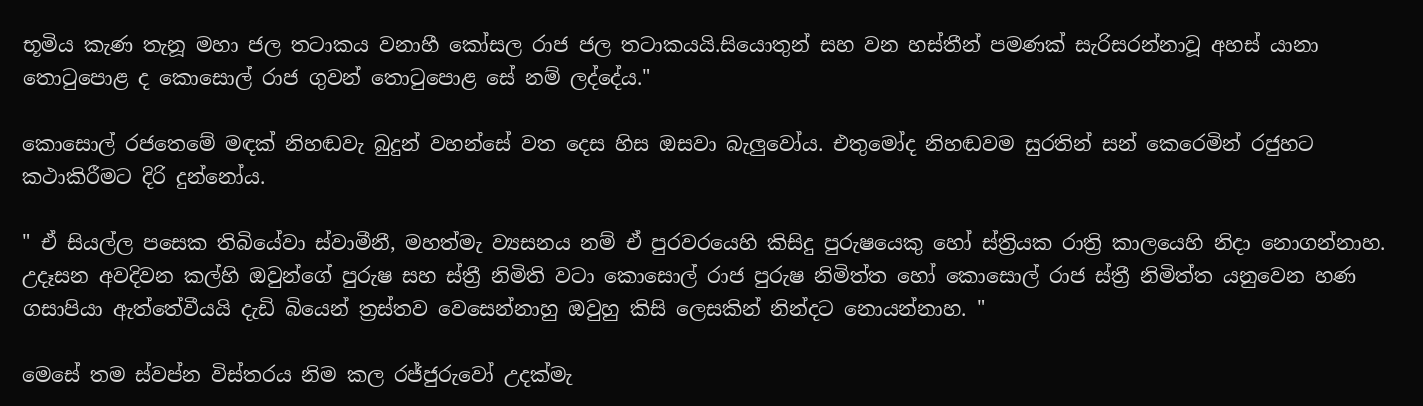භූමිය කැණ තැනූ මහා ජල තටාකය වනාහී කෝසල රාජ ජල තටාකයයි.සියොතුන් සහ වන හස්තීන් පමණක් සැරිසරන්නාවූ අහස් යානා තොටුපොළ ද කොසොල් රාජ ගුවන් තොටුපොළ සේ නම් ලද්දේය."

කොසොල් රජතෙමේ මඳක් නිහඬවැ බුදුන් වහන්සේ වත දෙස හිස ඔසවා බැලුවෝය. එතුමෝද නිහඬවම සුරතින් සන් කෙරෙමින් රජුහට කථාකිරීමට දිරි දුන්නෝය.

" ඒ සියල්ල පසෙක තිබියේවා ස්වාමීනී, මහත්මැ ව්‍යසනය නම් ඒ පුරවරයෙහි කිසිදු පුරුෂයෙකු හෝ ස්ත්‍රියක රාත්‍රි කාලයෙහි නිදා නොගන්නාහ. උදෑසන අවදිවන කල්හි ඔවුන්ගේ පුරුෂ සහ ස්ත්‍රී නිමිති වටා කොසොල් රාජ පුරුෂ නිමිත්ත හෝ කොසොල් රාජ ස්ත්‍රී නිමිත්ත යනුවෙන හණ ගසාපියා ඇත්තේවීයයි දැඩි බියෙන් ත්‍රස්තව වෙසෙන්නාහු ඔවුහු කිසි ලෙසකින් නින්දට නොයන්නාහ. "

මෙසේ තම ස්වප්න විස්තරය නිම කල රජ්ජුරුවෝ උදක්මැ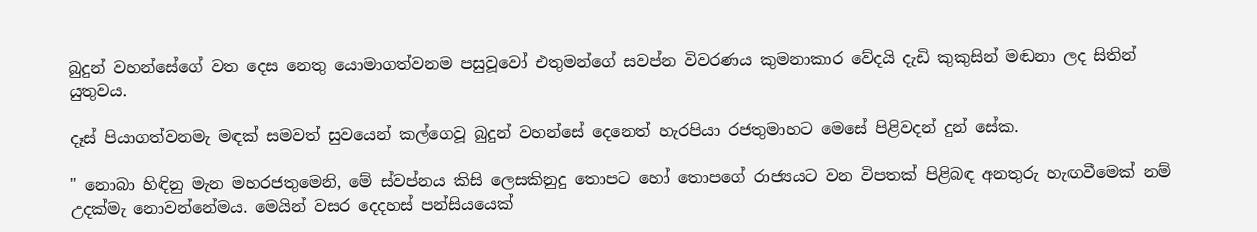බුදුන් වහන්සේගේ වත දෙස නෙතු යොමාගත්වනම පසුවූවෝ එතුමන්ගේ සවප්න විවරණය කුමනාකාර වේදයි දැඩි කුකුසින් මඬනා ලද සිතින් යුතුවය.

දෑස් පියාගත්වනමැ මඳක් සමවත් සුවයෙන් කල්ගෙවූ බුදුන් වහන්සේ දෙනෙත් හැරපියා රජතුමාහට මෙසේ පිළිවදන් දුන් සේක.

" නොබා හිඳිනු මැන මහරජතුමෙනි, මේ ස්වප්නය කිසි ලෙසකිනුදු තොපට හෝ තොපගේ රාජ්‍යයට වන විපතක් පිළිබඳ අනතුරු හැඟවීමෙක් නම් උදක්මැ නොවන්නේමය. මෙයින් වසර දෙදහස් පන්සියයෙක්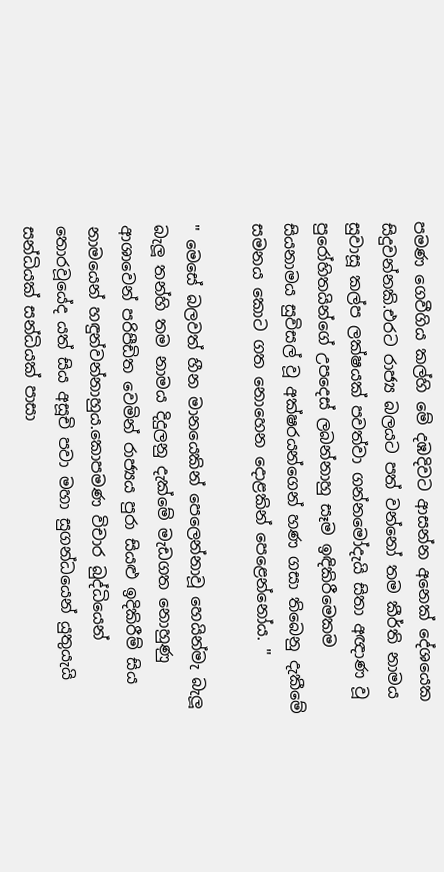පමණ ගෙවීගිය කල්හි මේ දඹදිවට ආසන්න අනෙක් දේශයෙක සිදුවන්නකි.එරට රාජ්‍ය බලයට පත් වන්නෝ තම කීර්ති නාමය සුවාසූ කල්ප ලක්ෂයක් පවත්වා ගන්නමෝදැයි සිතා අඥාණ වූ පුරෝහිතයින්ගේ උපදෙස් ලබන්නාහු සෑම ඉඳිකිරීමෙකම සියනාමය සුවිසල් වූ අක්ෂරයන්ගෙන් හණ ගසා තිබෙනු දැකීමේ සමනය කොට ගත නොහෙන දොළකින් පෙළෙන්නෝය. "

" මෙසේ බලවත් හීන මානයෙකින් පෙලෙන්නාවූ හෙයින්මැ බැලූ බැලූ තන්හි තම නාමය දිදුලනු දැක්මේ මැඩගත නොහුණු ආශාවෙන් පරිපීඩිත වෙමින් රාජ්‍යය පුරා සියළු ඉදිකිරීම් සිය නාමයෙන් හඳුන්වන්නාහුය.කොපමණ විචාර බුද්ධියෙන් තොරවූයේද යත් සිය අසූචි පවා මහා සුගන්ධයෙන් යුතුයැයි සන්ධියක් සන්ධියක් පාසා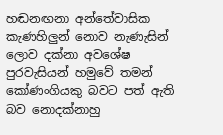හඬනඟනා අන්තේවාසික කැණහිලුන් නොව නැණැසින් ලොව දක්නා අවශේෂ පුරවැසියන් හමුවේ තමන් කෝණංගියකු බවට පත් ඇති බව නොදක්නාහු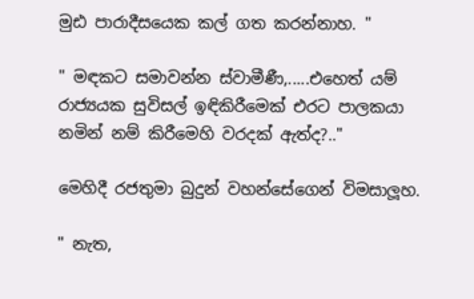මුඪ පාරාදීසයෙක කල් ගත කරන්නාහ. "

" මඳකට සමාවන්න ස්වාමීණී,.....එහෙත් යම් රාජ්‍යයක සුවිසල් ඉඳිකිරීමෙක් එරට පාලකයා නමින් නම් කිරීමෙහි වරදක් ඇත්ද?.."

මෙහිදී රජතුමා බුදුන් වහන්සේගෙන් විමසාලූහ.

" නැත,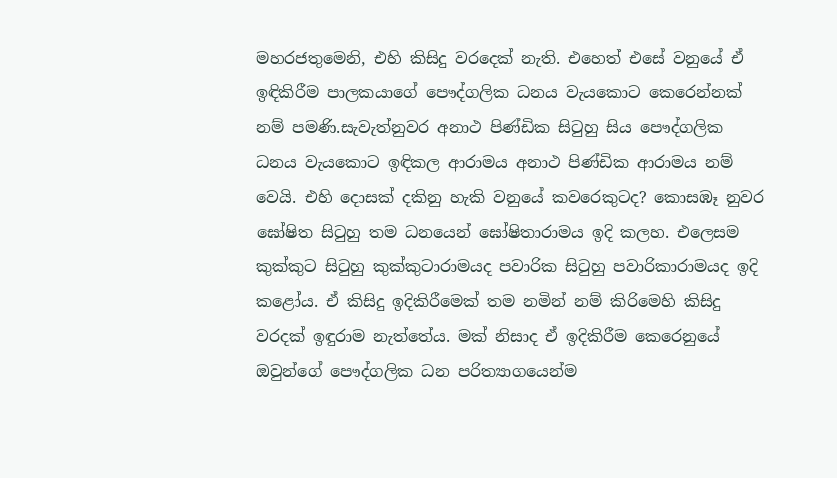මහරජතුමෙනි, එහි කිසිදු වරදෙක් නැති. එහෙත් එසේ වනුයේ ඒ ඉඳිකිරීම පාලකයාගේ පෞද්ගලික ධනය වැයකොට කෙරෙන්නක් නම් පමණි.සැවැත්නුවර අනාථ පිණ්ඩික සිටුහු සිය පෞද්ගලික ධනය වැයකොට ඉඳිකල ආරාමය අනාථ පිණ්ඩික ආරාමය නම් වෙයි. එහි දොසක් දකිනු හැකි වනුයේ කවරෙකුටද? කොසඹෑ නුවර ඝෝෂිත සිටුහු තම ධනයෙන් ඝෝෂිතාරාමය ඉදි කලහ. එලෙසම කුක්කුට සිටුහු කුක්කුටාරාමයද පවාරික සිටුහු පවාරිකාරාමයද ඉදි කළෝය. ඒ කිසිදු ඉදිකිරීමෙක් තම නමින් නම් කිරිමෙහි කිසිදු වරදක් ඉඳුරාම නැත්තේය. මක් නිසාද ඒ ඉදිකිරීම කෙරෙනුයේ ඔවුන්ගේ පෞද්ගලික ධන පරිත්‍යාගයෙන්ම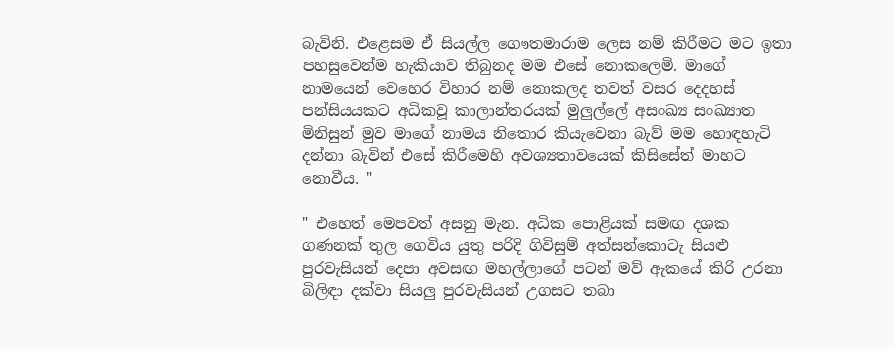බැවිනි. එළෙසම ඒ සියල්ල ගෞතමාරාම ලෙස නම් කිරීමට මට ඉතා පහසුවෙන්ම හැකියාව තිබුනද මම එසේ නොකලෙමි. මාගේ නාමයෙන් වෙහෙර විහාර නම් නොකලද තවත් වසර දෙදහස් පන්සියයකට අධිකවූ කාලාන්තරයක් මුලුල්ලේ අසංඛ්‍ය සංඛ්‍යාත මිනිසුන් මුව මාගේ නාමය නිතොර කියැවෙනා බැව් මම හොඳහැටි දන්නා බැවින් එසේ කිරීමෙහි අවශ්‍යතාවයෙක් කිසිසේත් මාහට නොවීය. "

" එහෙත් මෙපවත් අසනු මැන. අධික පොළියක් සමඟ දශක ගණනක් තුල ගෙවිය යුතු පරිදි ගිවිසුම් අත්සන්කොටැ සියළු පුරවැසියන් දෙපා අවසඟ මහල්ලාගේ පටන් මව් ඇකයේ කිරි උරනා බිලිඳා දක්වා සියලු පුරවැසියන් උගසට තබා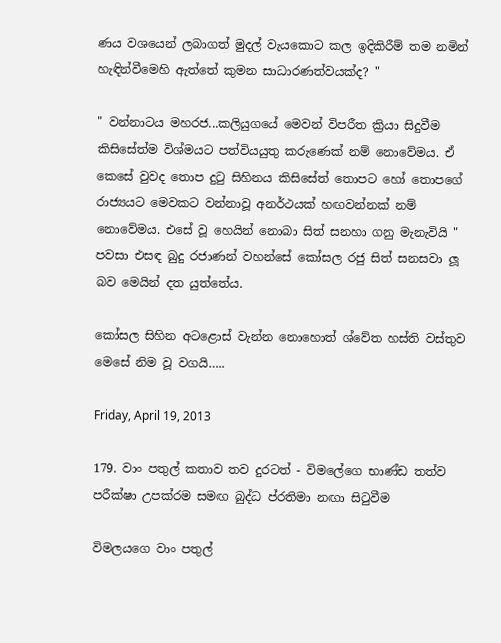ණය වශයෙන් ලබාගත් මුදල් වැයකොට කල ඉදිකිරීම් තම නමින් හැඳින්වීමෙහි ඇත්තේ කුමන සාධාරණත්වයක්ද? "

" වන්නාටය මහරජ...කලියුගයේ මෙවන් විපරීත ක්‍රියා සිදුවීම කිසිසේත්ම විශ්මයට පත්වියයුතු කරුණෙක් නම් නොවේමය. ඒ කෙසේ වුවද තොප දුටු සිහිනය කිසිසේත් තොපට හෝ තොපගේ රාජ්‍යයට මෙවකට වන්නාවූ අනර්ථයක් හඟවන්නක් නම් නොවේමය. එසේ වූ හෙයින් නොබා සිත් සනහා ගනු මැනැවියි " පවසා එසඳ බුදු රජාණන් වහන්සේ කෝසල රජු සිත් සනසවා ලූ බව මෙයින් දත යුත්තේය.

කෝසල සිහින අටළොස් වැන්න නොහොත් ශ්වේත හස්ති වස්තුව මෙසේ නිම වූ වගයි…..

Friday, April 19, 2013

179. වාං පතුල් කතාව තව දුරටත් - විමලේගෙ භාණ්ඩ තත්ව පරීක්ෂා උපක්රම සමඟ බුද්ධ ප්රතිමා නඟා සිටුවීම

විමලයගෙ වාං පතුල්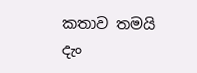කතාව තමයි දැං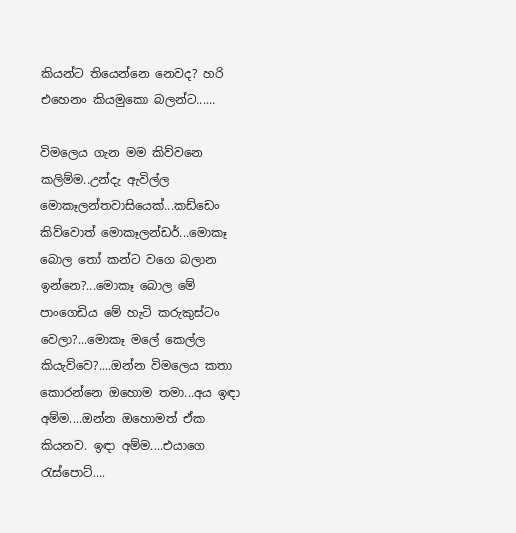කියන්ට තියෙන්නෙ නෙවද? හරි එහෙනං කියමුකො බලන්ට......

විමලෙය ගැන මම කිව්වනෙ කලිම්ම..උන්දැ ඇවිල්ල මොකෑලන්තවාසියෙක්...කඩ්ඩෙං කිව්වොත් මොකෑලන්ඩර්...මොකෑ බොල තෝ කන්ට වගෙ බලාන ඉන්නෙ?...මොකෑ බොල මේ පාංගෙඩිය මේ හැටි කරුකුස්ටං වෙලා?...මොකෑ මලේ කෙල්ල කියැව්වෙ?....ඔන්න විමලෙය කතා කොරන්නෙ ඔහොම තමා...අය ඉඳා අම්ම....ඔන්න ඔහොමත් ඒක කියනව. ඉඳා අම්ම....එයාගෙ රැස්පොට්....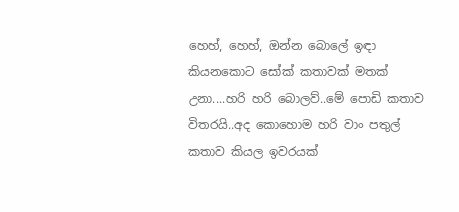හෙහ්, හෙහ්, ඔන්න බොලේ ඉඳා කියනකොට සෝක් කතාවක් මතක් උනා....හරි හරි බොලව්..මේ පොඩි කතාව විතරයි..අද කොහොම හරි වාං පතුල් කතාව කියල ඉවරයක්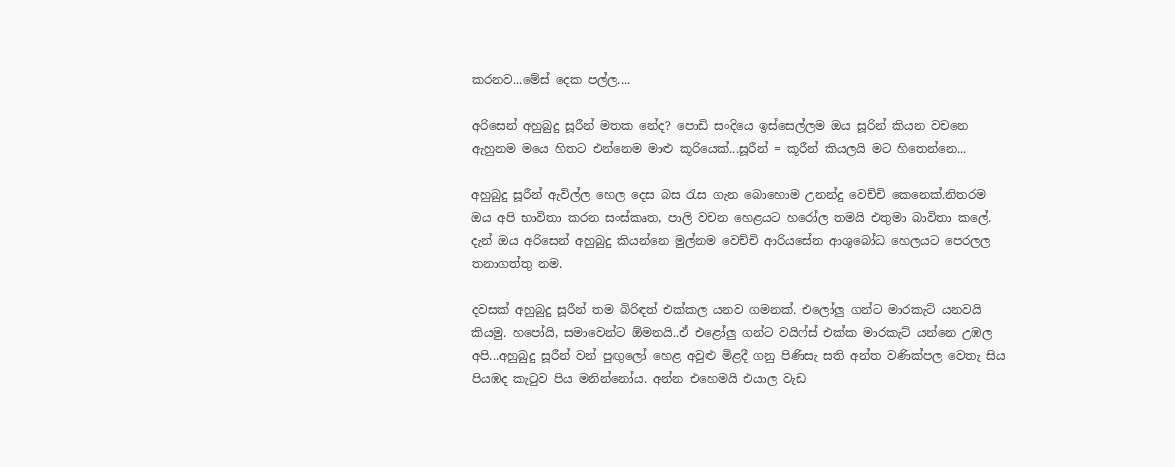කරනව...මේස් දෙක පල්ල....

අරිසෙන් අහුබුදු සූරීන් මතක නේද? පොඩි සංදියෙ ඉස්සෙල්ලම ඔය සූරින් කියන වචනෙ ඇහුනම මයෙ හිතට එන්නෙම මාළු කූරියෙක්...සූරීන් = කූරීන් කියලයි මට හිතෙන්නෙ...

අහුබුදු සූරීන් ඇවිල්ල හෙල දෙස බස රැස ගැන බොහොම උනන්දු වෙච්චි කෙනෙක්.නිතරම ඔය අපි භාවිතා කරන සංස්කෘත, පාලි වචන හෙළයට හරෝල තමයි එතුමා බාවිතා කලේ. දැන් ඔය අරිසෙන් අහුබුදු කියන්නෙ මුල්නම වෙච්චි ආරියසේන ආශුබෝධ හෙලයට පෙරලල තනාගත්තු නම.

දවසක් අහුබුදු සූරීන් තම බිරිඳත් එක්කල යනව ගමනක්. එලෝලු ගන්ට මාරකැට් යනවයි කියමු. හපෝයි, සමාවෙන්ට ඕමනයි..ඒ එළෝලු ගන්ට වයිෆ්ස් එක්ක මාරකැට් යන්නෙ උඹල අපි...අහුබුදු සූරීන් වන් පුඟුලෝ හෙළ අවුළු මිළදී ගනු පිණිසැ සති අන්ත වණික්පල වෙතැ සිය පියඹද කැටුව පිය මනින්නෝය. අන්න එහෙමයි එයාල වැඩ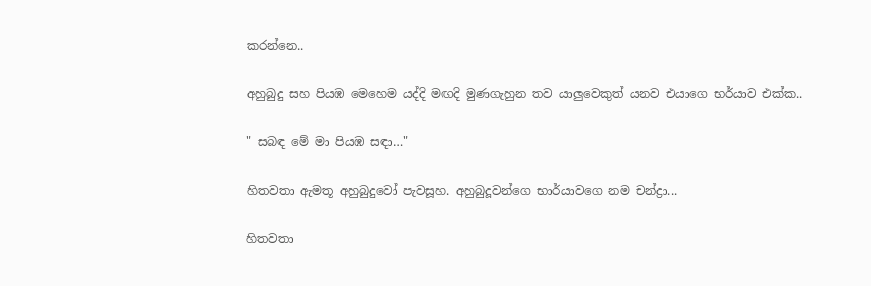කරන්නෙ..

අහුබුදු සහ පියඹ මෙහෙම යද්දි මඟදි මුණගැහුන තව යාලුවෙකුත් යනව එයාගෙ භර්යාව එක්ක..

" සබඳ මේ මා පියඹ සඳා…"

හිතවතා ඇමතූ අහුබුදුවෝ පැවසූහ. අහුබුදූවන්ගෙ භාර්යාවගෙ නම චන්ද්‍රා...

හිතවතා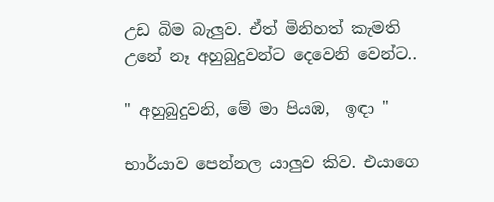උඩ බිම බැලුව. ඒත් මිනිහත් කැමති උනේ නෑ අහුබුදුවන්ට දෙවෙනි වෙන්ට..

" අහුබුදුවනි, මේ මා පියඹ,  ඉඳා "

භාර්යාව පෙන්නල යාලුව කිව. එයාගෙ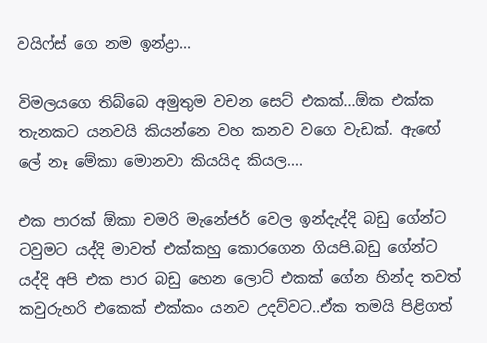වයිෆ්ස් ගෙ නම ඉන්ද්‍රා...

විමලයගෙ තිබ්බෙ අමුතුම වචන සෙට් එකක්...ඕක එක්ක තැනකට යනවයි කියන්නෙ වහ කනව වගෙ වැඩක්. ඇඟේ ලේ නෑ මේකා මොනවා කියයිද කියල....

එක පාරක් ඕකා චමරි මැනේජර් වෙල ඉන්දැද්දි බඩු ගේන්ට ටවුමට යද්දි මාවත් එක්කහු කොරගෙන ගියපි.බඩු ගේන්ට යද්දි අපි එක පාර බඩු හෙන ලොට් එකක් ගේන හින්ද තවත් කවුරුහරි එකෙක් එක්කං යනව උදව්වට..ඒක තමයි පිළිගත්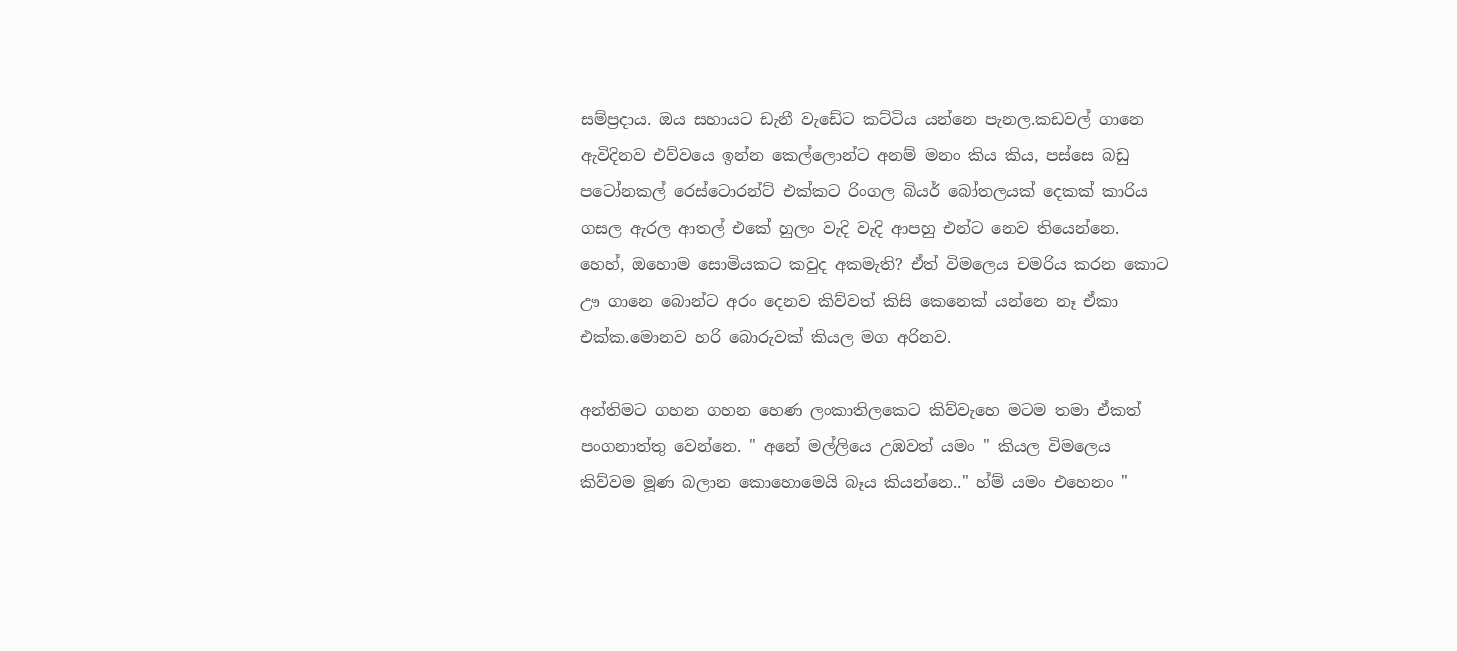සම්ප්‍රදාය. ඔය සහායට ඩැනී වැඩේට කට්ටිය යන්නෙ පැනල.කඩවල් ගානෙ ඇවිදිනව එව්වයෙ ඉන්න කෙල්ලොන්ට අනම් මනං කිය කිය, පස්සෙ බඩු පටෝනකල් රෙස්ටොරන්ට් එක්කට රිංගල බියර් බෝතලයක් දෙකක් කාරිය ගසල ඇරල ආතල් එකේ හුලං වැදි වැදි ආපහු එන්ට නෙව තියෙන්නෙ. හෙහ්, ඔහොම සොමියකට කවුද අකමැති? ඒත් විමලෙය චමරිය කරන කොට ඌ ගානෙ බොන්ට අරං දෙනව කිව්වත් කිසි කෙනෙක් යන්නෙ නෑ ඒකා එක්ක.මොනව හරි බොරුවක් කියල මග අරිනව.

අන්තිමට ගහන ගහන හෙණ ලංකාතිලකෙට කිව්වැහෙ මටම තමා ඒකත් පංගනාත්තු වෙන්නෙ. " අනේ මල්ලියෙ උඹවත් යමං " කියල විමලෙය කිව්වම මූණ බලාන කොහොමෙයි බෑය කියන්නෙ.." හ්ම් යමං එහෙනං "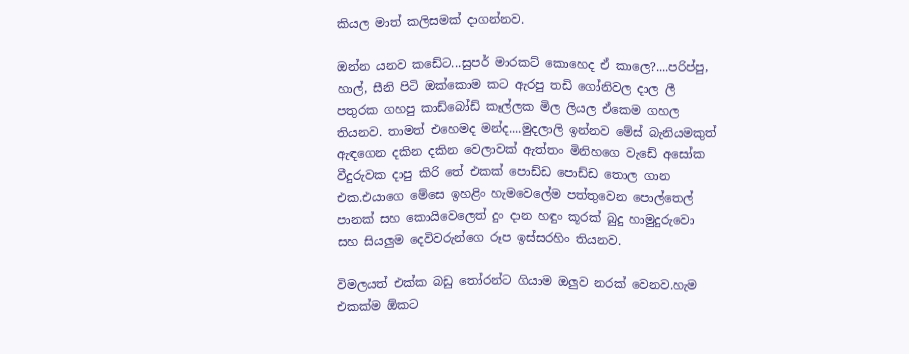කියල මාත් කලිසමක් දාගන්නව.

ඔන්න යනව කඩේට...සුපර් මාරකට් කොහෙද ඒ කාලෙ?....පරිප්පු, හාල්, සීනි පිටි ඔක්කොම කට ඇරපු තඩි ගෝනිවල දාල ලී පතුරක ගහපු කාඩ්බෝඩ් කෑල්ලක මිල ලියල ඒකෙම ගහල තියනව. තාමත් එහෙමද මන්ද....මුදලාලි ඉන්නව මේස් බැනියමකුත් ඇඳගෙන දකින දකින වෙලාවක් ඇත්තං මිනිහගෙ වැඩේ අසෝක වීදුරුවක දාපු කිරි තේ එකක් පොඩ්ඩ පොඩ්ඩ තොල ගාන එක.එයාගෙ මේසෙ ඉහළිං හැමවෙලේම පත්තුවෙන පොල්තෙල් පානක් සහ කොයිවෙලෙත් දුං දාන හඳුං කූරක් බුදු හාමුදුරුවො සහ සියලුම දෙවිවරුන්ගෙ රූප ඉස්සරහිං තියනව.

විමලයත් එක්ක බඩු තෝරන්ට ගියාම ඔලුව නරක් වෙනව.හැම එකක්ම ඕකට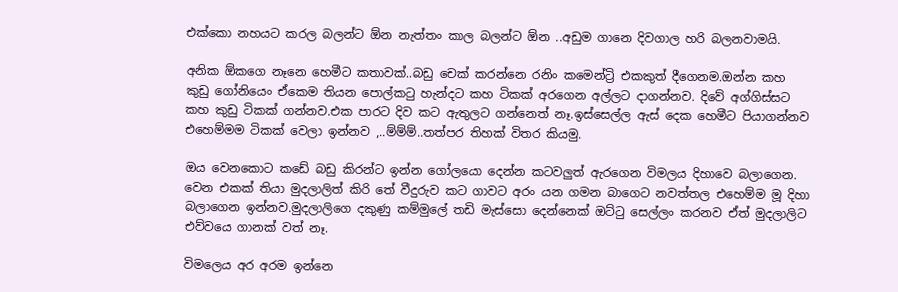එක්කො නහයට කරල බලන්ට ඕන නැත්තං කාල බලන්ට ඕන ..අඩුම ගානෙ දිවගාල හරි බලනවාමයි.

අනික ඕකගෙ නෑනෙ හෙමීට කතාවක්..බඩු චෙක් කරන්නෙ රනිං කමෙන්ට්‍රි එකකුත් දීගෙනම.ඔන්න කහ කුඩු ගෝනියෙං ඒකෙම තියන පොල්කටු හැන්දට කහ ටිකක් අරගෙන අල්ලට දාගන්නව. දිවේ අග්ගිස්සට කහ කුඩු ටිකක් ගන්නව.එක පාරට දිව කට ඇතුලට ගන්නෙත් නෑ.ඉස්සෙල්ල ඇස් දෙක හෙමීට පියාගන්නව එහෙම්මම ටිකක් වෙලා ඉන්නව ,..ම්ම්ම්..තත්පර තිහක් විතර කියමු.

ඔය වෙනකොට කඩේ බඩු කිරන්ට ඉන්න ගෝලයො දෙන්න කටවලුත් ඇරගෙන විමලය දිහාවෙ බලාගෙන. වෙන එකක් තියා මුදලාලිත් කිරි තේ වීදුරුව කට ගාවට අරං යන ගමන බාගෙට නවත්තල එහෙම්ම මූ දිහා බලාගෙන ඉන්නව.මුදලාලිගෙ දකුණු කම්මුලේ තඩි මැස්සො දෙන්නෙක් ඔට්ටු සෙල්ලං කරනව ඒත් මුදලාලිට එව්වයෙ ගානක් වත් නෑ.

විමලෙය අර අරම ඉන්නෙ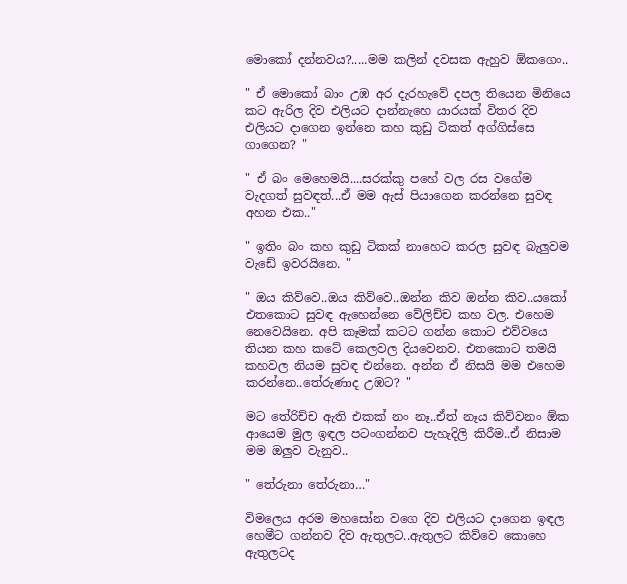මොකෝ දන්නවය?.....මම කලින් දවසක ඇහුව ඕකගෙං..

" ඒ මොකෝ බාං උඹ අර දැරහැවේ දපල තියෙන මිනියෙ කට ඇරිල දිව එලියට දාන්නැහෙ යාරයක් විතර දිව එලියට දාගෙන ඉන්නෙ කහ කුඩු ටිකත් අග්ගිස්සෙ ගාගෙන? "

" ඒ බං මෙහෙමයි....සරක්කු පහේ වල රස වගේම වැදගත් සුවඳත්...ඒ මම ඇස් පියාගෙන කරන්නෙ සුවඳ අහන එක.."

" ඉතිං බං කහ කුඩු ටිකක් නාහෙට කරල සුවඳ බැලුවම වැඩේ ඉවරයිනෙ. "

" ඔය කිව්වෙ..ඔය කිව්වෙ..ඔන්න කිව ඔන්න කිව..යකෝ එතකොට සුවඳ ඇහෙන්නෙ වේලිච්ච කහ වල. එහෙම නෙවෙයිනෙ. අපි කෑමක් කටට ගන්න කොට එව්වයෙ තියන කහ කටේ කෙලවල දියවෙනව. එතකොට තමයි කහවල නියම සුවඳ එන්නෙ. අන්න ඒ නිසයි මම එහෙම කරන්නෙ..තේරුණාද උඹට? "

මට තේරිච්ච ඇති එකක් නං නෑ..ඒත් නෑය කිව්වනං ඕක ආයෙම මුල ඉඳල පටංගන්නව පැහැදිලි කිරීම..ඒ නිසාම මම ඔලුව වැනුව..

" තේරුනා තේරුනා…"

විමලෙය අරම මහසෝන වගෙ දිව එලියට දාගෙන ඉඳල හෙමීට ගන්නව දිව ඇතුලට..ඇතුලට කිව්වෙ කොහෙ ඇතුලටද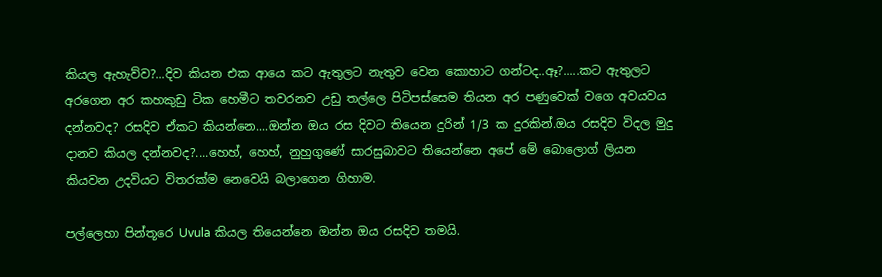කියල ඇහැව්ව?...දිව කියන එක ආයෙ කට ඇතුලට නැතුව වෙන කොහාට ගන්ටද..ඈ?.....කට ඇතුලට අරගෙන අර කහකුඩු ටික හෙමීට තවරනව උඩු තල්ලෙ පිටිපස්සෙම තියන අර පණුවෙක් වගෙ අවයවය දන්නවද? රසදිව ඒකට කියන්නෙ....ඔන්න ඔය රස දිවට තියෙන දුරින් 1/3 ක දුරකින්.ඔය රසදිව විදල මුදු දානව කියල දන්නවද?....හෙහ්, හෙහ්, නුහුගුණේ සාරසුබාවට තියෙන්නෙ අපේ මේ බොලොග් ලියන කියවන උදවියට විතරක්ම නෙවෙයි බලාගෙන ගිහාම.

පල්ලෙහා පින්තූරෙ Uvula කියල තියෙන්නෙ ඔන්න ඔය රසදිව තමයි.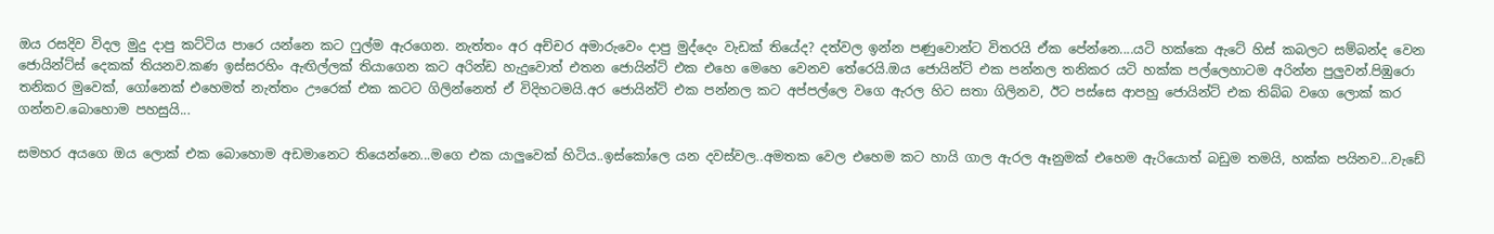ඔය රසදිව විදල මුදු දාපු කට්ටිය පාරෙ යන්නෙ කට ෆුල්ම ඇරගෙන. නැත්තං අර අච්චර අමාරුවෙං දාපු මුද්දෙං වැඩක් තියේද? දත්වල ඉන්න පණුවොන්ට විතරයි ඒක පේන්නෙ....යටි හක්කෙ ඇටේ හිස් කබලට සම්බන්ද වෙන ජොයින්ට්ස් දෙකක් තියනව.කණ ඉස්සරහිං ඇඟිල්ලක් තියාගෙන කට අරින්ඩ හැදුවොත් එතන ජොයින්ට් එක එහෙ මෙහෙ වෙනව තේරෙයි.ඔය ජොයින්ට් එක පන්නල තනිකර යටි හක්ක පල්ලෙහාටම අරින්න පුලුවන්.පිඹුරො තනිකර මුවෙක්, ගෝනෙක් එහෙමත් නැත්තං ඌරෙක් එක කටට ගිලින්නෙත් ඒ විදිහටමයි.අර ජොයින්ට් එක පන්නල කට අප්පල්ලෙ වගෙ ඇරල හිට සතා ගිලිනව, ඊට පස්සෙ ආපහු ජොයින්ට් එක තිබ්බ වගෙ ලොක් කර ගන්නව.බොහොම පහසුයි...

සමහර අයගෙ ඔය ලොක් එක බොහොම අඩමානෙට තියෙන්නෙ...මගෙ එක යාලුවෙක් හිටිය..ඉස්කෝලෙ යන දවස්වල..අමතක වෙල එහෙම කට හායි ගාල ඇරල ඈනුමක් එහෙම ඇරියොත් බඩුම තමයි, හක්ක පයිනව...වැඩේ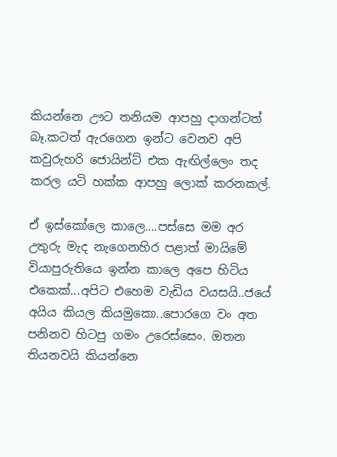කියන්නෙ ඌට තනියම ආපහු දාගන්ටත් බෑ.කටත් ඇරගෙන ඉන්ට වෙනව අපි කවුරුහරි ජොයින්ට් එක ඇඟිල්ලෙං තද කරල යටි හක්ක ආපහු ලොක් කරනකල්.

ඒ ඉස්කෝලෙ කාලෙ....පස්සෙ මම අර උතුරු මැද නැගෙනහිර පළාත් මායිමේ වියාපුරුතියෙ ඉන්න කාලෙ අපෙ හිටිය එකෙක්...අපිට එහෙම වැඩිය වයසයි..ජයේ අයිය කියල කියමුකො..පොරගෙ වං අත පනිනව හිටපු ගමං උරෙස්සෙං. ඔතන තියනවයි කියන්නෙ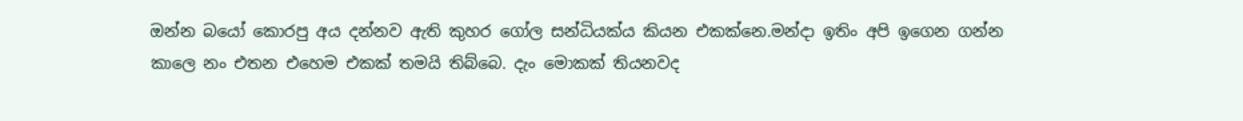ඔන්න බයෝ කොරපු අය දන්නව ඇති කුහර ගෝල සන්ධියක්ය කියන එකක්නෙ.මන්දා ඉතිං අපි ඉගෙන ගන්න කාලෙ නං එතන එහෙම එකක් තමයි තිබ්බෙ. දැං මොකක් තියනවද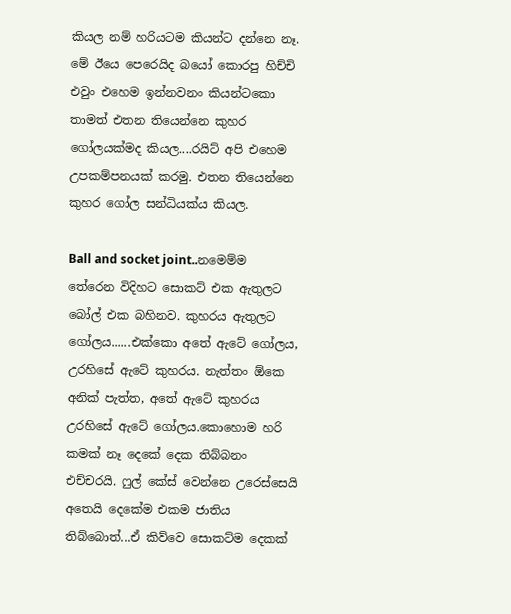කියල නම් හරියටම කියන්ට දන්නෙ නෑ. මේ ඊයෙ පෙරෙයිද බයෝ කොරපු හිච්චි එවුං එහෙම ඉන්නවනං කියන්ටකො තාමත් එතන තියෙන්නෙ කුහර ගෝලයක්මද කියල....රයිට් අපි එහෙම උපකම්පනයක් කරමු. එතන තියෙන්නෙ කුහර ගෝල සන්ධියක්ය කියල.

Ball and socket joint..නමෙම්ම තේරෙන විදිහට සොකට් එක ඇතුලට බෝල් එක බහිනව. කුහරය ඇතුලට ගෝලය......එක්කො අතේ ඇටේ ගෝලය, උරහිසේ ඇටේ කුහරය. නැත්තං ඕකෙ අනික් පැත්ත, අතේ ඇටේ කුහරය උරහිසේ ඇටේ ගෝලය.කොහොම හරි කමක් නෑ දෙකේ දෙක තිබ්බනං එච්චරයි. ෆුල් කේස් වෙන්නෙ උරෙස්සෙයි අතෙයි දෙකේම එකම ජාතිය තිබ්බොත්...ඒ කිව්වෙ සොකට්ම දෙකක්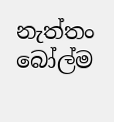නැත්තං බෝල්ම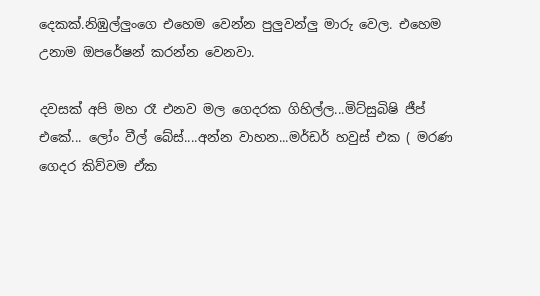දෙකක්.නිඹුල්ලුංගෙ එහෙම වෙන්න පුලුවන්ලු මාරු වෙල. එහෙම උනාම ඔපරේෂන් කරන්න වෙනවා.

දවසක් අපි මහ රෑ එනව මල ගෙදරක ගිහිල්ල...මිට්සුබිෂි ජීප් එකේ... ලෝං වීල් බේස්....අන්න වාහන...මර්ඩර් හවුස් එක ( මරණ ගෙදර කිව්වම ඒක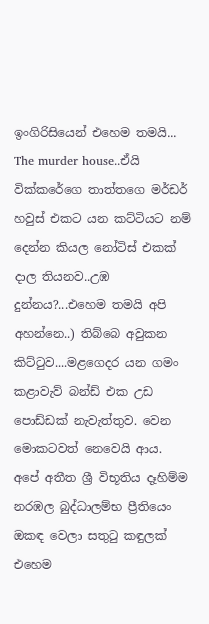ඉංගිරිසියෙන් එහෙම තමයි... The murder house..ඒයි වික්කරේගෙ තාත්තගෙ මර්ඩර් හවුස් එකට යන කට්ටියට නම් දෙන්න කියල නෝටිස් එකක් දාල තියනව..උඹ දුන්නය?...එහෙම තමයි අපි අහන්නෙ..) තිබ්බෙ අවුකන කිට්ටුව....මළගෙදර යන ගමං කළාවැව් බන්ඩ් එක උඩ පොඩ්ඩක් නැවැත්තුව. වෙන මොකටවත් නෙවෙයි ආය. අපේ අතීත ශ්‍රී විභූතිය දෑහිම්ම නරඹල බුද්ධාලම්භ ප්‍රීතියෙං ඔකඳ වෙලා සතුටු කඳුලක් එහෙම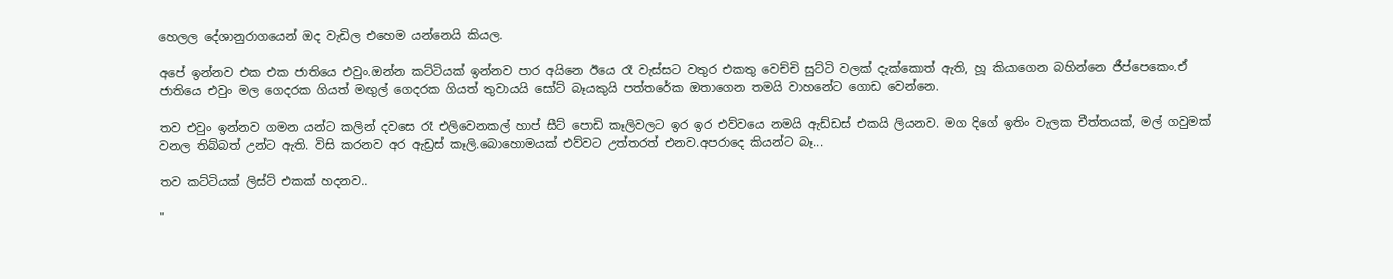හෙලල දේශානුරාගයෙන් ඔද වැඩිල එහෙම යන්නෙයි කියල.

අපේ ඉන්නව එක එක ජාතියෙ එවුං.ඔන්න කට්ටියක් ඉන්නව පාර අයිනෙ ඊයෙ රෑ වැස්සට වතුර එකතු වෙච්චි සුට්ටි වලක් දැක්කොත් ඇති, හූ කියාගෙන බහින්නෙ ජීප්පෙකෙං.ඒ ජාතියෙ එවුං මල ගෙදරක ගියත් මඟුල් ගෙදරක ගියත් තුවායයි සෝට් බෑයකුයි පත්තරේක ඔතාගෙන තමයි වාහනේට ගොඩ වෙන්නෙ.

තව එවුං ඉන්නව ගමන යන්ට කලින් දවසෙ රෑ එලිවෙනකල් හාප් සීට් පොඩි කෑලිවලට ඉර ඉර එව්වයෙ නමයි ඇඩ්ඩස් එකයි ලියනව. මග දිගේ ඉතිං වැලක චීත්තයක්, මල් ගවුමක් වනල තිබ්බත් උන්ට ඇති. විසි කරනව අර ඇඩ්‍රස් කෑලි.බොහොමයක් එව්වට උත්තරත් එනව.අපරාදෙ කියන්ට බෑ...

තව කට්ටියක් ලිස්ට් එකක් හදනව..

"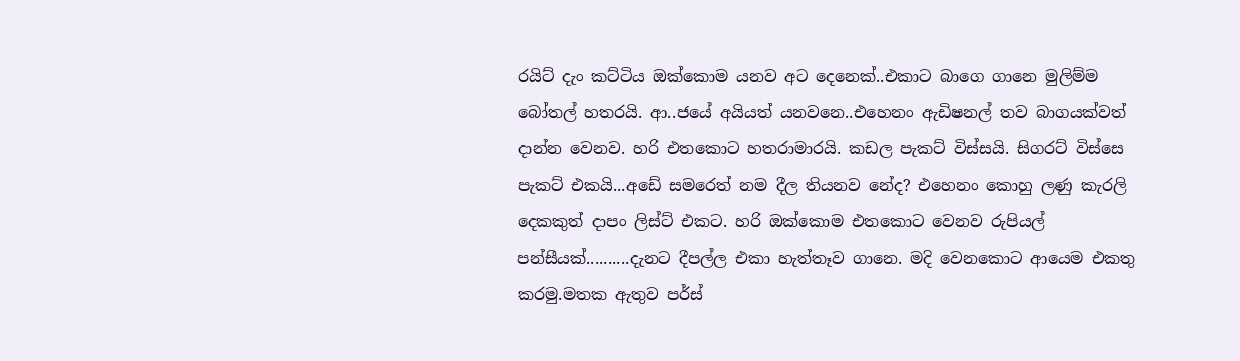රයිට් දැං කට්ටිය ඔක්කොම යනව අට දෙනෙක්..එකාට බාගෙ ගානෙ මුලිම්ම බෝතල් හතරයි. ආ..ජයේ අයියත් යනවනෙ..එහෙනං ඇඩිෂනල් තව බාගයක්වත් දාන්න වෙනව. හරි එතකොට හතරාමාරයි. කඩල පැකට් විස්සයි. සිගරට් විස්සෙ පැකට් එකයි...අඩේ සමරෙත් නම දීල තියනව නේද? එහෙනං කොහු ලණු කැරලි දෙකකුත් දාපං ලිස්ට් එකට. හරි ඔක්කොම එතකොට වෙනව රුපියල් පන්සීයක්..........දැනට දීපල්ල එකා හැත්තෑව ගානෙ. මදි වෙනකොට ආයෙම එකතු කරමු.මතක ඇතුව පර්ස්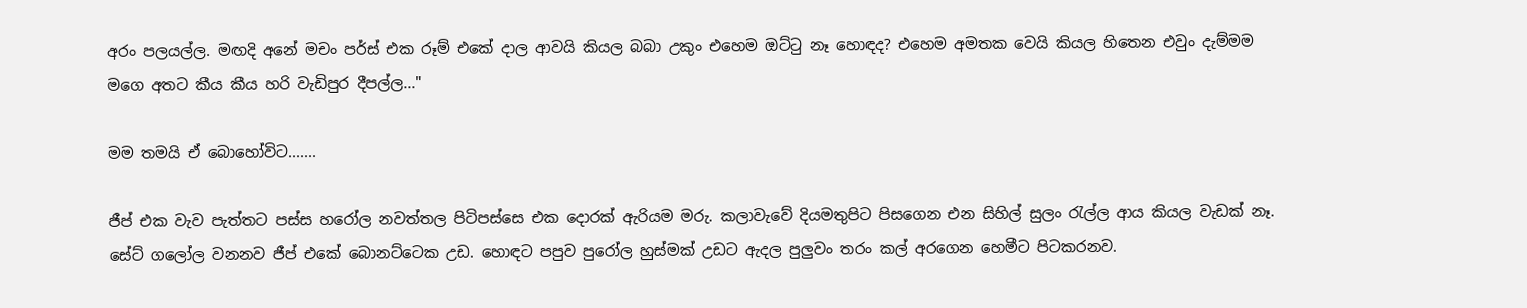අරං පලයල්ල. මඟදි අනේ මචං පර්ස් එක රූම් එකේ දාල ආවයි කියල බබා උකුං එහෙම ඔට්ටු නෑ හොඳද? එහෙම අමතක වෙයි කියල හිතෙන එවුං දැම්මම මගෙ අතට කීය කීය හරි වැඩිපුර දීපල්ල..."

මම තමයි ඒ බොහෝවිට.......

ජීප් එක වැව පැත්තට පස්ස හරෝල නවත්තල පිටිපස්සෙ එක දොරක් ඇරියම මරු. කලාවැවේ දියමතුපිට පිසගෙන එන සිහිල් සුලං රැල්ල ආය කියල වැඩක් නෑ. සේට් ගලෝල වනනව ජීප් එකේ බොනට්ටෙක උඩ. හොඳට පපුව පුරෝල හුස්මක් උඩට ඇදල පුලුවං තරං කල් අරගෙන හෙමීට පිටකරනව.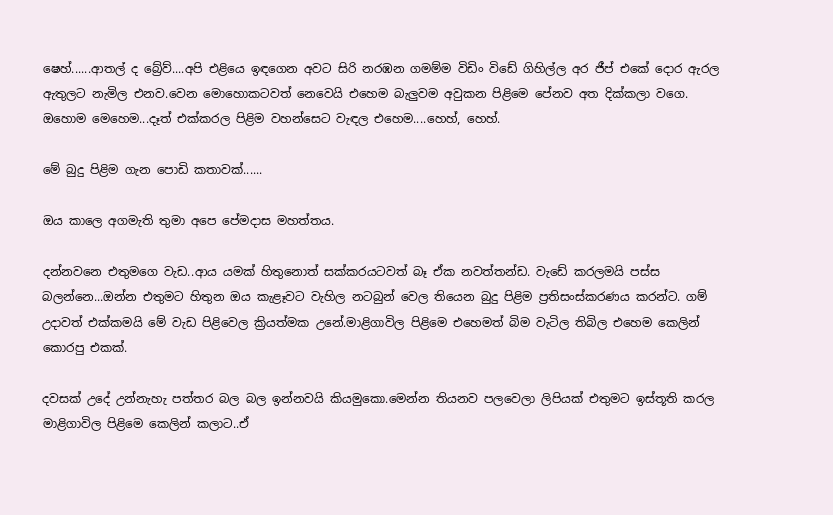ෂෙහ්......ආතල් ද බ්‍රේව්....අපි එළියෙ ඉඳගෙන අවට සිරි නරඹන ගමම්ම විඩිං විඩේ ගිහිල්ල අර ජීප් එකේ දොර ඇරල ඇතුලට නැමිල එනව.වෙන මොහොකටවත් නෙවෙයි එහෙම බැලුවම අවුකන පිළිමෙ පේනව අත දික්කලා වගෙ. ඔහොම මෙහෙම...දෑත් එක්කරල පිළිම වහන්සෙට වැඳල එහෙම....හෙහ්, හෙහ්.

මේ බුදු පිළිම ගැන පොඩි කතාවක්......

ඔය කාලෙ අගමැති තුමා අපෙ පේමදාස මහත්තය.

දන්නවනෙ එතුමගෙ වැඩ..ආය යමක් හිතුනොත් සක්කරයටවත් බෑ ඒක නවත්තන්ඩ. වැඩේ කරලමයි පස්ස බලන්නෙ...ඔන්න එතුමට හිතුන ඔය කැළෑවට වැහිල නටබුන් වෙල තියෙන බුදු පිළිම ප්‍රතිසංස්කරණය කරන්ට. ගම් උදාවත් එක්කමයි මේ වැඩ පිළිවෙල ක්‍රියත්මක උනේ.මාළිගාවිල පිළිමෙ එහෙමත් බිම වැටිල තිබිල එහෙම කෙලින් කොරපු එකක්.

දවසක් උදේ උන්නැහැ පත්තර බල බල ඉන්නවයි කියමුකො.මෙන්න තියනව පලවෙලා ලිපියක් එතුමට ඉස්තූති කරල මාළිගාවිල පිළිමෙ කෙලින් කලාට..ඒ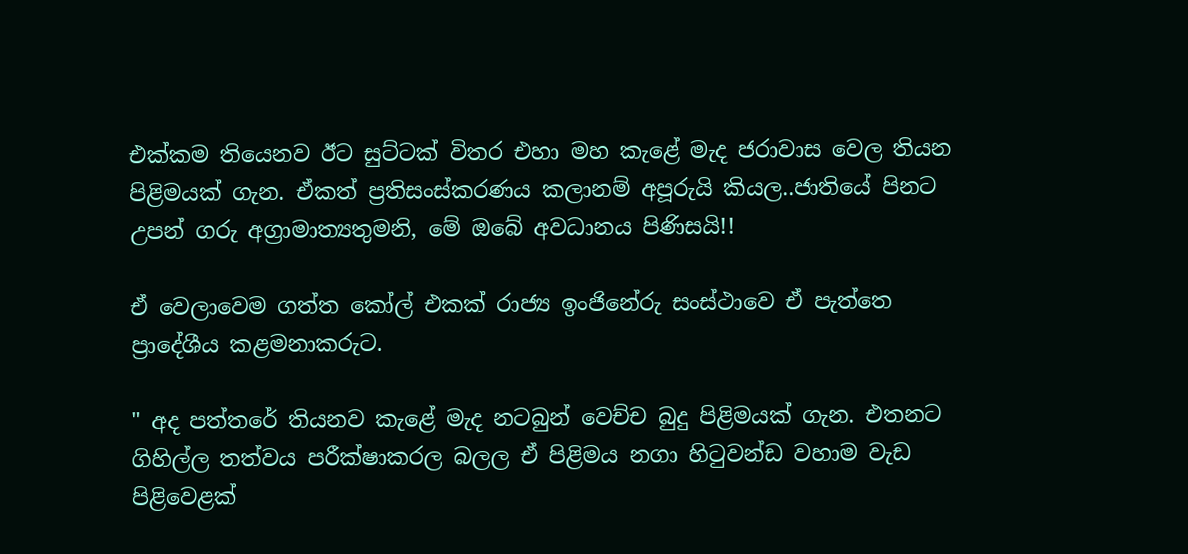එක්කම තියෙනව ඊට සුට්ටක් විතර එහා මහ කැළේ මැද ජරාවාස වෙල තියන පිළිමයක් ගැන. ඒකත් ප්‍රතිසංස්කරණය කලානම් අපූරුයි කියල..ජාතියේ පිනට උපන් ගරු අග්‍රාමාත්‍යතුමනි, මේ ඔබේ අවධානය පිණිසයි!!

ඒ වෙලාවෙම ගත්ත කෝල් එකක් රාජ්‍ය ඉංජිනේරු සංස්ථාවෙ ඒ පැත්තෙ ප්‍රාදේශීය කළමනාකරුට.

" අද පත්තරේ තියනව කැළේ මැද නටබුන් වෙච්ච බුදු පිළිමයක් ගැන. එතනට ගිහිල්ල තත්වය පරීක්ෂාකරල බලල ඒ පිළිමය නගා හිටුවන්ඩ වහාම වැඩ පිළිවෙළක්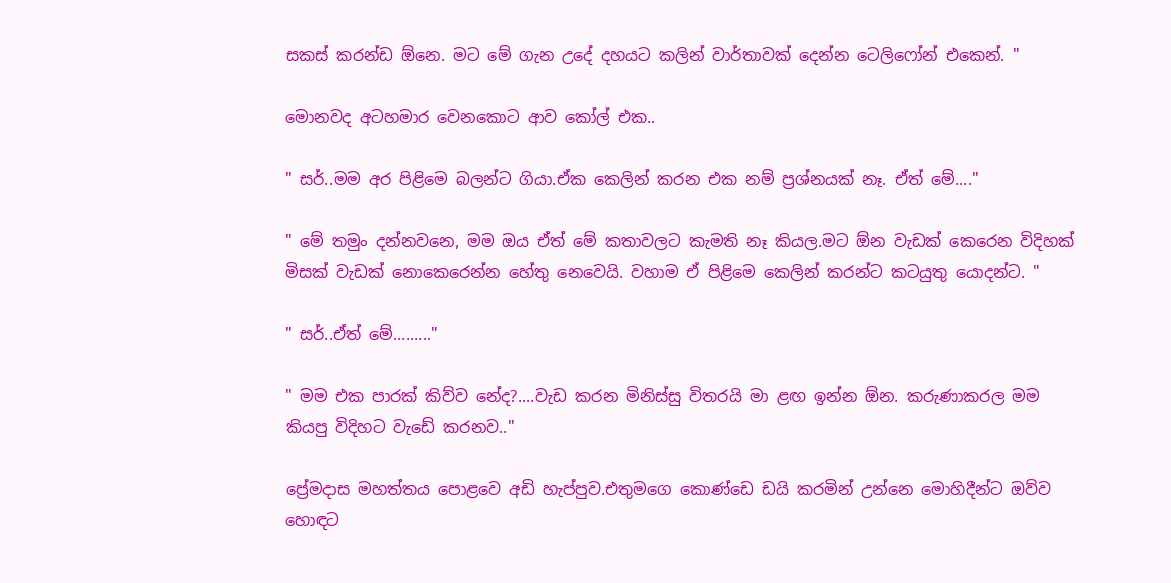සකස් කරන්ඩ ඕනෙ. මට මේ ගැන උදේ දහයට කලින් වාර්තාවක් දෙන්න ටෙලිෆෝන් එකෙන්. "

මොනවද අටහමාර වෙනකොට ආව කෝල් එක..

" සර්..මම අර පිළිමෙ බලන්ට ගියා.ඒක කෙලින් කරන එක නම් ප්‍රශ්නයක් නෑ. ඒත් මේ...."

" මේ තමුං දන්නවනෙ, මම ඔය ඒත් මේ කතාවලට කැමති නෑ කියල.මට ඕන වැඩක් කෙරෙන විදිහක් මිසක් වැඩක් නොකෙරෙන්න හේතු නෙවෙයි. වහාම ඒ පිළිමෙ කෙලින් කරන්ට කටයුතු යොදන්ට. "

" සර්..ඒත් මේ........."

" මම එක පාරක් කිව්ව නේද?....වැඩ කරන මිනිස්සු විතරයි මා ළඟ ඉන්න ඕන. කරුණාකරල මම කියපු විදිහට වැඩේ කරනව.."

ප්‍රේමදාස මහත්තය පොළවෙ අඩි හැප්පුව.එතුමගෙ කොණ්ඩෙ ඩයි කරමින් උන්නෙ මොහිදීන්ට ඔව්ව හොඳට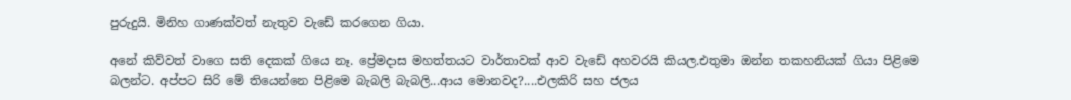පුරුදුයි. මිනිහ ගාණක්වත් නැතුව වැඩේ කරගෙන ගියා.

අනේ කිව්වත් වාගෙ සති දෙකක් ගියෙ නෑ. ප්‍රේමදාස මහත්තයට වාර්තාවක් ආව වැඩේ අහවරයි කියල.එතුමා ඔන්න තකහනියක් ගියා පිළිමෙ බලන්ට. අප්පට සිරි මේ තියෙන්නෙ පිළිමෙ බැබලි බැබලි...ආය මොනවද?....එලකිරි සහ ජලය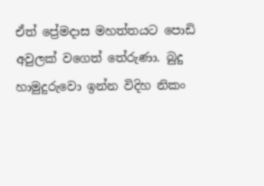ඒත් ප්‍රේමදාස මහත්තයට පොඩි අවුලක් වගෙත් තේරුණා. බුදු හාමුදුරුවො ඉන්න විදිහ නිකං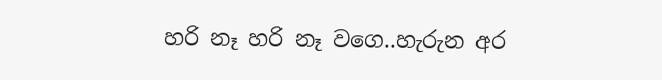හරි නෑ හරි නෑ වගෙ..හැරුන අර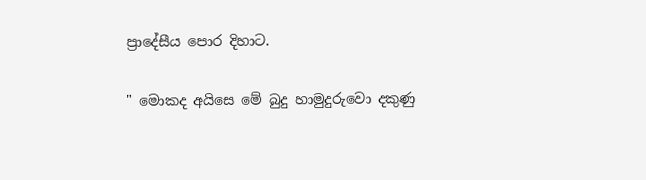ප්‍රාදේසීය පොර දිහාට.

" මොකද අයිසෙ මේ බුදු හාමුදුරුවො දකුණු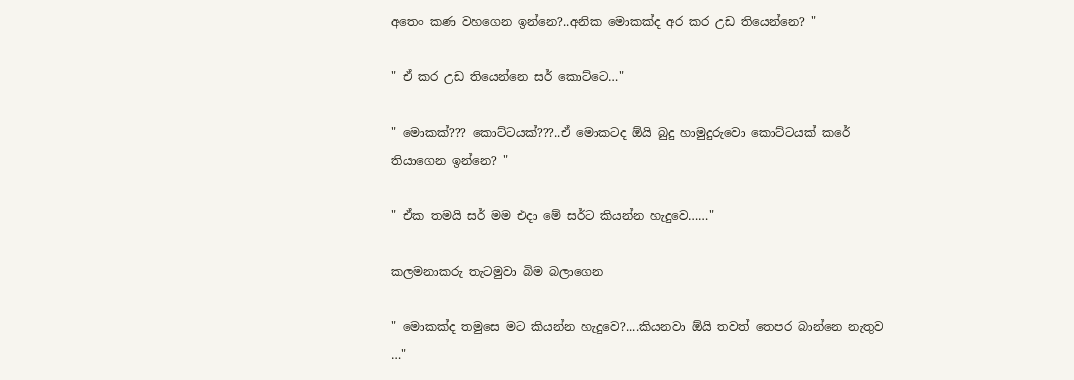අතෙං කණ වහගෙන ඉන්නෙ?..අනික මොකක්ද අර කර උඩ තියෙන්නෙ? "

" ඒ කර උඩ තියෙන්නෙ සර් කොට්ටෙ…"

" මොකක්??? කොට්ටයක්???..ඒ මොකටද ඕයි බුදු හාමුදුරුවො කොට්ටයක් කරේ තියාගෙන ඉන්නෙ? "

" ඒක තමයි සර් මම එදා මේ සර්ට කියන්න හැදුවෙ……"

කලමනාකරු තැටමුවා බිම බලාගෙන

" මොකක්ද තමුසෙ මට කියන්න හැදුවෙ?....කියනවා ඕයි තවත් තෙපර බාන්නෙ නැතුව …"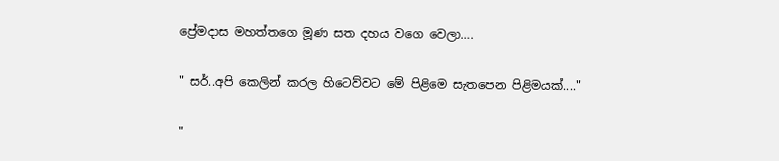ප්‍රේමදාස මහත්තගෙ මූණ සත දහය වගෙ වෙලා….

" සර්..අපි කෙලින් කරල හිටෙව්වට මේ පිළිමෙ සැතපෙන පිළිමයක්...."

"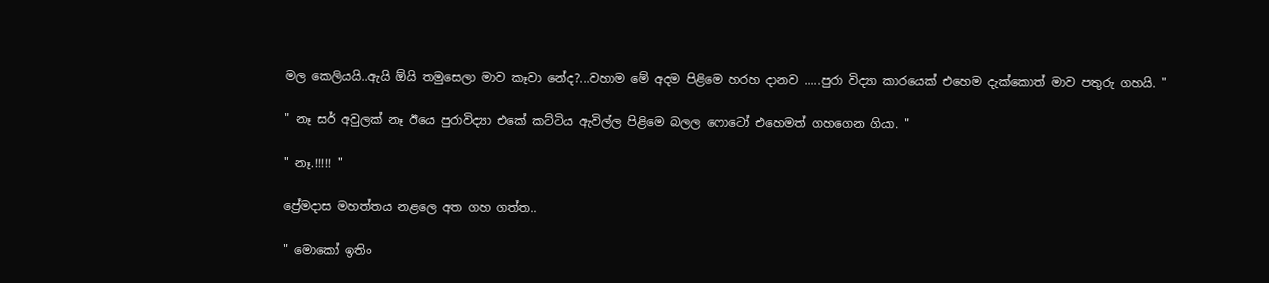මල කෙලියයි..ඇයි ඕයි තමුසෙලා මාව කෑවා නේද?...වහාම මේ අදම පිළිමෙ හරහ දානව .....පුරා විද්‍යා කාරයෙක් එහෙම දැක්කොත් මාව පතුරු ගහයි. "

" නෑ සර් අවුලක් නෑ ඊයෙ පුරාවිද්‍යා එකේ කට්ටිය ඇවිල්ල පිළිමෙ බලල ෆොටෝ එහෙමත් ගහගෙන ගියා. "

" නෑ.!!!!! "

ප්‍රේමදාස මහත්තය නළලෙ අත ගහ ගත්ත..

" මොකෝ ඉතිං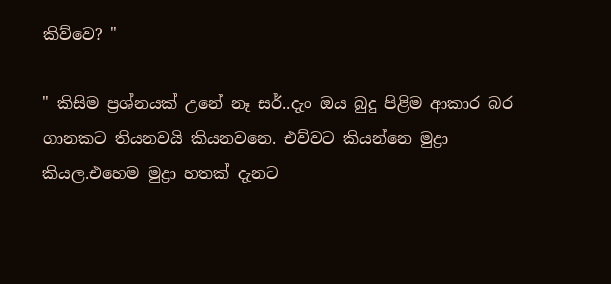කිව්වෙ? "

" කිසිම ප්‍රශ්නයක් උනේ නෑ සර්..දැං ඔය බුදු පිළිම ආකාර බර ගානකට තියනවයි කියනවනෙ. එව්වට කියන්නෙ මුද්‍රා කියල.එහෙම මුද්‍රා හතක් දැනට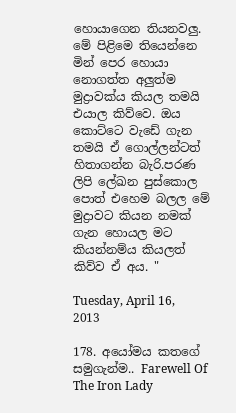හොයාගෙන තියනවලු. මේ පිළිමෙ තියෙන්නෙ මින් පෙර හොයා නොගත්ත අලුත්ම මුද්‍රාවක්ය කියල තමයි එයාල කිව්වෙ. ඔය කොට්ටෙ වැඩේ ගැන තමයි ඒ ගොල්ලන්ටත් හිතාගන්න බැරි.පරණ ලිපි ලේඛන පුස්කොල පොත් එහෙම බලල මේ මුද්‍රාවට කියන නමක් ගැන හොයල මට කියන්නම්ය කියලත් කිව්ව ඒ අය. "

Tuesday, April 16, 2013

178. අයෝමය කතගේ සමුගැන්ම.. Farewell Of The Iron Lady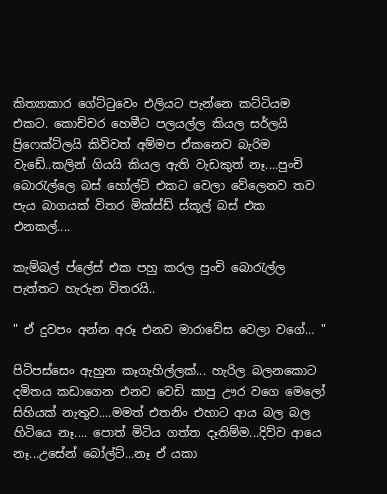කිත්‍යාකාර ගේට්ටුවෙං එලියට පැන්නෙ කට්ටියම එකට. කොච්චර හෙමීට පලයල්ල කියල සර්ලයි ප්‍රිෆෙක්ට්ලයි කිව්වත් අම්මප ඒකනෙව බැරිම වැඩේ..කලින් ගියයි කියල ඇති වැඩකුත් නෑ....පුංචි බොරැල්ලෙ බස් හෝල්ට් එකට වෙලා වේලෙනව තව පැය බාගයක් විතර මික්ස්ඩ් ස්කූල් බස් එක එනකල්....

කැම්බල් ප්ලේස් එක පහු කරල පුංචි බොරැල්ල පැත්තට හැරුන විතරයි..

" ඒ දුවපං අන්න අරූ එනව මාරාවේස වෙලා වගේ… "

පිටිපස්සෙං ඇහුන කෑගැහිල්ලක්... හැරිල බලනකොට දමිතය කඩාගෙන එනව වෙඩි කාපු ඌර වගෙ මෙලෝ සිහියක් නැතුව....මමත් එතනිං එහාට ආය බල බල හිටියෙ නෑ.... පොත් මිටිය ගත්ත දෑතිම්ම...දිව්ව ආයෙ නෑ...උසේන් බෝල්ට්...නෑ ඒ යකා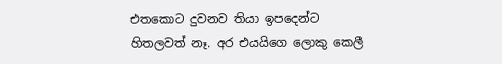එතකොට දුවනව තියා ඉපදෙන්ට හිතලවත් නෑ. අර එයයිගෙ ලොකු කෙලී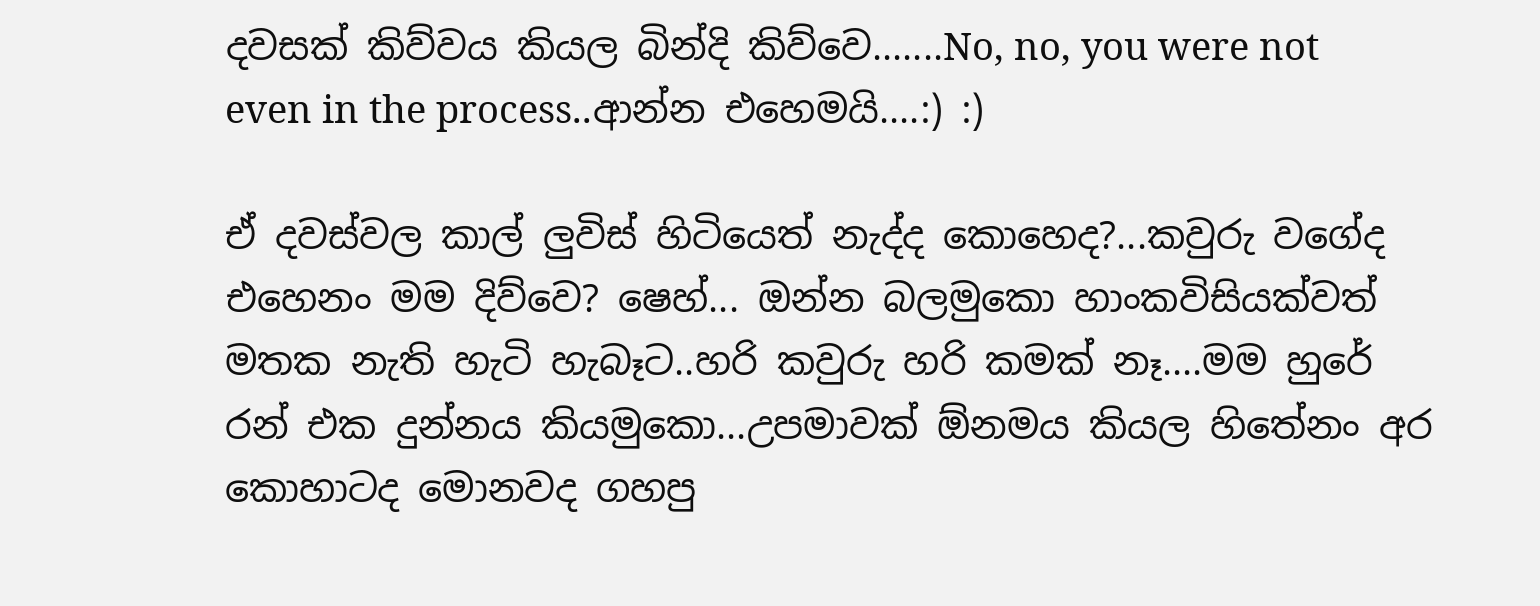දවසක් කිව්වය කියල බින්දි කිව්වෙ.......No, no, you were not even in the process..ආන්න එහෙමයි....:) :)

ඒ දවස්වල කාල් ලුවිස් හිටියෙත් නැද්ද කොහෙද?...කවුරු වගේද එහෙනං මම දිව්වෙ? ෂෙහ්... ඔන්න බලමුකො හාංකවිසියක්වත් මතක නැති හැටි හැබෑට..හරි කවුරු හරි කමක් නෑ....මම හුරේ රන් එක දුන්නය කියමුකො...උපමාවක් ඕනමය කියල හිතේනං අර කොහාටද මොනවද ගහපු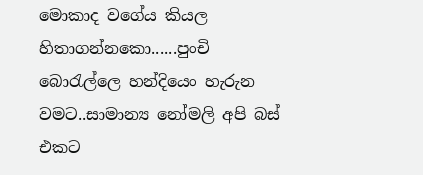මොකාද වගේය කියල හිතාගන්නකො......පුංචි බොරැල්ලෙ හන්දියෙං හැරුන වමට..සාමාන්‍ය නෝමලි අපි බස් එකට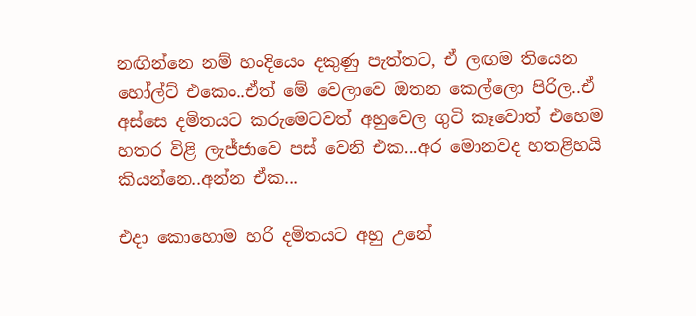නඟින්නෙ නම් හංදියෙං දකුණු පැත්තට, ඒ ලඟම තියෙන හෝල්ට් එකෙං..ඒත් මේ වෙලාවෙ ඔතන කෙල්ලො පිරිල..ඒ අස්සෙ දමිතයට කරුමෙටවත් අහුවෙල ගුටි කෑවොත් එහෙම හතර විළි ලැජ්ජාවෙ පස් වෙනි එක...අර මොනවද හතළිහයි කියන්නෙ..අන්න ඒක...

එදා කොහොම හරි දමිතයට අහු උනේ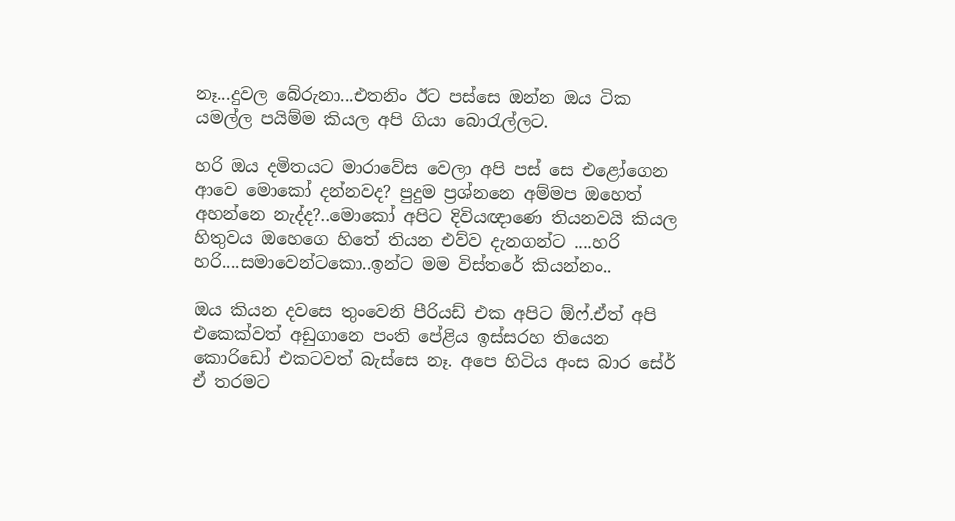නෑ...දුවල බේරුනා...එතනිං ඊට පස්සෙ ඔන්න ඔය ටික යමල්ල පයිම්ම කියල අපි ගියා බොරැල්ලට.

හරි ඔය දමිතයට මාරාවේස වෙලා අපි පස් සෙ එළෝගෙන ආවෙ මොකෝ දන්නවද? පුදුම ප්‍රශ්නනෙ අම්මප ඔහෙත් අහන්නෙ නැද්ද?..මොකෝ අපිට දිවියඥාණෙ තියනවයි කියල හිතුවය ඔහෙගෙ හිතේ තියන එව්ව දැනගන්ට ....හරි හරි....සමාවෙන්ටකො..ඉන්ට මම විස්තරේ කියන්නං..

ඔය කියන දවසෙ තුංවෙනි පීරියඩ් එක අපිට ඕෆ්.ඒත් අපි එකෙක්වත් අඩුගානෙ පංති පේළිය ඉස්සරහ තියෙන කොරිඩෝ එකටවත් බැස්සෙ නෑ. අපෙ හිටිය අංස බාර සේර් ඒ තරමට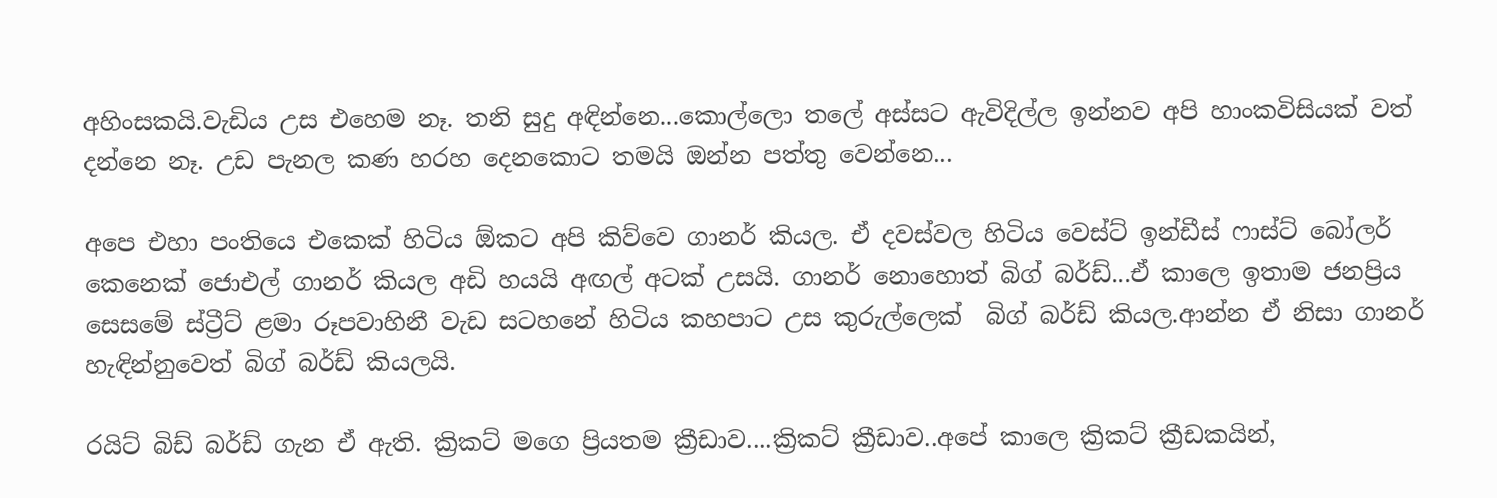අහිංසකයි.වැඩිය උස එහෙම නෑ. තනි සුදු අඳින්නෙ...කොල්ලො තලේ අස්සට ඇවිදිල්ල ඉන්නව අපි හාංකවිසියක් වත් දන්නෙ නෑ. උඩ පැනල කණ හරහ දෙනකොට තමයි ඔන්න පත්තු වෙන්නෙ...

අපෙ එහා පංතියෙ එකෙක් හිටිය ඕකට අපි කිව්වෙ ගානර් කියල. ඒ දවස්වල හිටිය වෙස්ට් ඉන්ඩීස් ෆාස්ට් බෝලර් කෙනෙක් ජොඑල් ගානර් කියල අඩි හයයි අඟල් අටක් උසයි. ගානර් නොහොත් බිග් බර්ඩ්...ඒ කාලෙ ඉතාම ජනප්‍රිය සෙසමේ ස්ට්‍රීට් ළමා රූපවාහිනී වැඩ සටහනේ හිටිය කහපාට උස කුරුල්ලෙක්  බිග් බර්ඩ් කියල.ආන්න ඒ නිසා ගානර් හැඳින්නුවෙත් බිග් බර්ඩ් කියලයි.

රයිට් බිඩ් බර්ඩ් ගැන ඒ ඇති. ක්‍රිකට් මගෙ ප්‍රියතම ක්‍රීඩාව....ක්‍රිකට් ක්‍රීඩාව..අපේ කාලෙ ක්‍රිකට් ක්‍රීඩකයින්,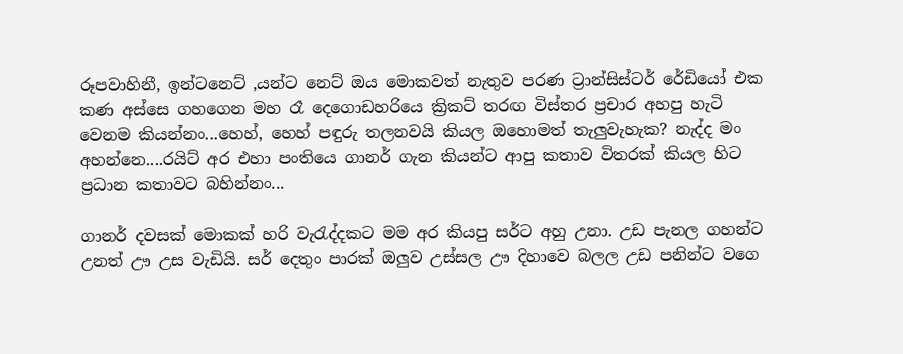රූපවාහිනී, ඉන්ටනෙට් ,යන්ට නෙට් ඔය මොකවත් නැතුව පරණ ට්‍රාන්සිස්ටර් රේඩියෝ එක කණ අස්සෙ ගහගෙන මහ රෑ දෙගොඩහරියෙ ක්‍රිකට් තරඟ විස්තර ප්‍රචාර අහපු හැටි වෙනම කියන්නං...හෙහ්, හෙහ් පඳුරු තලනවයි කියල ඔහොමත් තැලුවැහැක? නැද්ද මං අහන්නෙ....රයිට් අර එහා පංතියෙ ගානර් ගැන කියන්ට ආපු කතාව විතරක් කියල හිට ප්‍රධාන කතාවට බහින්නං...

ගානර් දවසක් මොකක් හරි වැරැද්දකට මම අර කියපු සර්ට අහු උනා. උඩ පැනල ගහන්ට උනත් ඌ උස වැඩියි. සර් දෙතුං පාරක් ඔලුව උස්සල ඌ දිහාවෙ බලල උඩ පනින්ට වගෙ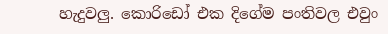හැදුවලු. කොරිඩෝ එක දිගේම පංතිවල එවුං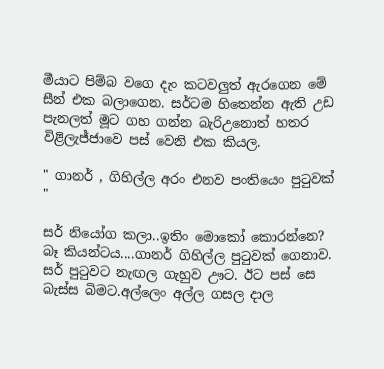මීයාට පිම්බ වගෙ දැං කටවලුත් ඇරගෙන මේ සීන් එක බලාගෙන. සර්ටම හිතෙන්න ඇති උඩ පැනලත් මූට ගහ ගන්න බැරිඋනොත් හතර විළිලැජ්ජාවෙ පස් වෙනි එක කියල.

" ගානර් , ගිහිල්ල අරං එනව පංතියෙං පුටුවක් "

සර් නියෝග කලා..ඉතිං මොකෝ කොරන්නෙ? බෑ කියන්ටය....ගානර් ගිහිල්ල පුටුවක් ගෙනාව. සර් පුටුවට නැඟල ගැහුව ඌට. ඊට පස් සෙ බැස්ස බිමට.අල්ලෙං අල්ල ගසල දාල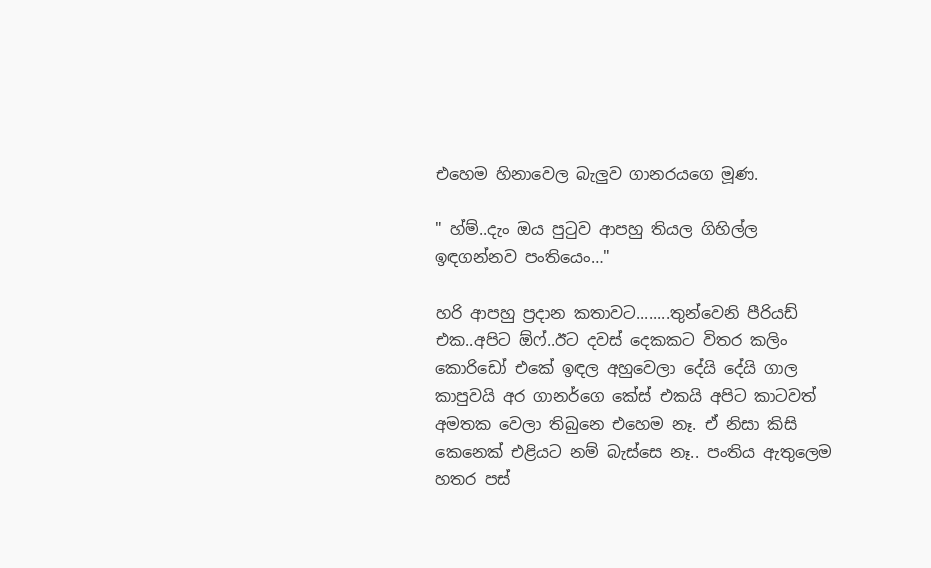එහෙම හිනාවෙල බැලුව ගානරයගෙ මූණ.

" හ්ම්..දැං ඔය පුටුව ආපහු තියල ගිහිල්ල ඉඳගන්නව පංතියෙං…"

හරි ආපහු ප්‍රදාන කතාවට........තුන්වෙනි පීරියඩ් එක..අපිට ඕෆ්..ඊට දවස් දෙකකට විතර කලිං කොරිඩෝ එකේ ඉඳල අහුවෙලා දේයි දේයි ගාල කාපුවයි අර ගානර්ගෙ කේස් එකයි අපිට කාටවත් අමතක වෙලා තිබුනෙ එහෙම නෑ. ඒ නිසා කිසි කෙනෙක් එළියට නම් බැස්සෙ නෑ.. පංතිය ඇතුලෙම හතර පස්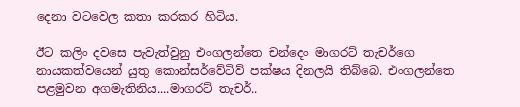දෙනා වටවෙල කතා කරකර හිටිය.

ඊට කලිං දවසෙ පැවැත්වුනු එංගලන්තෙ චන්දෙං මාගරට් තැචර්ගෙ නායකත්වයෙන් යුතු කොන්සර්වේටිව් පක්ෂය දිනලයි තිබ්බෙ. එංගලන්තෙ පළමුවන අගමැතිනිය....මාගරට් තැචර්..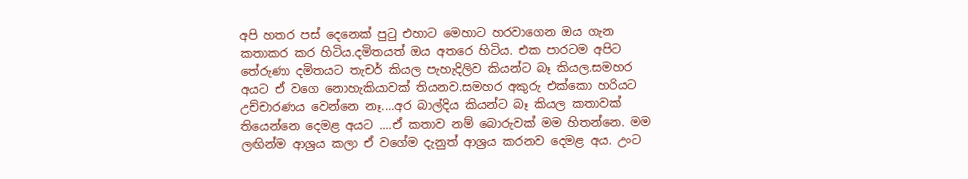අපි හතර පස් දෙනෙක් පුටු එහාට මෙහාට හරවාගෙන ඔය ගැන කතාකර කර හිටිය.දමිතයත් ඔය අතරෙ හිටිය. එක පාරටම අපිට තේරුණා දමිතයට තැචර් කියල පැහැදිලිව කියන්ට බෑ කියල.සමහර අයට ඒ වගෙ නොහැකියාවක් තියනව.සමහර අකුරු එක්කො හරියට උච්චාරණය වෙන්නෙ නෑ....අර බාල්දිය කියන්ට බෑ කියල කතාවක් තියෙන්නෙ දෙමළ අයට ....ඒ කතාව නම් බොරුවක් මම හිතන්නෙ. මම ලඟින්ම ආශ්‍රය කලා ඒ වගේම දැනුත් ආශ්‍රය කරනව දෙමළ අය. උංට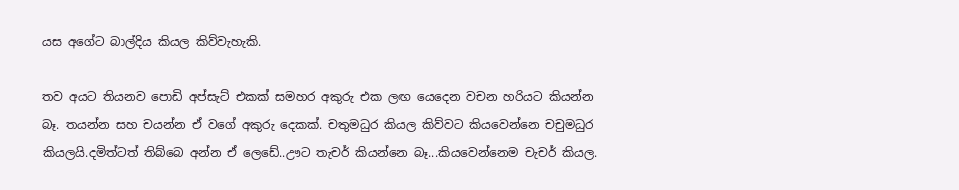යස අගේට බාල්දිය කියල කිව්වැහැකි.

තව අයට තියනව පොඩි අප්සැට් එකක් සමහර අකුරු එක ලඟ යෙදෙන වචන හරියට කියන්න බෑ. තයන්න සහ චයන්න ඒ වගේ අකුරු දෙකක්. චතුමධුර කියල කිව්වට කියවෙන්නෙ චචුමධුර කියලයි.දමිත්ටත් තිබ්බෙ අන්න ඒ ලෙඩේ..ඌට තැචර් කියන්නෙ බෑ...කියවෙන්නෙම චැචර් කියල.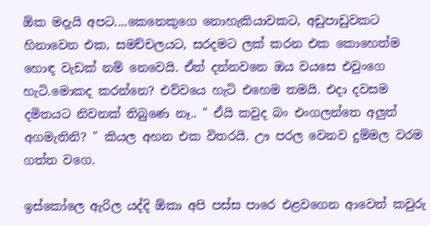ඕක මදැයි අපට....කෙනෙකුගෙ නොහැකියාවකට, අඩුපාඩුවකට හිනාවෙන එක, සමච්චලයට, සරදමට ලක් කරන එක කොහෙත්ම හොඳ වැඩක් නම් නෙවෙයි. ඒත් දන්නවනෙ ඔය වයසෙ එවුංගෙ හැටි.මොකද කරන්නෙ? එව්වයෙ හැටි එහෙම තමයි. එදා දවසම දමිතයට නිවනක් තිබුණෙ නෑ.. " ඒයි කවුද බං එංගලන්තෙ අලුත් අගමැතිනි? " කියල අහන එක විතරයි. ඌ පරල වෙනව දුම්මල වරම ගත්ත වගෙ.

ඉස්කෝලෙ ඇරිල යද්දි ඕකා අපි පස්ස පාරෙ එළවගෙන ආවෙත් කවුරු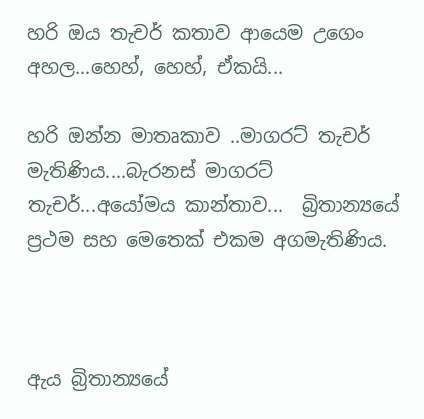හරි ඔය තැචර් කතාව ආයෙම උගෙං අහල...හෙහ්, හෙහ්, ඒකයි...

හරි ඔන්න මාතෘකාව ..මාගරට් තැචර් මැතිණිය....බැරනස් මාගරට් තැචර්...අයෝමය කාන්තාව...  බ්‍රිතාන්‍යයේ ප්‍රථම සහ මෙතෙක් එකම අගමැතිණිය.



ඇය බ්‍රිතාන්‍යයේ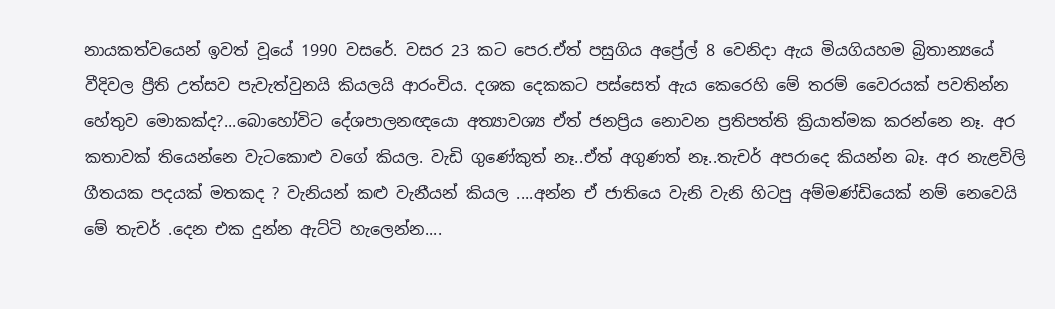නායකත්වයෙන් ඉවත් වූයේ 1990 වසරේ. වසර 23 කට පෙර.ඒත් පසුගිය අප්‍රේල් 8 වෙනිදා ඇය මියගියහම බ්‍රිතාන්‍යයේ වීදිවල ප්‍රීති උත්සව පැවැත්වුනයි කියලයි ආරංචිය. දශක දෙකකට පස්සෙත් ඇය කෙරෙහි මේ තරම් වෛරයක් පවතින්න හේතුව මොකක්ද?...බොහෝවිට දේශපාලනඥයො අත්‍යාවශ්‍ය ඒත් ජනප්‍රිය නොවන ප්‍රතිපත්ති ක්‍රියාත්මක කරන්නෙ නෑ. අර කතාවක් තියෙන්නෙ වැටකොළු වගේ කියල. වැඩි ගුණේකුත් නෑ..ඒත් අගුණත් නෑ..තැචර් අපරාදෙ කියන්න බෑ. අර නැළවිලි ගීතයක පදයක් මතකද ? වැනියන් කළු වැනීයන් කියල ....අන්න ඒ ජාතියෙ වැනි වැනි හිටපු අම්මණ්ඩියෙක් නම් නෙවෙයි මේ තැචර් .දෙන එක දුන්න ඇට්ටි හැලෙන්න....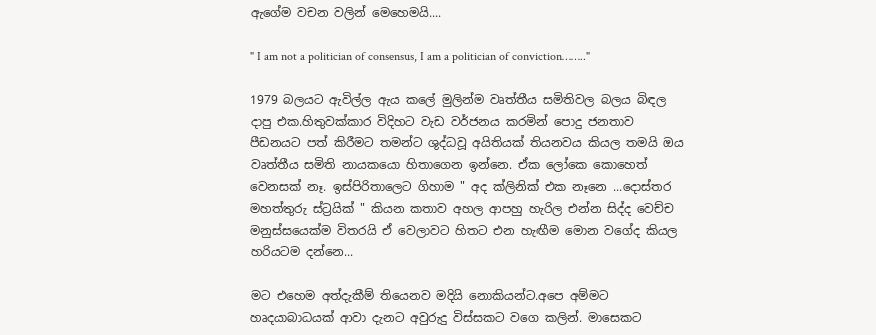ඇගේම වචන වලින් මෙහෙමයි....

" I am not a politician of consensus, I am a politician of conviction…….."

1979 බලයට ඇවිල්ල ඇය කලේ මුලින්ම වෘත්තීය සමිතිවල බලය බිඳල දාපු එක.හිතුවක්කාර විදිහට වැඩ වර්ජනය කරමින් පොදු ජනතාව පීඩනයට පත් කිරීමට තමන්ට ශුද්ධවූ අයිතියක් තියනවය කියල තමයි ඔය වෘත්තීය සමිති නායකයො හිතාගෙන ඉන්නෙ. ඒක ලෝකෙ කොහෙත් වෙනසක් නෑ. ඉස්පිරිතාලෙට ගිහාම " අද ක්ලිනික් එක නෑනෙ ...දොස්තර මහත්තුරු ස්ට්‍රයික් " කියන කතාව අහල ආපහු හැරිල එන්න සිද්ද වෙච්ච මනුස්සයෙක්ම විතරයි ඒ වෙලාවට හිතට එන හැඟීම මොන වගේද කියල හරියටම දන්නෙ...

මට එහෙම අත්දැකීම් තියෙනව මදියි නොකියන්ට.අපෙ අම්මට හෘදයාබාධයක් ආවා දැනට අවුරුදු විස්සකට වගෙ කලින්. මාසෙකට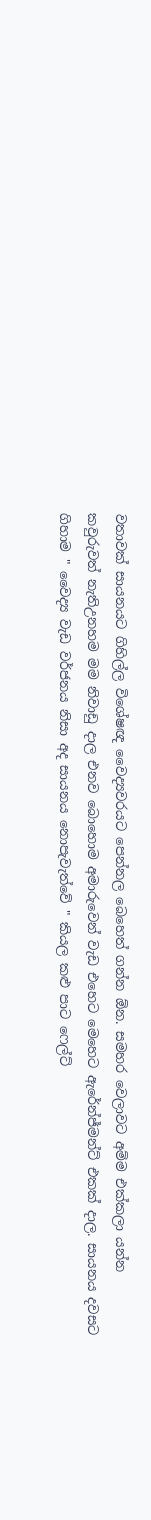වතාවක් සායනයට ගිහිල්ල විශේෂඥ වෛද්‍යවරයට පෙන්නල බෙහෙත් ගන්න ඕන. සමහර වෙලාවට අම්ම එක්කලා යන්න කවුරුවත් නැතිඋනහම මම නිවාඩු දාල එනව බොහොම අමාරුවෙන් වැඩ එහෙට මෙහෙට ඇරේන්ජ්මන්ට් එකක් දාල. සායනය දවසට ගිහාම " වෛද්‍ය වැඩ වර්ජනය නිසා අද සායනය නොපැවැත්වේ " කියල කළු පාට ෆෙල්ට්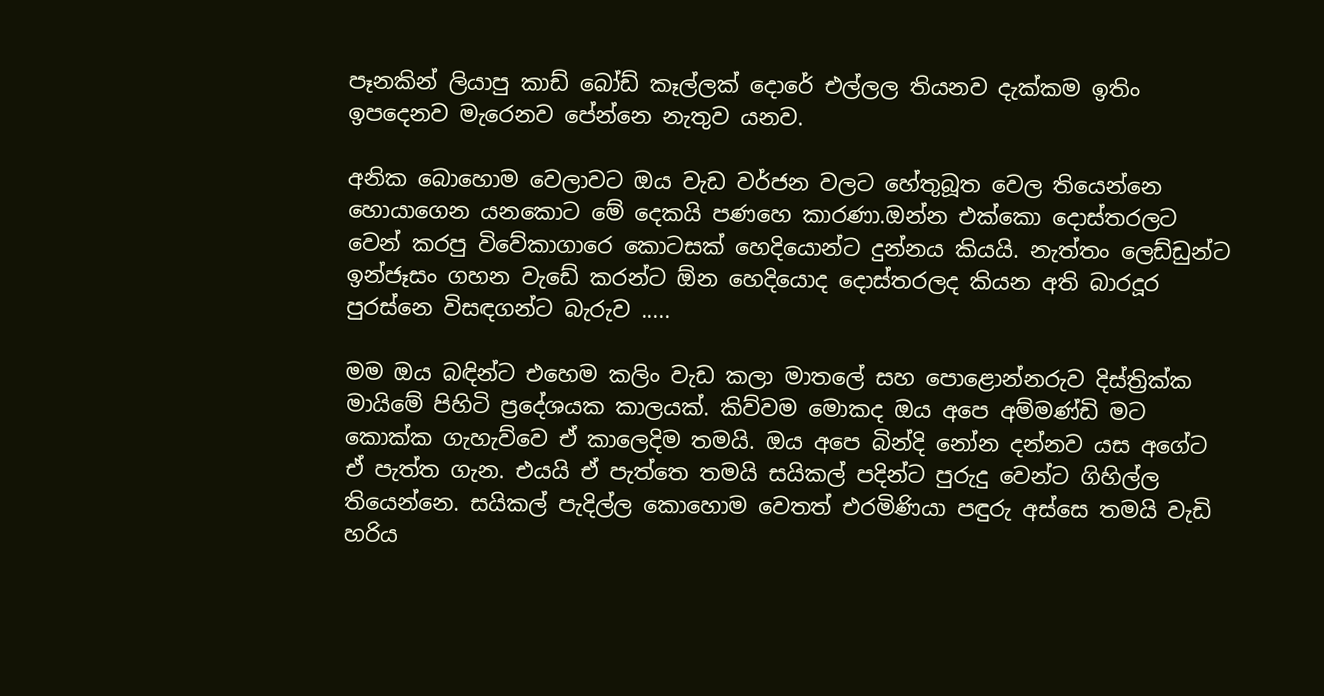පෑනකින් ලියාපු කාඩ් බෝඩ් කෑල්ලක් දොරේ එල්ලල තියනව දැක්කම ඉතිං ඉපදෙනව මැරෙනව පේන්නෙ නැතුව යනව.

අනික බොහොම වෙලාවට ඔය වැඩ වර්ජන වලට හේතුබූත වෙල තියෙන්නෙ හොයාගෙන යනකොට මේ දෙකයි පණහෙ කාරණා.ඔන්න එක්කො දොස්තරලට වෙන් කරපු විවේකාගාරෙ කොටසක් හෙදියොන්ට දුන්නය කියයි. නැත්තං ලෙඩ්ඩුන්ට ඉන්ජෑසං ගහන වැඩේ කරන්ට ඕන හෙදියොද දොස්තරලද කියන අති බාරදූර පුරස්නෙ විසඳගන්ට බැරුව .....

මම ඔය බඳින්ට එහෙම කලිං වැඩ කලා මාතලේ සහ පොළොන්නරුව දිස්ත්‍රික්ක මායිමේ පිහිටි ප්‍රදේශයක කාලයක්. කිව්වම මොකද ඔය අපෙ අම්මණ්ඩි මට කොක්ක ගැහැව්වෙ ඒ කාලෙදිම තමයි. ඔය අපෙ බින්දි නෝන දන්නව යස අගේට ඒ පැත්ත ගැන. එයයි ඒ පැත්තෙ තමයි සයිකල් පදින්ට පුරුදු වෙන්ට ගිහිල්ල තියෙන්නෙ. සයිකල් පැදිල්ල කොහොම වෙතත් එරමිණියා පඳුරු අස්සෙ තමයි වැඩි හරිය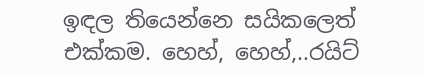ඉඳල තියෙන්නෙ සයිකලෙත් එක්කම. හෙහ්, හෙහ්,..රයිට්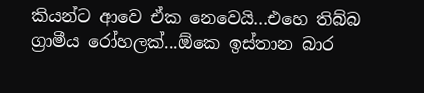කියන්ට ආවෙ ඒක නෙවෙයි...එහෙ තිබ්බ ග්‍රාමීය රෝහලක්...ඕකෙ ඉස්තාන බාර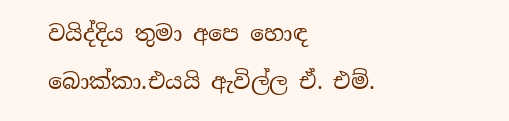වයිද්දිය තුමා අපෙ හොඳ බොක්කා.එයයි ඇවිල්ල ඒ. එම්.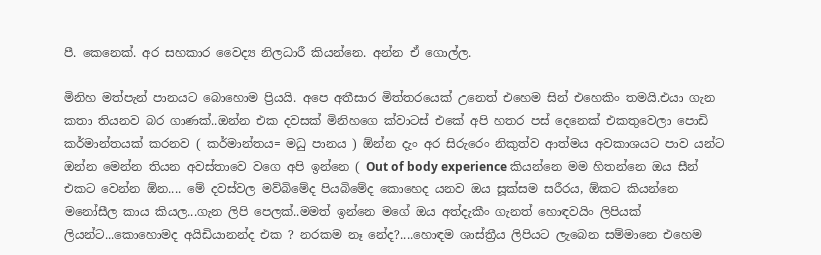පී. කෙනෙක්. අර සහකාර වෛද්‍ය නිලධාරී කියන්නෙ. අන්න ඒ ගොල්ල.

මිනිහ මත්පැන් පානයට බොහොම ප්‍රියයි. අපෙ අතීසාර මිත්තරයෙක් උනෙත් එහෙම සින් එහෙකිං තමයි.එයා ගැන කතා තියනව බර ගාණක්..ඔන්න එක දවසක් මිනිහගෙ ක්වාටස් එකේ අපි හතර පස් දෙනෙක් එකතුවෙලා පොඩි කර්මාන්තයක් කරනව ( කර්මාන්තය= මධු පානය ) ඕන්න දැං අර සිරුරෙං නිකුත්ව ආත්මය අවකාශයට පාව යන්ට ඔන්න මෙන්න තියන අවස්තාවෙ වගෙ අපි ඉන්නෙ ( Out of body experience කියන්නෙ මම හිතන්නෙ ඔය සීන් එකට වෙන්න ඕන.... මේ දවස්වල මව්බිමේද පියබිමේද කොහෙද යනව ඔය සූක්සම සරීරය, ඕකට කියන්නෙ මනෝසීල කාය කියල...ගැන ලිපි පෙලක්..මමත් ඉන්නෙ මගේ ඔය අත්දැකීං ගැනත් හොඳවයිං ලිපියක් ලියන්ට...කොහොමද අයිඩියානන්ද එක ? නරකම නෑ නේද?....හොඳම ශාස්ත්‍රීය ලිපියට ලැබෙන සම්මානෙ එහෙම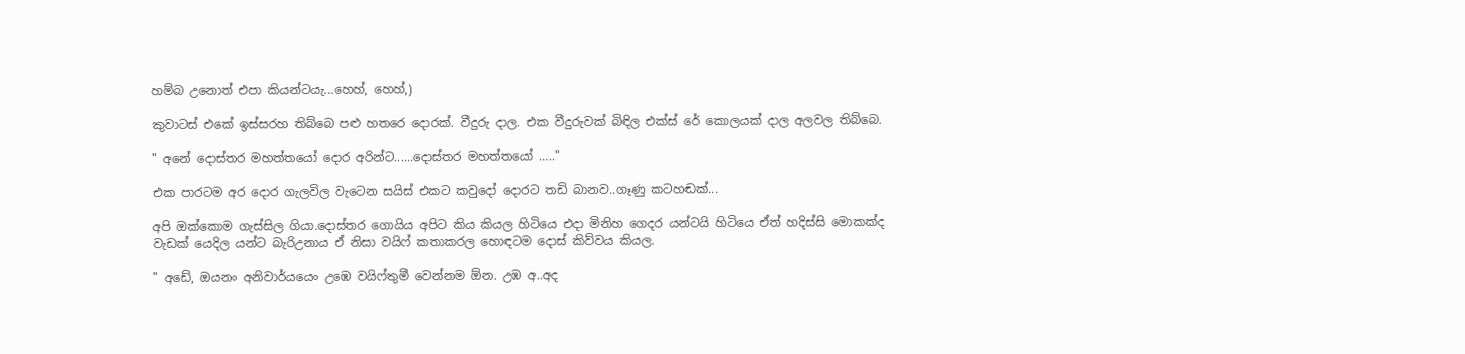හම්බ උනොත් එපා කියන්ටයැ...හෙහ්, හෙහ්,)

කුවාටස් එකේ ඉස්සරහ තිබ්බෙ පළු හතරෙ දොරක්. වීදුරු දාල. එක වීදුරුවක් බිඳිල එක්ස් රේ කොලයක් දාල අලවල තිබ්බෙ.

" අනේ දොස්තර මහත්තයෝ දොර අරින්ට......දොස්තර මහත්තයෝ ….."

එක පාරටම අර දොර ගැලවිල වැටෙන සයිස් එකට කවුදෝ දොරට තඩි බානව..ගෑණු කටහඬක්...

අපි ඔක්කොම ගැස්සිල ගියා.දොස්තර ගොයිය අපිට කිය කියල හිටියෙ එදා මිනිහ ගෙදර යන්ටයි හිටියෙ ඒත් හදිස්සි මොකක්ද වැඩක් යෙදිල යන්ට බැරිඋනාය ඒ නිසා වයිෆ් කතාකරල හොඳටම දොස් කිව්වය කියල.

" අඩේ, ඔයනං අනිවාර්යයෙං උඹෙ වයිෆ්තුමී වෙන්නම ඕන. උඹ අ..අද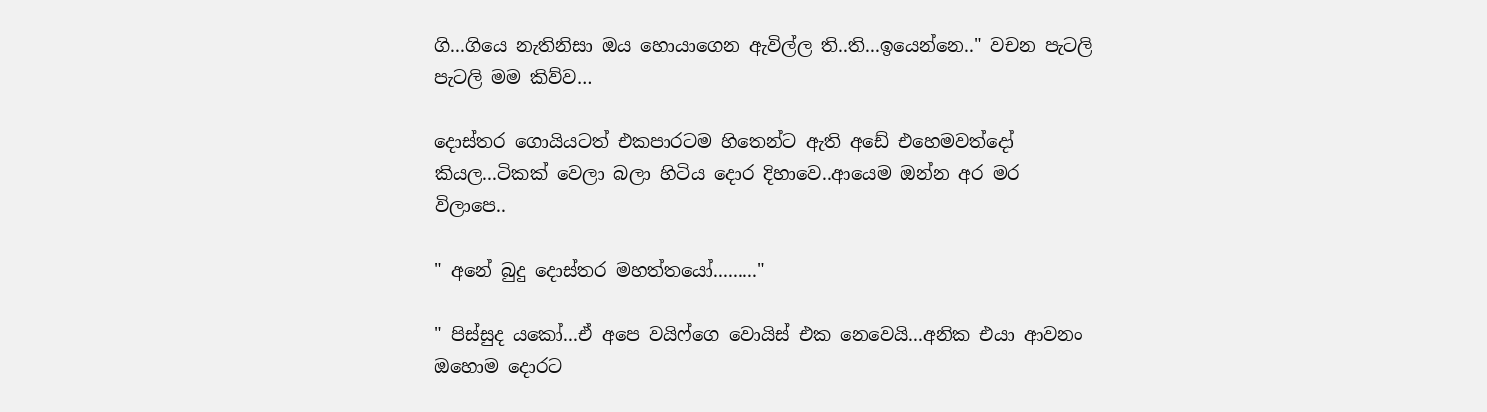ගි...ගියෙ නැතිනිසා ඔය හොයාගෙන ඇවිල්ල ති..ති...ඉයෙන්නෙ.." වචන පැටලි පැටලි මම කිව්ව…

දොස්තර ගොයියටත් එකපාරටම හිතෙන්ට ඇති අඩේ එහෙමවත්දෝ කියල...ටිකක් වෙලා බලා හිටිය දොර දිහාවෙ..ආයෙම ඔන්න අර මර විලාපෙ..

" අනේ බුදු දොස්තර මහත්තයෝ........."

" පිස්සුද යකෝ...ඒ අපෙ වයිෆ්ගෙ වොයිස් එක නෙවෙයි...අනික එයා ආවනං ඔහොම දොරට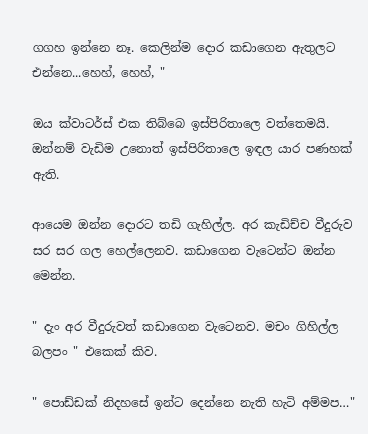ගගහ ඉන්නෙ නෑ. කෙලින්ම දොර කඩාගෙන ඇතුලට එන්නෙ...හෙහ්, හෙහ්, "

ඔය ක්වාටර්ස් එක තිබ්බෙ ඉස්පිරිතාලෙ වත්තෙමයි. ඔන්නම් වැඩිම උනොත් ඉස්පිරිතාලෙ ඉඳල යාර පණහක් ඇති.

ආයෙම ඔන්න දොරට තඩි ගැහිල්ල. අර කැඩිච්ච වීදුරුව සර සර ගල හෙල්ලෙනව. කඩාගෙන වැටෙන්ට ඔන්න මෙන්න.

" දැං අර වීදුරුවත් කඩාගෙන වැටෙනව. මචං ගිහිල්ල බලපං " එකෙක් කිව.

" පොඩ්ඩක් නිදහසේ ඉන්ට දෙන්නෙ නැති හැටි අම්මප…"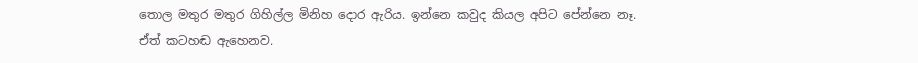තොල මතුර මතුර ගිහිල්ල මිනිහ දොර ඇරිය. ඉන්නෙ කවුද කියල අපිට පේන්නෙ නෑ. ඒත් කටහඬ ඇහෙනව.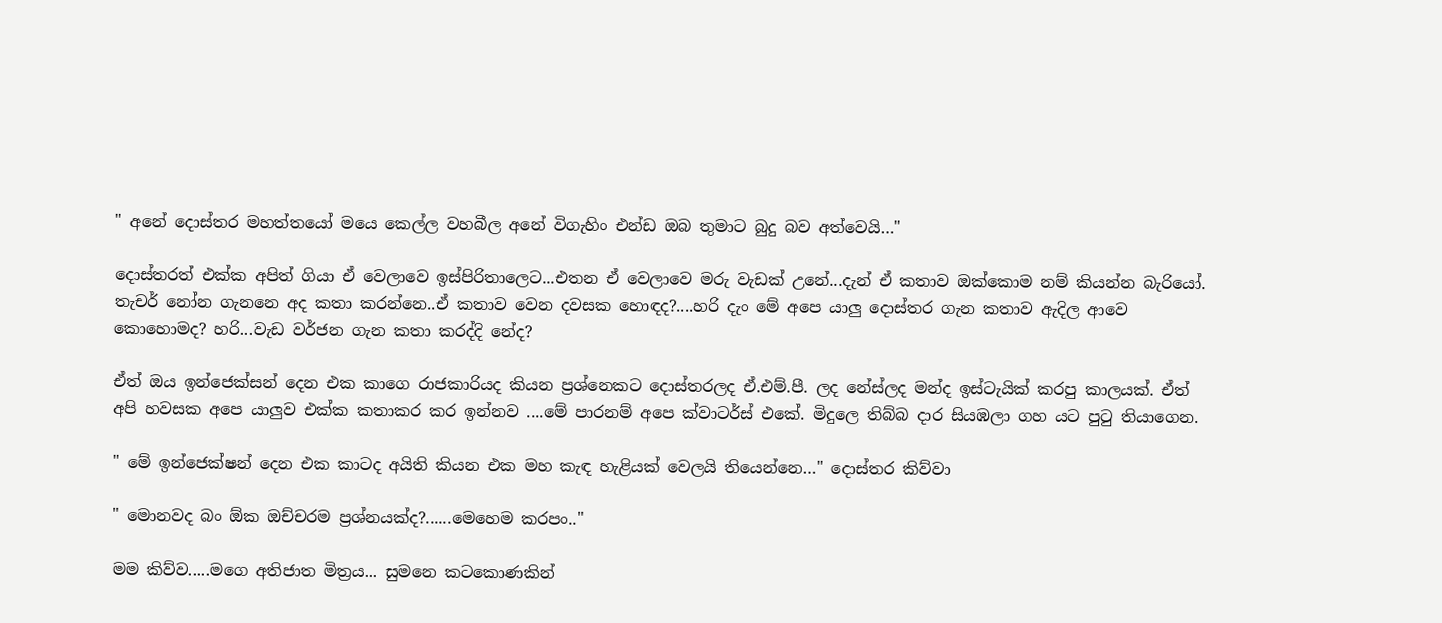" අනේ දොස්තර මහත්තයෝ මයෙ කෙල්ල වහබීල අනේ විගැහිං එන්ඩ ඔබ තුමාට බුදු බව අත්වෙයි…"

දොස්තරත් එක්ක අපිත් ගියා ඒ වෙලාවෙ ඉස්පිරිතාලෙට...එතන ඒ වෙලාවෙ මරු වැඩක් උනේ...දැන් ඒ කතාව ඔක්කොම නම් කියන්න බැරියෝ. තැචර් නෝන ගැනනෙ අද කතා කරන්නෙ..ඒ කතාව වෙන දවසක හොඳද?....හරි දැං මේ අපෙ යාලු දොස්තර ගැන කතාව ඇදිල ආවෙ කොහොමද? හරි...වැඩ වර්ජන ගැන කතා කරද්දි නේද?

ඒත් ඔය ඉන්ජෙක්සන් දෙන එක කාගෙ රාජකාරියද කියන ප්‍රශ්නෙකට දොස්තරලද ඒ.එම්.පී. ලද නේස්ලද මන්ද ඉස්ටැයික් කරපු කාලයක්. ඒත් අපි හවසක අපෙ යාලුව එක්ක කතාකර කර ඉන්නව ....මේ පාරනම් අපෙ ක්වාටර්ස් එකේ. මිදුලෙ තිබ්බ දාර සියඹලා ගහ යට පුටු තියාගෙන.

" මේ ඉන්ජෙක්ෂන් දෙන එක කාටද අයිති කියන එක මහ කැඳ හැළියක් වෙලයි තියෙන්නෙ…" දොස්තර කිව්වා

" මොනවද බං ඕක ඔච්චරම ප්‍රශ්නයක්ද?......මෙහෙම කරපං.."

මම කිව්ව.....මගෙ අතිජාත මිත්‍රය... සුමනෙ කටකොණකින්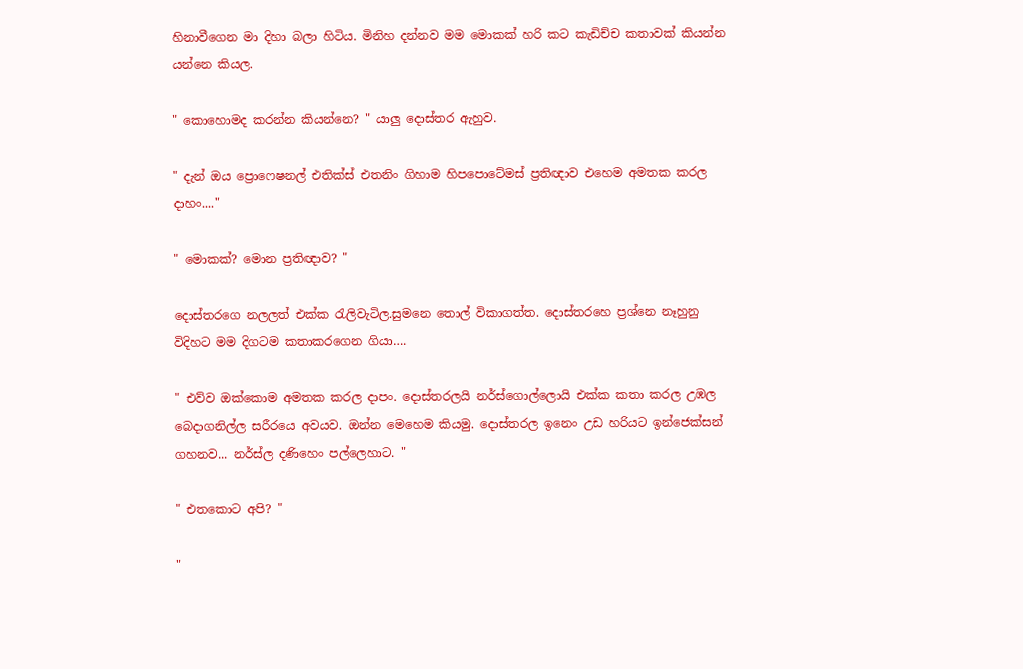හිනාවීගෙන මා දිහා බලා හිටිය. මිනිහ දන්නව මම මොකක් හරි කට කැඩිච්ච කතාවක් කියන්න යන්නෙ කියල.

" කොහොමද කරන්න කියන්නෙ? " යාලු දොස්තර ඇහුව.

" දැන් ඔය ප්‍රොෆෙෂනල් එතික්ස් එතනිං ගිහාම හිපපොටේමස් ප්‍රතිඥාව එහෙම අමතක කරල දාහං...."

" මොකක්? මොන ප්‍රතිඥාව? "

දොස්තරගෙ නලලත් එක්ක රැලිවැටිල.සුමනෙ තොල් විකාගත්ත. දොස්තරහෙ ප්‍රශ්නෙ නෑහුනු විදිහට මම දිගටම කතාකරගෙන ගියා….

" එව්ව ඔක්කොම අමතක කරල දාපං. දොස්තරලයි නර්ස්ගොල්ලොයි එක්ක කතා කරල උඹල බෙදාගනිල්ල සරීරයෙ අවයව. ඔන්න මෙහෙම කියමු. දොස්තරල ඉනෙං උඩ හරියට ඉන්ජෙක්සන් ගහනව... නර්ස්ල දණිහෙං පල්ලෙහාට. "

" එතකොට අපි? "

"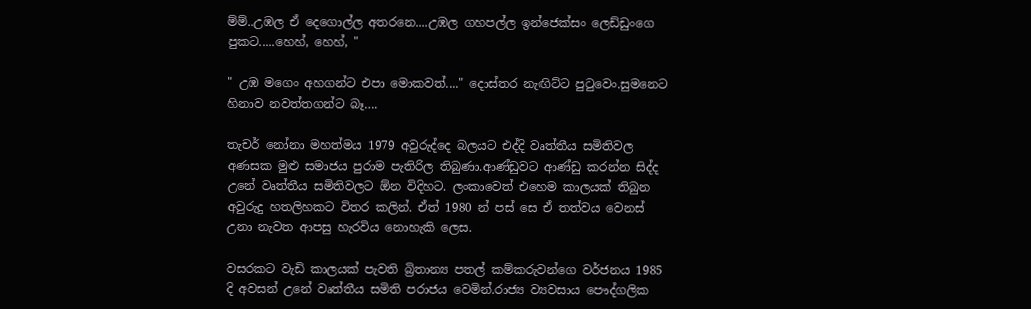ම්ම්..උඹල ඒ දෙගොල්ල අතරනෙ....උඹල ගහපල්ල ඉන්ජෙක්සං ලෙඩ්ඩුංගෙ පුකට.....හෙහ්, හෙහ්, "

" උඹ මගෙං අහගන්ට එපා මොකවත්...." දොස්තර නැඟිට්ට පුටුවෙං.සුමනෙට හිනාව නවත්තගන්ට බෑ….

තැචර් නෝනා මහත්මය 1979 අවුරුද්දෙ බලයට එද්දි වෘත්තීය සමිතිවල අණසක මුළු සමාජය පුරාම පැතිරිල තිබුණා.ආණ්ඩුවට ආණ්ඩු කරන්න සිද්ද උනේ වෘත්තීය සමිතිවලට ඕන විදිහට. ලංකාවෙත් එහෙම කාලයක් තිබුන අවුරුදු හතලිහකට විතර කලින්. ඒත් 1980 න් පස් සෙ ඒ තත්වය වෙනස් උනා නැවත ආපසු හැරවිය නොහැකි ලෙස.

වසරකට වැඩි කාලයක් පැවති බ්‍රිතාන්‍ය පතල් කම්කරුවන්ගෙ වර්ජනය 1985 දි අවසන් උනේ වෘත්තීය සමිති පරාජය වෙමින්.රාජ්‍ය ව්‍යවසාය පෞද්ගලික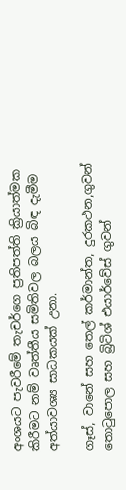අංශයට පැවරීමේ තැචර්ගෙ ප්‍රතිපත්ති ක්‍රියාත්මක කිරීමට නම් වෘත්තීය සමිතිවල බලය බිඳ දැමීම අත්යාවශ්‍ය සාධකයක් උනා.

ගෑස්, වානේ සහ තෙල් කර්මාන්ත, දුරකථන,ගුවන් තොටුපොල සහ බ්‍රිටිශ් එයාර්වේස් ගුවන්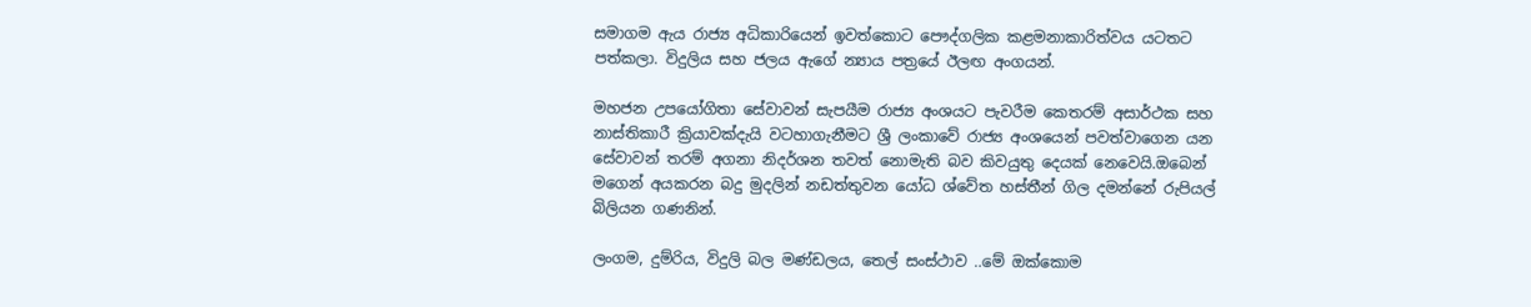සමාගම ඇය රාජ්‍ය අධිකාරියෙන් ඉවත්කොට පෞද්ගලික කළමනාකාරිත්වය යටතට පත්කලා. විදුලිය සහ ජලය ඇගේ න්‍යාය පත්‍රයේ ඊලඟ අංගයන්.

මහජන උපයෝගිතා සේවාවන් සැපයීම රාජ්‍ය අංශයට පැවරීම කෙතරම් අසාර්ථක සහ නාස්තිකාරී ක්‍රියාවක්දැයි වටහාගැනීමට ශ්‍රී ලංකාවේ රාජ්‍ය අංශයෙන් පවත්වාගෙන යන සේවාවන් තරම් අගනා නිදර්ශන තවත් නොමැති බව කිවයුතු දෙයක් නෙවෙයි.ඔබෙන් මගෙන් අයකරන බදු මුදලින් නඩත්තුවන යෝධ ශ්වේත හස්තීන් ගිල දමන්නේ රුපියල් බිලියන ගණනින්.

ලංගම, දුම්රිය, විදුලි බල මණ්ඩලය, තෙල් සංස්ථාව ..මේ ඔක්කොම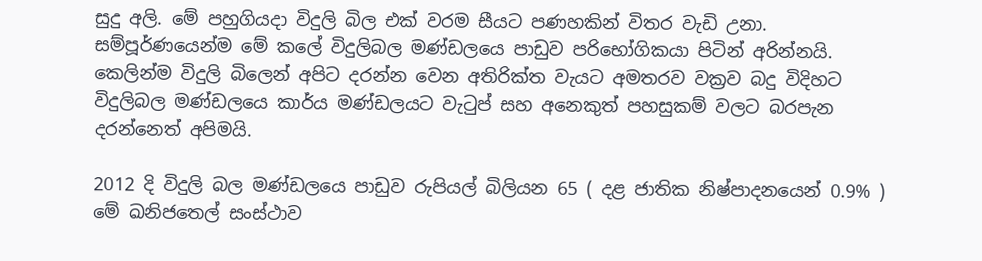සුදු අලි. මේ පහුගියදා විදුලි බිල එක් වරම සීයට පණහකින් විතර වැඩි උනා. සම්පූර්ණයෙන්ම මේ කලේ විදුලිබල මණ්ඩලයෙ පාඩුව පරිභෝගිකයා පිටින් අරින්නයි. කෙලින්ම විදුලි බිලෙන් අපිට දරන්න වෙන අතිරික්ත වැයට අමතරව වක්‍රව බදු විදිහට විදුලිබල මණ්ඩලයෙ කාර්ය මණ්ඩලයට වැටුප් සහ අනෙකුත් පහසුකම් වලට බරපැන දරන්නෙත් අපිමයි.

2012 දි විදුලි බල මණ්ඩලයෙ පාඩුව රුපියල් බිලියන 65 ( දළ ජාතික නිෂ්පාදනයෙන් 0.9% ) මේ ඛනිජතෙල් සංස්ථාව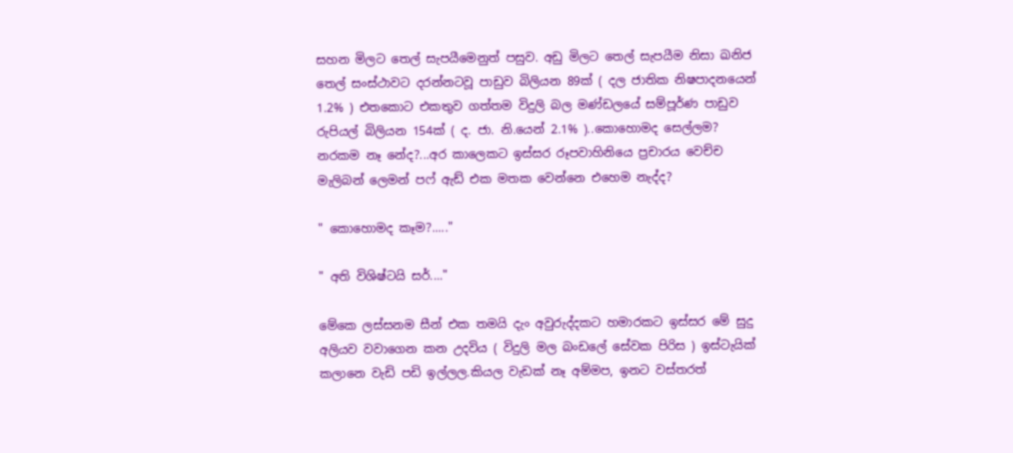සහන මිලට තෙල් සැපයීමෙනුත් පසුව. අඩු මිලට තෙල් සැපයීම නිසා ඛනිජ තෙල් සංස්ථාවට දරන්නටවූ පාඩුව බිලියන 89ක් ( දල ජාතික නිෂපාදනයෙන් 1.2% ) එතකොට එකතුව ගත්තම විදුලි බල මණ්ඩලයේ සම්පූර්ණ පාඩුව රුපියල් බිලියන 154ක් ( ද. ජා. නි.යෙන් 2.1% )..කොහොමද සෙල්ලම? නරකම නෑ නේද?...අර කාලෙකට ඉස්සර රූපවාහිනියෙ ප්‍රචාරය වෙච්ච මැලිබන් ලෙමන් පෆ් ඇඩ් එක මතක වෙන්නෙ එහෙම නැද්ද?

" කොහොමද කෑම?....."

" අති විශිෂ්ටයි සර්...."

මේකෙ ලස්සනම සීන් එක තමයි දැං අවුරුද්දකට හමාරකට ඉස්සර මේ සුදු අලියව වවාගෙන කන උදවිය ( විදුලි මල බංඩලේ සේවක පිරිස ) ඉස්ටැයික් කලානෙ වැඩි පඩි ඉල්ලල.කියල වැඩක් නෑ අම්මප, ඉනට වස්තරත්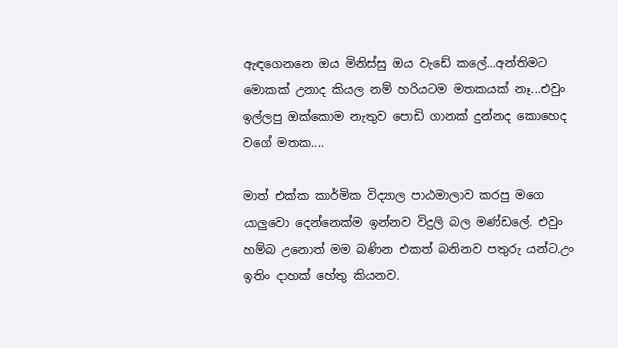ඇඳගෙනනෙ ඔය මිනිස්සු ඔය වැඩේ කලේ...අන්තිමට මොකක් උනාද කියල නම් හරියටම මතකයක් නෑ...එවුං ඉල්ලපු ඔක්කොම නැතුව පොඩි ගානක් දුන්නද කොහෙද වගේ මතක....

මාත් එක්ක කාර්මික විද්‍යාල පාඨමාලාව කරපු මගෙ යාලුවො දෙන්නෙක්ම ඉන්නව විදුලි බල මණ්ඩලේ. එවුං හම්බ උනොත් මම බණින එකත් බනිනව පතුරු යන්ට.උං ඉතිං දාහක් හේතු කියනව.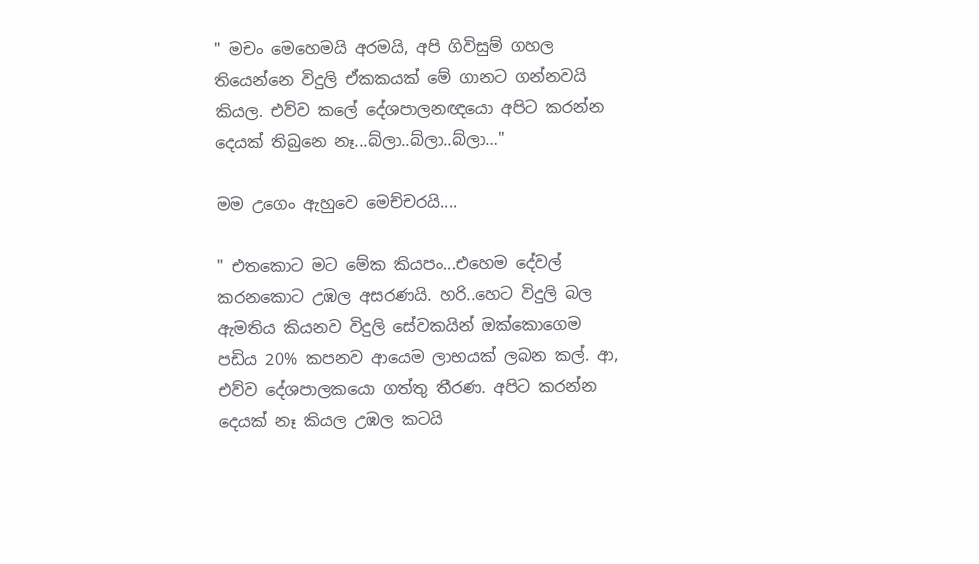" මචං මෙහෙමයි අරමයි, අපි ගිවිසුම් ගහල තියෙන්නෙ විදුලි ඒකකයක් මේ ගානට ගන්නවයි කියල. එව්ව කලේ දේශපාලනඥයො අපිට කරන්න දෙයක් තිබුනෙ නෑ...බ්ලා..බ්ලා..බ්ලා…"

මම උගෙං ඇහුවෙ මෙච්චරයි....

" එතකොට මට මේක කියපං...එහෙම දේවල් කරනකොට උඹල අසරණයි. හරි..හෙට විදුලි බල ඇමතිය කියනව විදුලි සේවකයින් ඔක්කොගෙම පඩිය 20% කපනව ආයෙම ලාභයක් ලබන කල්. ආ, එව්ව දේශපාලකයො ගත්තු තීරණ. අපිට කරන්න දෙයක් නෑ කියල උඹල කටයි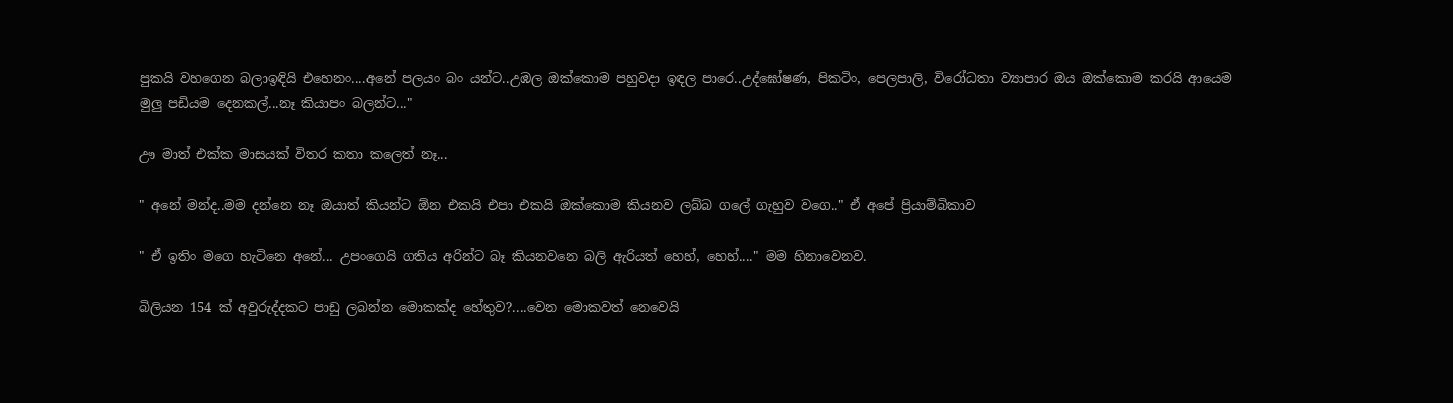පුකයි වහගෙන බලාඉඳියි එහෙනං....අනේ පලයං බං යන්ට..උඹල ඔක්කොම පහුවදා ඉඳල පාරෙ..උද්ඝෝෂණ, පිකටිං, පෙලපාලි, විරෝධතා ව්‍යාපාර ඔය ඔක්කොම කරයි ආයෙම මුලු පඩියම දෙනකල්...නෑ කියාපං බලන්ට..."

ඌ මාත් එක්ක මාසයක් විතර කතා කලෙත් නෑ...

" අනේ මන්ද..මම දන්නෙ නෑ ඔයාත් කියන්ට ඕන එකයි එපා එකයි ඔක්කොම කියනව ලබ්බ ගලේ ගැහුව වගෙ.." ඒ අපේ ප්‍රියාම්බිකාව

" ඒ ඉතිං මගෙ හැටිනෙ අනේ... උපංගෙයි ගතිය අරින්ට බෑ කියනවනෙ බලි ඇරියත් හෙහ්, හෙහ්...." මම හිනාවෙනව.

බිලියන 154 ක් අවුරුද්දකට පාඩු ලබන්න මොකක්ද හේතුව?....වෙන මොකවත් නෙවෙයි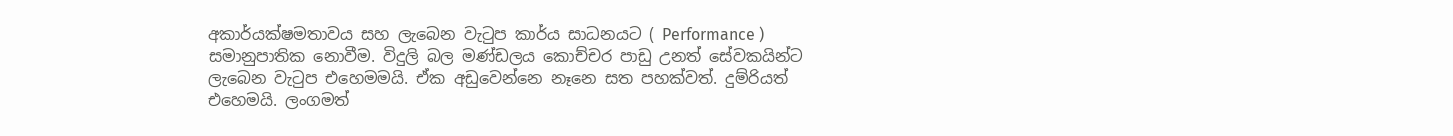අකාර්යක්ෂමතාවය සහ ලැබෙන වැටුප කාර්ය සාධනයට ( Performance ) සමානුපාතික නොවීම. විදුලි බල මණ්ඩලය කොච්චර පාඩු උනත් සේවකයින්ට ලැබෙන වැටුප එහෙමමයි. ඒක අඩුවෙන්නෙ නෑනෙ සත පහක්වත්. දුම්රියත් එහෙමයි. ලංගමත්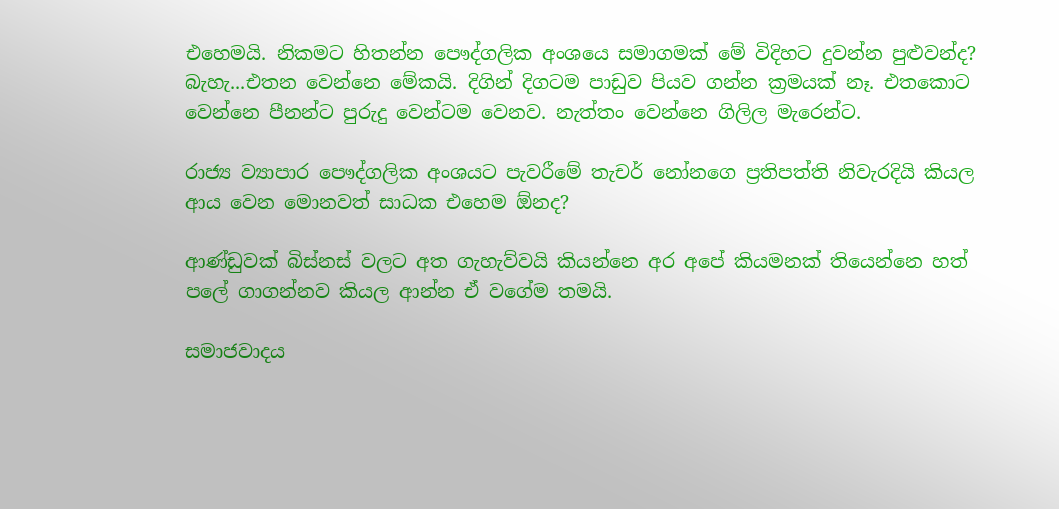එහෙමයි. නිකමට හිතන්න පෞද්ගලික අංශයෙ සමාගමක් මේ විදිහට දුවන්න පුළුවන්ද? බැහැ...එතන වෙන්නෙ මේකයි. දිගින් දිගටම පාඩුව පියව ගන්න ක්‍රමයක් නෑ. එතකොට වෙන්නෙ පීනන්ට පුරුදු වෙන්ටම වෙනව. නැත්තං වෙන්නෙ ගිලිල මැරෙන්ට.

රාජ්‍ය ව්‍යාපාර පෞද්ගලික අංශයට පැවරීමේ තැචර් නෝනගෙ ප්‍රතිපත්ති නිවැරදියි කියල ආය වෙන මොනවත් සාධක එහෙම ඕනද?

ආණ්ඩුවක් බිස්නස් වලට අත ගැහැව්වයි කියන්නෙ අර අපේ කියමනක් තියෙන්නෙ හත් පලේ ගාගන්නව කියල ආන්න ඒ වගේම තමයි.

සමාජවාදය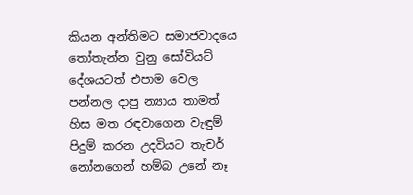කියන අන්තිමට සමාජවාදයෙ තෝතැන්න වුනු සෝවියට් දේශයටත් එපාම වෙල පන්නල දාපු න්‍යාය තාමත් හිස මත රඳවාගෙන වැඳුම් පිදුම් කරන උදවියට තැචර් නෝනගෙන් හම්බ උනේ නෑ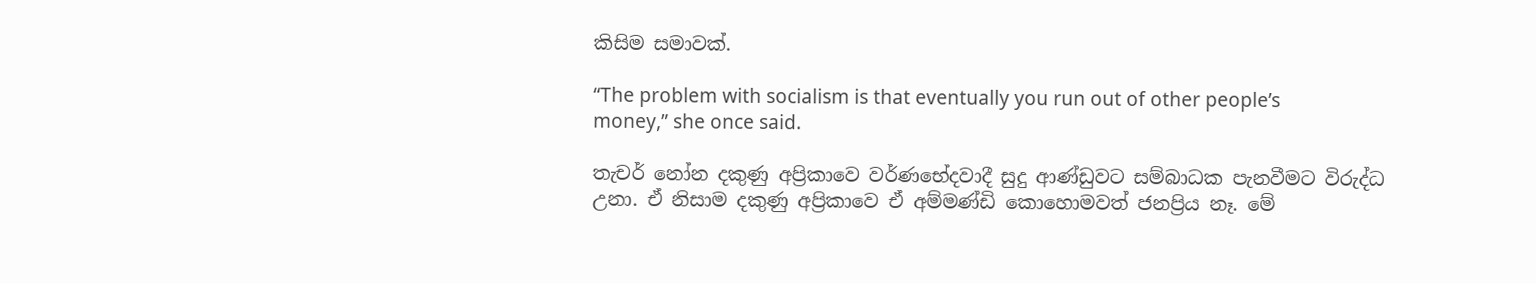කිසිම සමාවක්.

“The problem with socialism is that eventually you run out of other people’s money,” she once said.

තැචර් නෝන දකුණු අප්‍රිකාවෙ වර්ණභේදවාදී සුදු ආණ්ඩුවට සම්බාධක පැනවීමට විරුද්ධ උනා. ඒ නිසාම දකුණු අප්‍රිකාවෙ ඒ අම්මණ්ඩි කොහොමවත් ජනප්‍රිය නෑ. මේ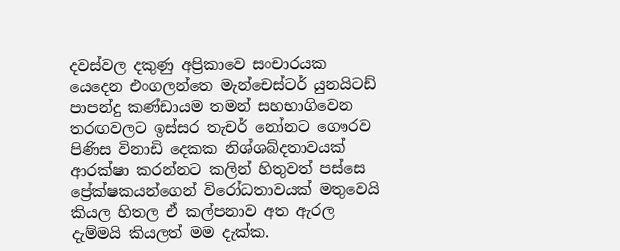දවස්වල දකුණු අප්‍රිකාවෙ සංචාරයක යෙදෙන එංගලන්තෙ මැන්චෙස්ටර් යුනයිටඩ් පාපන්දු කණ්ඩායම තමන් සහභාගිවෙන තරඟවලට ඉස්සර තැචර් නෝනට ගෞරව පිණිස විනාඩි දෙකක නිශ්ශබ්දතාවයක් ආරක්ෂා කරන්නට කලින් හිතුවත් පස්සෙ ප්‍රේක්ෂකයන්ගෙන් විරෝධතාවයක් මතුවෙයි කියල හිතල ඒ කල්පනාව අත ඇරල දැම්මයි කියලත් මම දැක්ක.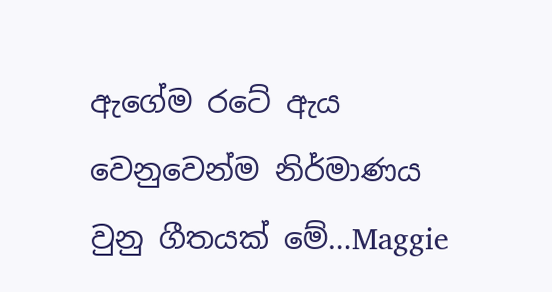ඇගේම රටේ ඇය වෙනුවෙන්ම නිර්මාණය වුනු ගීතයක් මේ…Maggie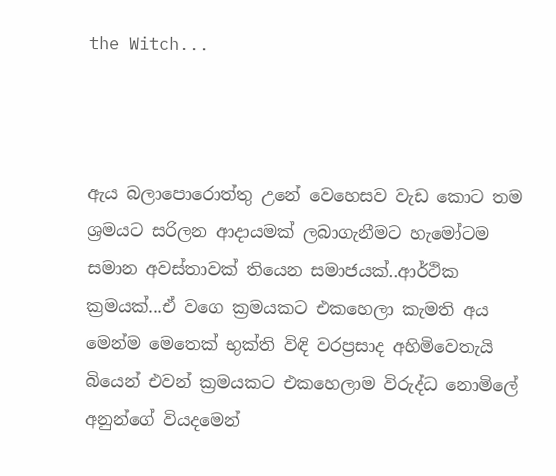the Witch...



ඇය බලාපොරොත්තු උනේ වෙහෙසව වැඩ කොට තම ශ්‍රමයට සරිලන ආදායමක් ලබාගැනීමට හැමෝටම සමාන අවස්තාවක් තියෙන සමාජයක්..ආර්ථික ක්‍රමයක්...ඒ වගෙ ක්‍රමයකට එකහෙලා කැමති අය මෙන්ම මෙතෙක් භුක්ති විඳි වරප්‍රසාද අහිමිවෙතැයි බියෙන් එවන් ක්‍රමයකට එකහෙලාම විරුද්ධ නොමිලේ අනුන්ගේ වියදමෙන්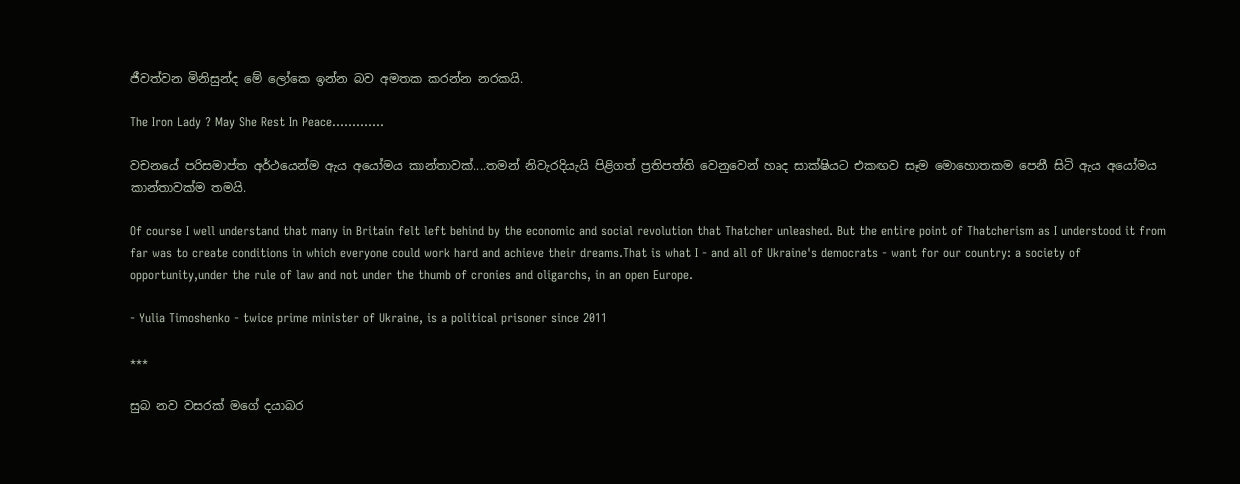ජීවත්වන මිනිසුන්ද මේ ලෝකෙ ඉන්න බව අමතක කරන්න නරකයි.

The Iron Lady ? May She Rest In Peace………….

වචනයේ පරිසමාප්ත අර්ථයෙන්ම ඇය අයෝමය කාන්තාවක්....තමන් නිවැරදියැයි පිළිගත් ප්‍රතිපත්ති වෙනුවෙන් හෘද සාක්ෂියට එකඟව සෑම මොහොතකම පෙනී සිටි ඇය අයෝමය කාන්තාවක්ම තමයි.

Of course I well understand that many in Britain felt left behind by the economic and social revolution that Thatcher unleashed. But the entire point of Thatcherism as I understood it from far was to create conditions in which everyone could work hard and achieve their dreams.That is what I - and all of Ukraine's democrats - want for our country: a society of opportunity,under the rule of law and not under the thumb of cronies and oligarchs, in an open Europe.

- Yulia Timoshenko - twice prime minister of Ukraine, is a political prisoner since 2011

***

සුබ නව වසරක් මගේ දයාබර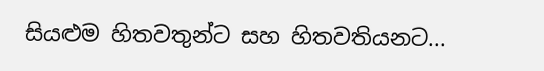සියළුම හිතවතුන්ට සහ හිතවතියනට...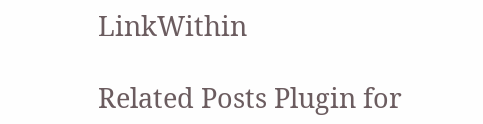LinkWithin

Related Posts Plugin for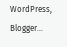WordPress, Blogger...